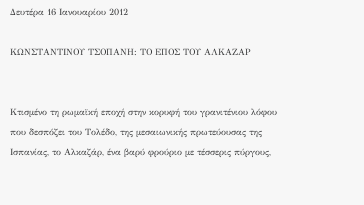Δευτέρα 16 Ιανουαρίου 2012

ΚΩΝΣΤΑΝΤΙΝΟΥ ΤΣΟΠΑΝΗ: ΤΟ ΕΠΟΣ ΤΟΥ ΑΛΚΑΖΑΡ


Κτισμένο τη ρωμαϊκή εποχή στην κορυφή του γρανιτένιου λόφου που δεσπόζει του Τολέδο, της μεσαιωνικής πρωτεύουσας της Ισπανίας, το Αλκαζάρ, ένα βαρύ φρούριο με τέσσερις πύργους,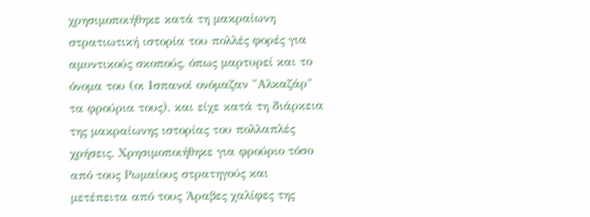χρησιμοποιήθηκε κατά τη μακραίωνη στρατιωτική ιστορία του πολλές φορές για αμυντικούς σκοπούς, όπως μαρτυρεί και το όνομα του (οι Ισπανοί ονόμαζαν "Αλκαζάρ" τα φρούρια τους), και είχε κατά τη διάρκεια της μακραίωνης ιστορίας του πολλαπλές χρήσεις. Χρησιμοποιήθηκε για φρούριο τόσο από τους Ρωμαίους στρατηγούς και μετέπειτα από τους Άραβες χαλίφες της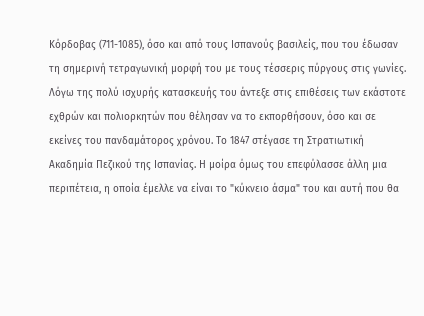Κόρδοβας (711-1085), όσο και από τους Ισπανούς βασιλείς, που του έδωσαν τη σημερινή τετραγωνική μορφή του με τους τέσσερις πύργους στις γωνίες. Λόγω της πολύ ισχυρής κατασκευής του άντεξε στις επιθέσεις των εκάστοτε εχθρών και πολιορκητών που θέλησαν να το εκπορθήσουν, όσο και σε εκείνες του πανδαμάτορος χρόνου. Το 1847 στέγασε τη Στρατιωτική Ακαδημία Πεζικού της Ισπανίας. Η μοίρα όμως του επεφύλασσε άλλη μια περιπέτεια, η οποία έμελλε να είναι το "κύκνειο άσμα" του και αυτή που θα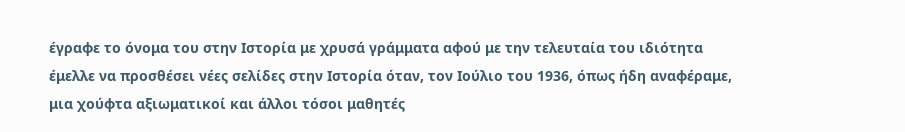έγραφε το όνομα του στην Ιστορία με χρυσά γράμματα αφού με την τελευταία του ιδιότητα έμελλε να προσθέσει νέες σελίδες στην Ιστορία όταν, τον Ιούλιο του 1936, όπως ήδη αναφέραμε, μια χούφτα αξιωματικοί και άλλοι τόσοι μαθητές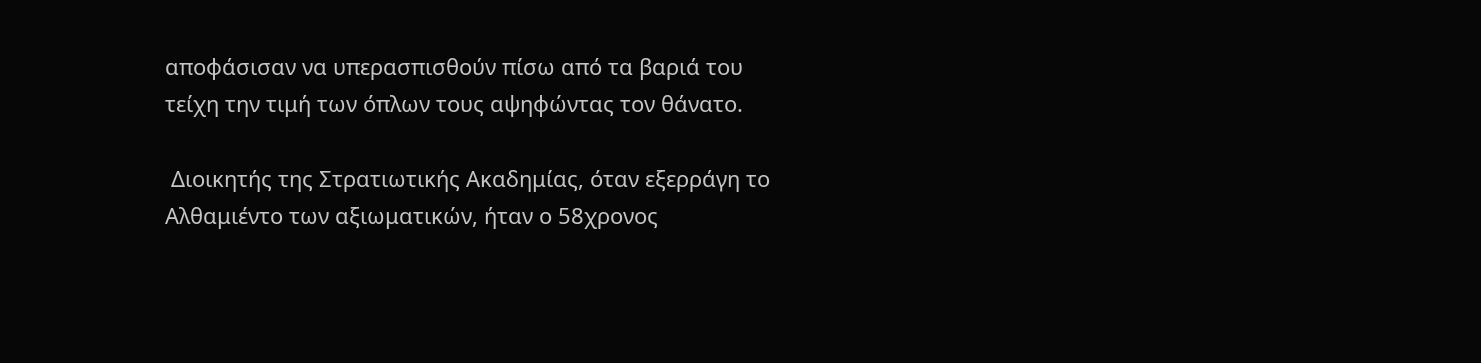αποφάσισαν να υπερασπισθούν πίσω από τα βαριά του τείχη την τιμή των όπλων τους αψηφώντας τον θάνατο.

 Διοικητής της Στρατιωτικής Ακαδημίας, όταν εξερράγη το Αλθαμιέντο των αξιωματικών, ήταν ο 58χρονος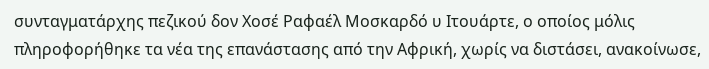συνταγματάρχης πεζικού δον Χοσέ Ραφαέλ Μοσκαρδό υ Ιτουάρτε, ο οποίος μόλις πληροφορήθηκε τα νέα της επανάστασης από την Αφρική, χωρίς να διστάσει, ανακοίνωσε,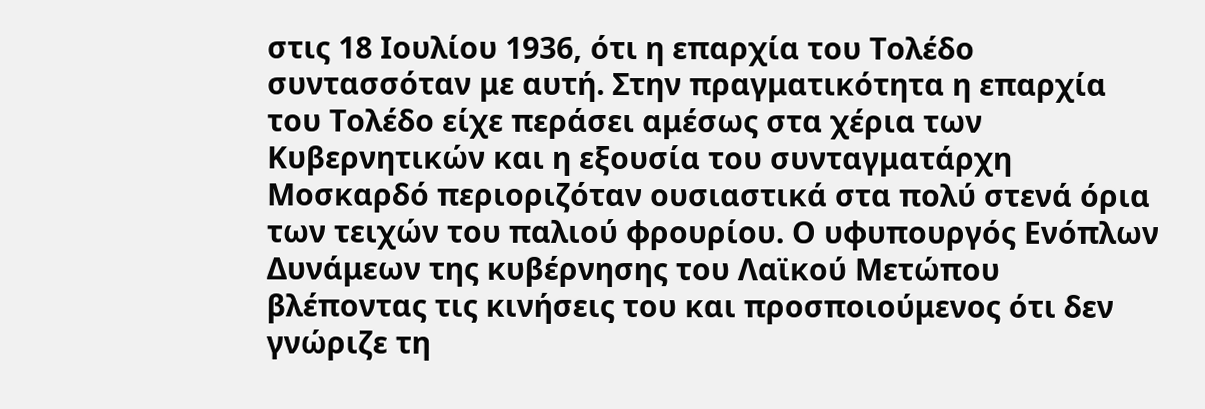στις 18 Ιουλίου 1936, ότι η επαρχία του Τολέδο συντασσόταν με αυτή. Στην πραγματικότητα η επαρχία του Τολέδο είχε περάσει αμέσως στα χέρια των Κυβερνητικών και η εξουσία του συνταγματάρχη Μοσκαρδό περιοριζόταν ουσιαστικά στα πολύ στενά όρια των τειχών του παλιού φρουρίου. Ο υφυπουργός Ενόπλων Δυνάμεων της κυβέρνησης του Λαϊκού Μετώπου βλέποντας τις κινήσεις του και προσποιούμενος ότι δεν γνώριζε τη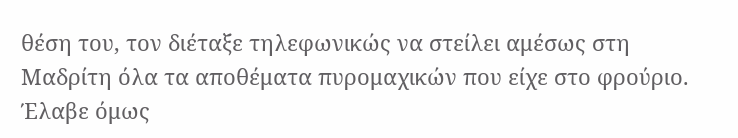θέση του, τον διέταξε τηλεφωνικώς να στείλει αμέσως στη Μαδρίτη όλα τα αποθέματα πυρομαχικών που είχε στο φρούριο. Έλαβε όμως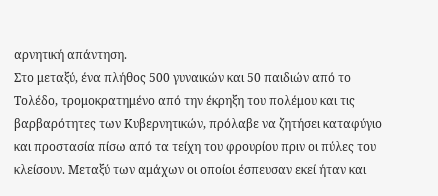αρνητική απάντηση.
Στο μεταξύ, ένα πλήθος 500 γυναικών και 50 παιδιών από το Τολέδο, τρομοκρατημένο από την έκρηξη του πολέμου και τις βαρβαρότητες των Κυβερνητικών, πρόλαβε να ζητήσει καταφύγιο και προστασία πίσω από τα τείχη του φρουρίου πριν οι πύλες του κλείσουν. Μεταξύ των αμάχων οι οποίοι έσπευσαν εκεί ήταν και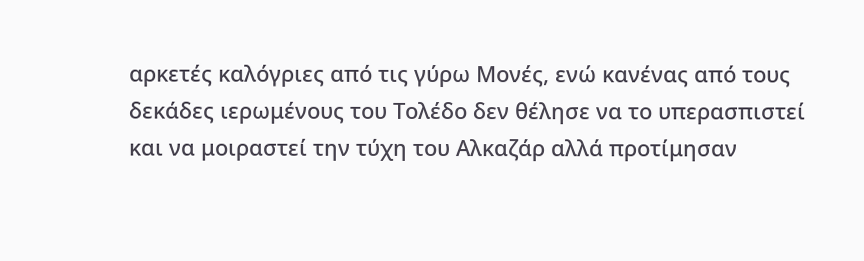αρκετές καλόγριες από τις γύρω Μονές, ενώ κανένας από τους δεκάδες ιερωμένους του Τολέδο δεν θέλησε να το υπερασπιστεί και να μοιραστεί την τύχη του Αλκαζάρ αλλά προτίμησαν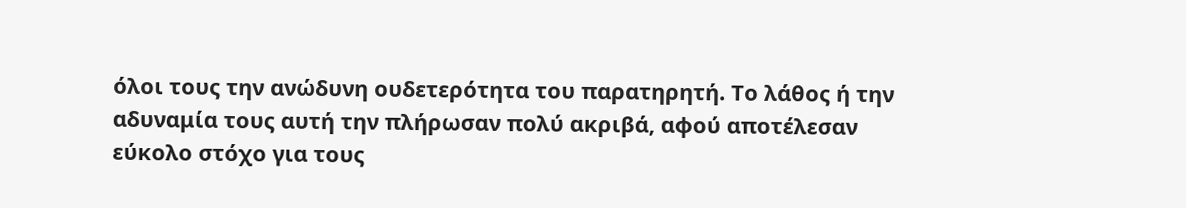όλοι τους την ανώδυνη ουδετερότητα του παρατηρητή. Το λάθος ή την αδυναμία τους αυτή την πλήρωσαν πολύ ακριβά, αφού αποτέλεσαν εύκολο στόχο για τους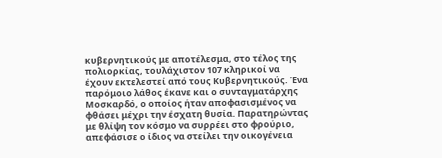κυβερνητικούς με αποτέλεσμα, στο τέλος της πολιορκίας, τουλάχιστον 107 κληρικοί να έχουν εκτελεστεί από τους Κυβερνητικούς. Ένα παρόμοιο λάθος έκανε και ο συνταγματάρχης Μοσκαρδό, ο οποίος ήταν αποφασισμένος να φθάσει μέχρι την έσχατη θυσία. Παρατηρώντας με θλίψη τον κόσμο να συρρέει στο φρούριο, απεφάσισε ο ίδιος να στείλει την οικογένεια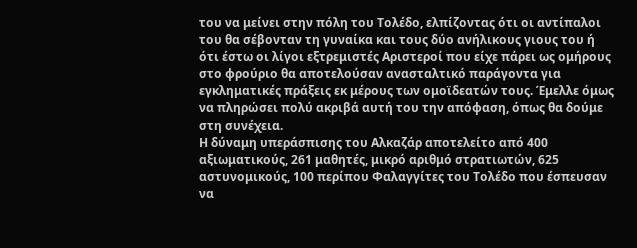του να μείνει στην πόλη του Τολέδο, ελπίζοντας ότι οι αντίπαλοι του θα σέβονταν τη γυναίκα και τους δύο ανήλικους γιους του ή ότι έστω οι λίγοι εξτρεμιστές Αριστεροί που είχε πάρει ως ομήρους στο φρούριο θα αποτελούσαν ανασταλτικό παράγοντα για εγκληματικές πράξεις εκ μέρους των ομοϊδεατών τους. Έμελλε όμως να πληρώσει πολύ ακριβά αυτή του την απόφαση, όπως θα δούμε στη συνέχεια.
Η δύναμη υπεράσπισης του Αλκαζάρ αποτελείτο από 400 αξιωματικούς, 261 μαθητές, μικρό αριθμό στρατιωτών, 625 αστυνομικούς, 100 περίπου Φαλαγγίτες του Τολέδο που έσπευσαν να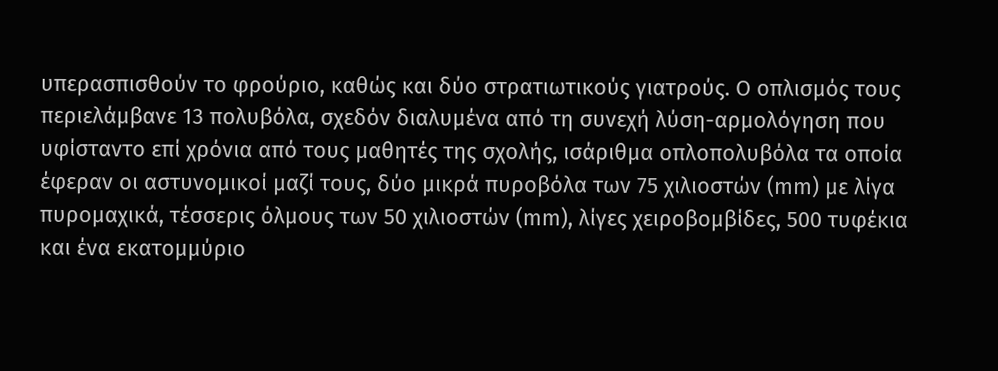υπερασπισθούν το φρούριο, καθώς και δύο στρατιωτικούς γιατρούς. Ο οπλισμός τους περιελάμβανε 13 πολυβόλα, σχεδόν διαλυμένα από τη συνεχή λύση-αρμολόγηση που υφίσταντο επί χρόνια από τους μαθητές της σχολής, ισάριθμα οπλοπολυβόλα τα οποία έφεραν οι αστυνομικοί μαζί τους, δύο μικρά πυροβόλα των 75 χιλιοστών (mm) με λίγα πυρομαχικά, τέσσερις όλμους των 50 χιλιοστών (mm), λίγες χειροβομβίδες, 500 τυφέκια και ένα εκατομμύριο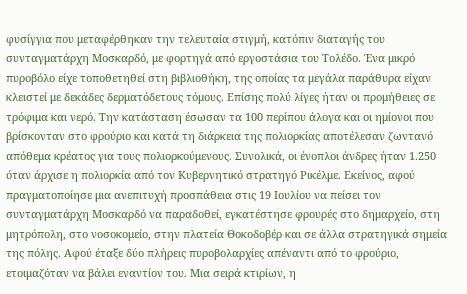φυσίγγια που μεταφέρθηκαν την τελευταία στιγμή, κατόπιν διαταγής του συνταγματάρχη Μοσκαρδό, με φορτηγά από εργοστάσια του Τολέδο. Ένα μικρό πυροβόλο είχε τοποθετηθεί στη βιβλιοθήκη, της οποίας τα μεγάλα παράθυρα είχαν κλειστεί με δεκάδες δερματόδετους τόμους. Επίσης πολύ λίγες ήταν οι προμήθειες σε τρόφιμα και νερό. Την κατάσταση έσωσαν τα 100 περίπου άλογα και οι ημίονοι που βρίσκονταν στο φρούριο και κατά τη διάρκεια της πολιορκίας αποτέλεσαν ζωντανό απόθεμα κρέατος για τους πολιορκούμενους. Συνολικά, οι ένοπλοι άνδρες ήταν 1.250 όταν άρχισε η πολιορκία από τον Κυβερνητικό στρατηγό Ρικέλμε. Εκείνος, αφού πραγματοποίησε μια ανεπιτυχή προσπάθεια στις 19 Ιουλίου να πείσει τον συνταγματάρχη Μοσκαρδό να παραδοθεί, εγκατέστησε φρουρές στο δημαρχείο, στη μητρόπολη, στο νοσοκομείο, στην πλατεία Θοκοδοβέρ και σε άλλα στρατηγικά σημεία της πόλης. Αφού έταξε δύο πλήρεις πυροβολαρχίες απέναντι από το φρούριο, ετοιμαζόταν να βάλει εναντίον του. Μια σειρά κτιρίων, η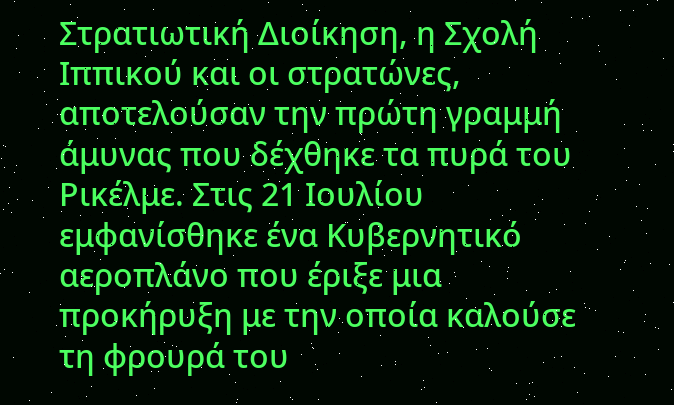Στρατιωτική Διοίκηση, η Σχολή Ιππικού και οι στρατώνες, αποτελούσαν την πρώτη γραμμή άμυνας που δέχθηκε τα πυρά του Ρικέλμε. Στις 21 Ιουλίου εμφανίσθηκε ένα Κυβερνητικό αεροπλάνο που έριξε μια προκήρυξη με την οποία καλούσε τη φρουρά του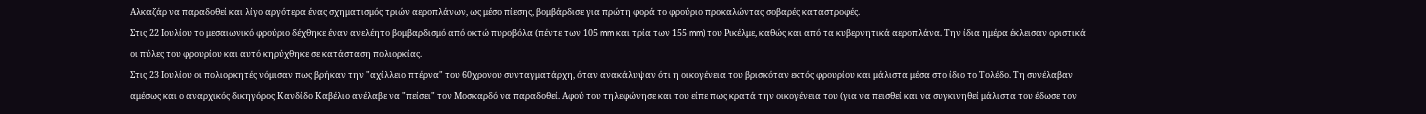Αλκαζάρ να παραδοθεί και λίγο αργότερα ένας σχηματισμός τριών αεροπλάνων, ως μέσο πίεσης, βομβάρδισε για πρώτη φορά το φρούριο προκαλώντας σοβαρές καταστροφές.
Στις 22 Ιουλίου το μεσαιωνικό φρούριο δέχθηκε έναν ανελέητο βομβαρδισμό από οκτώ πυροβόλα (πέντε των 105 mm και τρία των 155 mm) του Ρικέλμε, καθώς και από τα κυβερνητικά αεροπλάνα. Την ίδια ημέρα έκλεισαν οριστικά οι πύλες του φρουρίου και αυτό κηρύχθηκε σε κατάσταση πολιορκίας.
Στις 23 Ιουλίου οι πολιορκητές νόμισαν πως βρήκαν την "αχίλλειο πτέρνα" του 60χρονου συνταγματάρχη, όταν ανακάλυψαν ότι η οικογένεια του βρισκόταν εκτός φρουρίου και μάλιστα μέσα στο ίδιο το Τολέδο. Τη συνέλαβαν αμέσως και ο αναρχικός δικηγόρος Κανδίδο Καβέλιο ανέλαβε να "πείσει" τον Μοσκαρδό να παραδοθεί. Αφού του τηλεφώνησε και του είπε πως κρατά την οικογένεια του (για να πεισθεί και να συγκινηθεί μάλιστα του έδωσε τον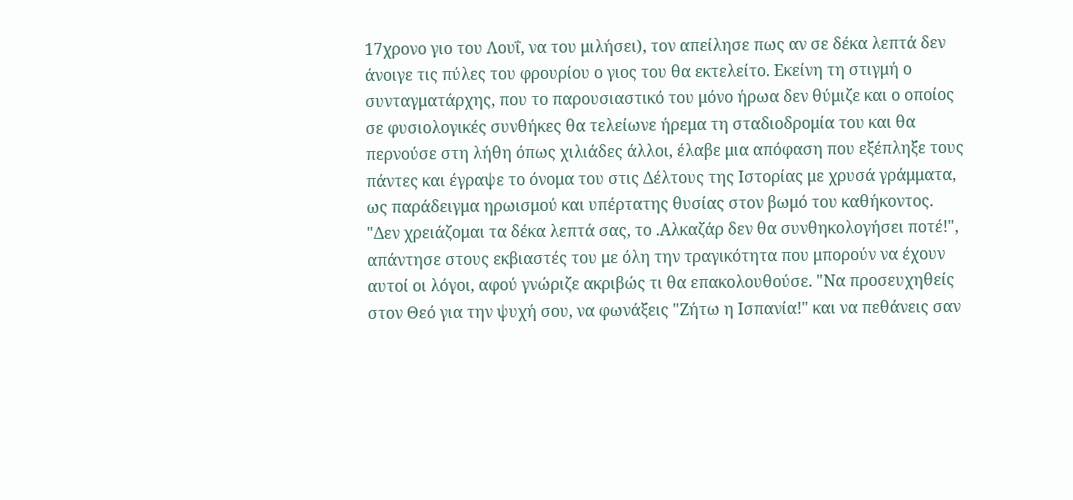17χρονο γιο του Λουΐ, να του μιλήσει), τον απείλησε πως αν σε δέκα λεπτά δεν άνοιγε τις πύλες του φρουρίου ο γιος του θα εκτελείτο. Εκείνη τη στιγμή ο συνταγματάρχης, που το παρουσιαστικό του μόνο ήρωα δεν θύμιζε και ο οποίος σε φυσιολογικές συνθήκες θα τελείωνε ήρεμα τη σταδιοδρομία του και θα περνούσε στη λήθη όπως χιλιάδες άλλοι, έλαβε μια απόφαση που εξέπληξε τους πάντες και έγραψε το όνομα του στις Δέλτους της Ιστορίας με χρυσά γράμματα, ως παράδειγμα ηρωισμού και υπέρτατης θυσίας στον βωμό του καθήκοντος. "Δεν χρειάζομαι τα δέκα λεπτά σας, το .Αλκαζάρ δεν θα συνθηκολογήσει ποτέ!", απάντησε στους εκβιαστές του με όλη την τραγικότητα που μπορούν να έχουν αυτοί οι λόγοι, αφού γνώριζε ακριβώς τι θα επακολουθούσε. "Να προσευχηθείς στον Θεό για την ψυχή σου, να φωνάξεις "Ζήτω η Ισπανία!" και να πεθάνεις σαν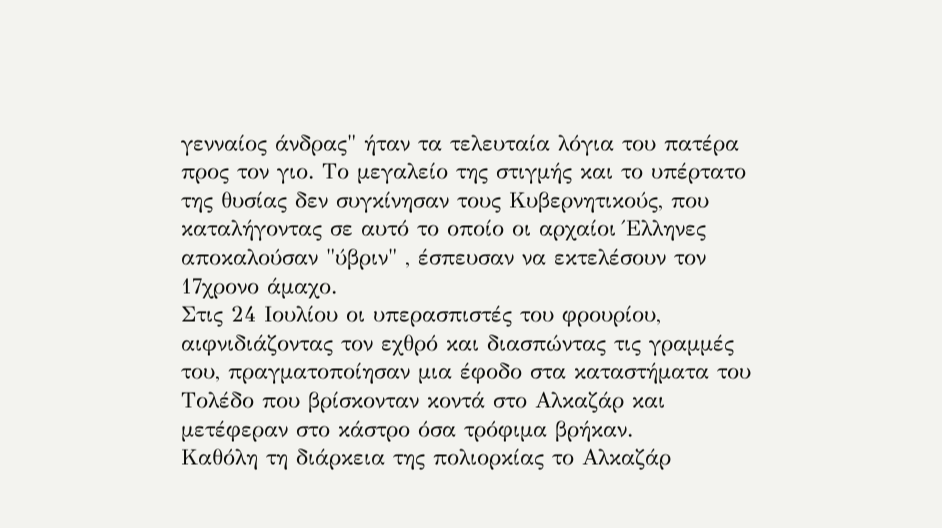γενναίος άνδρας" ήταν τα τελευταία λόγια του πατέρα προς τον γιο. Το μεγαλείο της στιγμής και το υπέρτατο της θυσίας δεν συγκίνησαν τους Κυβερνητικούς, που καταλήγοντας σε αυτό το οποίο οι αρχαίοι Έλληνες αποκαλούσαν "ύβριν" , έσπευσαν να εκτελέσουν τον 17χρονο άμαχο.
Στις 24 Ιουλίου οι υπερασπιστές του φρουρίου, αιφνιδιάζοντας τον εχθρό και διασπώντας τις γραμμές του, πραγματοποίησαν μια έφοδο στα καταστήματα του Τολέδο που βρίσκονταν κοντά στο Αλκαζάρ και μετέφεραν στο κάστρο όσα τρόφιμα βρήκαν.
Καθόλη τη διάρκεια της πολιορκίας το Αλκαζάρ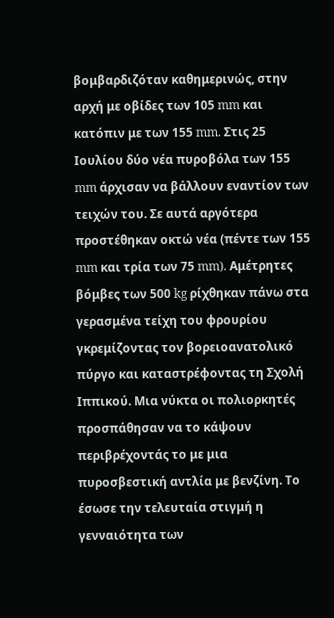βομβαρδιζόταν καθημερινώς, στην αρχή με οβίδες των 105 mm και κατόπιν με των 155 mm. Στις 25 Ιουλίου δύο νέα πυροβόλα των 155 mm άρχισαν να βάλλουν εναντίον των τειχών του. Σε αυτά αργότερα προστέθηκαν οκτώ νέα (πέντε των 155 mm και τρία των 75 mm). Αμέτρητες βόμβες των 500 kg ρίχθηκαν πάνω στα γερασμένα τείχη του φρουρίου γκρεμίζοντας τον βορειοανατολικό πύργο και καταστρέφοντας τη Σχολή Ιππικού. Μια νύκτα οι πολιορκητές προσπάθησαν να το κάψουν περιβρέχοντάς το με μια πυροσβεστική αντλία με βενζίνη. Το έσωσε την τελευταία στιγμή η γενναιότητα των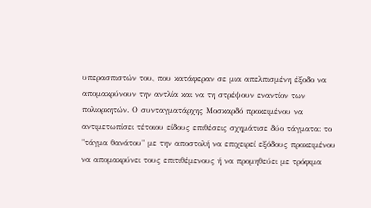υπερασπιστών του, που κατάφεραν σε μια απελπισμένη έξοδο να απομακρύνουν την αντλία και να τη στρέψουν εναντίον των πολιορκητών. Ο συνταγματάρχης Μοσκαρδό προκειμένου να αντιμετωπίσει τέτοιου είδους επιθέσεις σχημάτισε δύο τάγματα: το "τάγμα θανάτου" με την αποστολή να επιχειρεί εξόδους προκειμένου να απομακρύνει τους επιτιθέμενους ή να προμηθεύει με τρόφιμα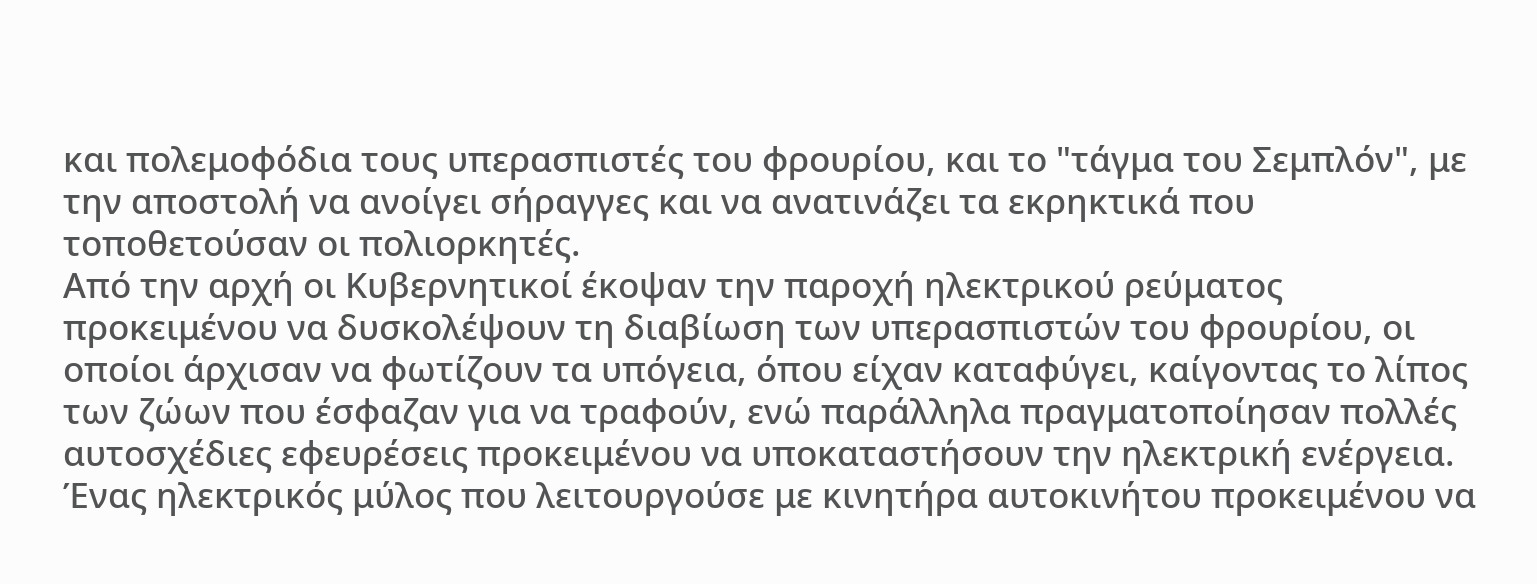και πολεμοφόδια τους υπερασπιστές του φρουρίου, και το "τάγμα του Σεμπλόν", με την αποστολή να ανοίγει σήραγγες και να ανατινάζει τα εκρηκτικά που τοποθετούσαν οι πολιορκητές.
Από την αρχή οι Κυβερνητικοί έκοψαν την παροχή ηλεκτρικού ρεύματος προκειμένου να δυσκολέψουν τη διαβίωση των υπερασπιστών του φρουρίου, οι οποίοι άρχισαν να φωτίζουν τα υπόγεια, όπου είχαν καταφύγει, καίγοντας το λίπος των ζώων που έσφαζαν για να τραφούν, ενώ παράλληλα πραγματοποίησαν πολλές αυτοσχέδιες εφευρέσεις προκειμένου να υποκαταστήσουν την ηλεκτρική ενέργεια. Ένας ηλεκτρικός μύλος που λειτουργούσε με κινητήρα αυτοκινήτου προκειμένου να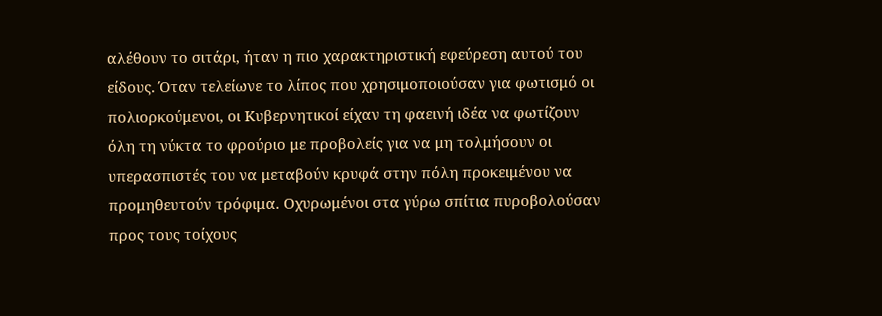αλέθουν το σιτάρι, ήταν η πιο χαρακτηριστική εφεύρεση αυτού του είδους. Όταν τελείωνε το λίπος που χρησιμοποιούσαν για φωτισμό οι πολιορκούμενοι, οι Κυβερνητικοί είχαν τη φαεινή ιδέα να φωτίζουν όλη τη νύκτα το φρούριο με προβολείς για να μη τολμήσουν οι υπερασπιστές του να μεταβούν κρυφά στην πόλη προκειμένου να προμηθευτούν τρόφιμα. Οχυρωμένοι στα γύρω σπίτια πυροβολούσαν προς τους τοίχους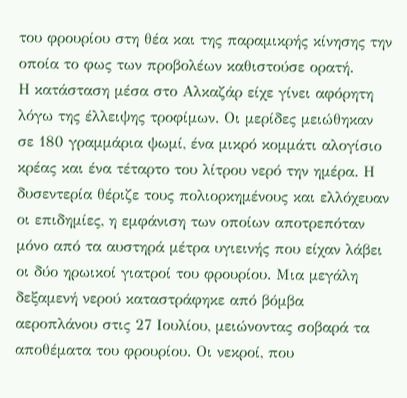του φρουρίου στη θέα και της παραμικρής κίνησης την οποία το φως των προβολέων καθιστούσε ορατή.
Η κατάσταση μέσα στο Αλκαζάρ είχε γίνει αφόρητη λόγω της έλλειψης τροφίμων. Οι μερίδες μειώθηκαν σε 180 γραμμάρια ψωμί, ένα μικρό κομμάτι αλογίσιο κρέας και ένα τέταρτο του λίτρου νερό την ημέρα. Η δυσεντερία θέριζε τους πολιορκημένους και ελλόχευαν οι επιδημίες, η εμφάνιση των οποίων αποτρεπόταν μόνο από τα αυστηρά μέτρα υγιεινής που είχαν λάβει οι δύο ηρωικοί γιατροί του φρουρίου. Μια μεγάλη δεξαμενή νερού καταστράφηκε από βόμβα αεροπλάνου στις 27 Ιουλίου, μειώνοντας σοβαρά τα αποθέματα του φρουρίου. Οι νεκροί, που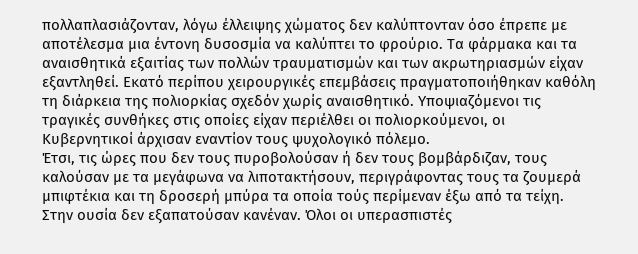πολλαπλασιάζονταν, λόγω έλλειψης χώματος δεν καλύπτονταν όσο έπρεπε με αποτέλεσμα μια έντονη δυσοσμία να καλύπτει το φρούριο. Τα φάρμακα και τα αναισθητικά εξαιτίας των πολλών τραυματισμών και των ακρωτηριασμών είχαν εξαντληθεί. Εκατό περίπου χειρουργικές επεμβάσεις πραγματοποιήθηκαν καθόλη τη διάρκεια της πολιορκίας σχεδόν χωρίς αναισθητικό. Υποψιαζόμενοι τις τραγικές συνθήκες στις οποίες είχαν περιέλθει οι πολιορκούμενοι, οι Κυβερνητικοί άρχισαν εναντίον τους ψυχολογικό πόλεμο.
Έτσι, τις ώρες που δεν τους πυροβολούσαν ή δεν τους βομβάρδιζαν, τους καλούσαν με τα μεγάφωνα να λιποτακτήσουν, περιγράφοντας τους τα ζουμερά μπιφτέκια και τη δροσερή μπύρα τα οποία τούς περίμεναν έξω από τα τείχη. Στην ουσία δεν εξαπατούσαν κανέναν. Όλοι οι υπερασπιστές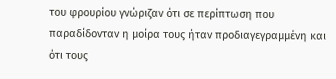του φρουρίου γνώριζαν ότι σε περίπτωση που παραδίδονταν η μοίρα τους ήταν προδιαγεγραμμένη και ότι τους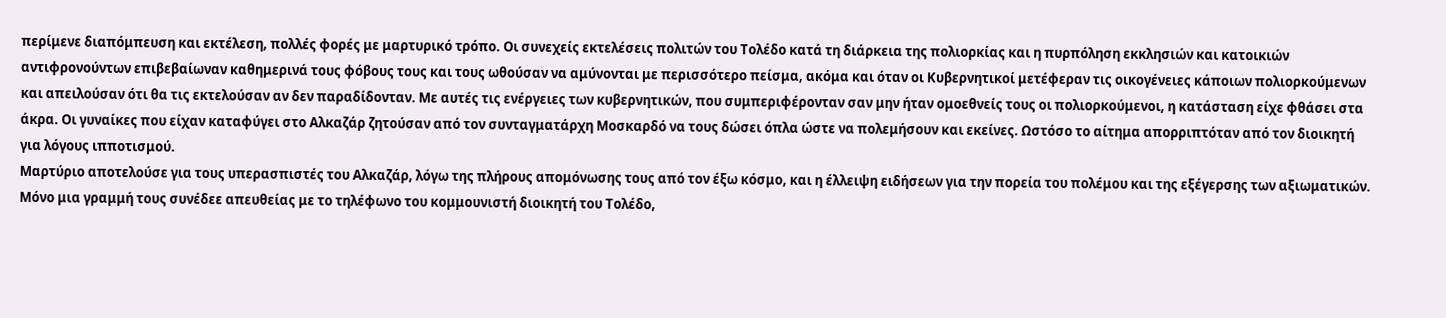περίμενε διαπόμπευση και εκτέλεση, πολλές φορές με μαρτυρικό τρόπο. Οι συνεχείς εκτελέσεις πολιτών του Τολέδο κατά τη διάρκεια της πολιορκίας και η πυρπόληση εκκλησιών και κατοικιών αντιφρονούντων επιβεβαίωναν καθημερινά τους φόβους τους και τους ωθούσαν να αμύνονται με περισσότερο πείσμα, ακόμα και όταν οι Κυβερνητικοί μετέφεραν τις οικογένειες κάποιων πολιορκούμενων και απειλούσαν ότι θα τις εκτελούσαν αν δεν παραδίδονταν. Με αυτές τις ενέργειες των κυβερνητικών, που συμπεριφέρονταν σαν μην ήταν ομοεθνείς τους οι πολιορκούμενοι, η κατάσταση είχε φθάσει στα άκρα. Οι γυναίκες που είχαν καταφύγει στο Αλκαζάρ ζητούσαν από τον συνταγματάρχη Μοσκαρδό να τους δώσει όπλα ώστε να πολεμήσουν και εκείνες. Ωστόσο το αίτημα απορριπτόταν από τον διοικητή για λόγους ιπποτισμού.
Μαρτύριο αποτελούσε για τους υπερασπιστές του Αλκαζάρ, λόγω της πλήρους απομόνωσης τους από τον έξω κόσμο, και η έλλειψη ειδήσεων για την πορεία του πολέμου και της εξέγερσης των αξιωματικών. Μόνο μια γραμμή τους συνέδεε απευθείας με το τηλέφωνο του κομμουνιστή διοικητή του Τολέδο,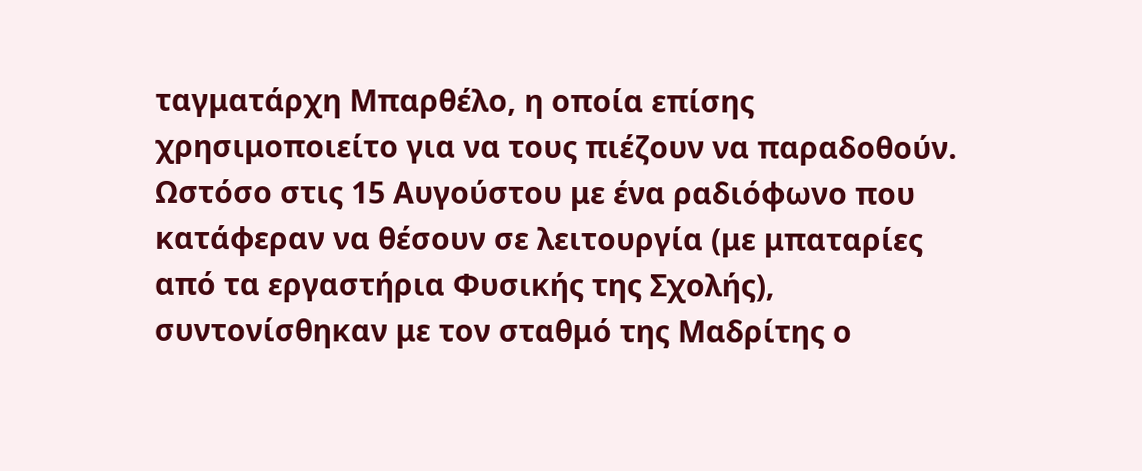ταγματάρχη Μπαρθέλο, η οποία επίσης χρησιμοποιείτο για να τους πιέζουν να παραδοθούν. Ωστόσο στις 15 Αυγούστου με ένα ραδιόφωνο που κατάφεραν να θέσουν σε λειτουργία (με μπαταρίες από τα εργαστήρια Φυσικής της Σχολής), συντονίσθηκαν με τον σταθμό της Μαδρίτης ο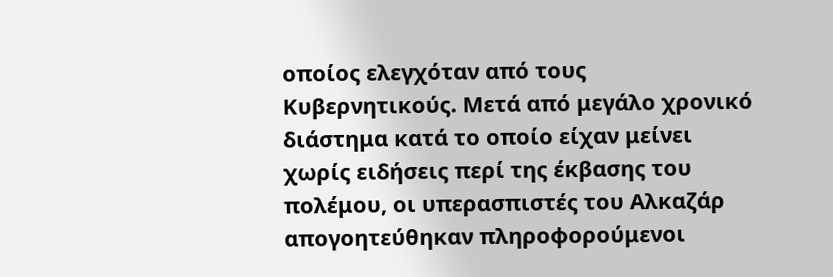οποίος ελεγχόταν από τους Κυβερνητικούς. Μετά από μεγάλο χρονικό διάστημα κατά το οποίο είχαν μείνει χωρίς ειδήσεις περί της έκβασης του πολέμου, οι υπερασπιστές του Αλκαζάρ απογοητεύθηκαν πληροφορούμενοι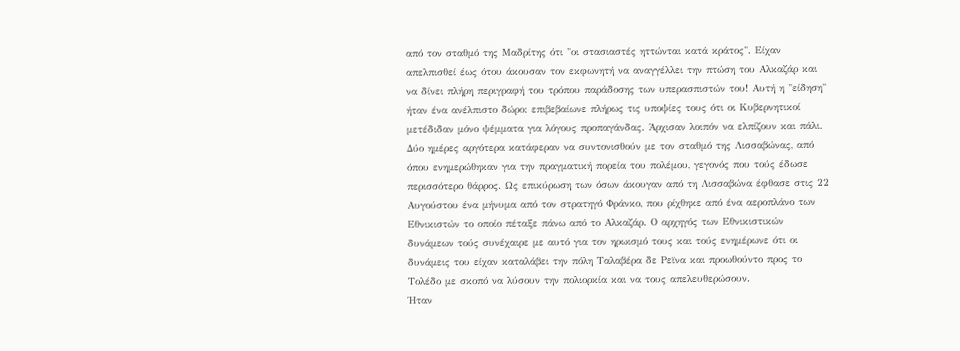από τον σταθμό της Μαδρίτης ότι "οι στασιαστές ηττώνται κατά κράτος". Είχαν απελπισθεί έως ότου άκουσαν τον εκφωνητή να αναγγέλλει την πτώση του Αλκαζάρ και να δίνει πλήρη περιγραφή του τρόπου παράδοσης των υπερασπιστών του! Αυτή η "είδηση" ήταν ένα ανέλπιστο δώρο: επιβεβαίωνε πλήρως τις υποψίες τους ότι οι Κυβερνητικοί μετέδιδαν μόνο ψέμματα για λόγους προπαγάνδας. Άρχισαν λοιπόν να ελπίζουν και πάλι. Δύο ημέρες αργότερα κατάφεραν να συντονισθούν με τον σταθμό της Λισσαβώνας, από όπου ενημερώθηκαν για την πραγματική πορεία του πολέμου, γεγονός που τούς έδωσε περισσότερο θάρρος. Ως επικύρωση των όσων άκουγαν από τη Λισσαβώνα έφθασε στις 22 Αυγούστου ένα μήνυμα από τον στρατηγό Φράνκο, που ρίχθηκε από ένα αεροπλάνο των Εθνικιστών το οποίο πέταξε πάνω από το Αλκαζάρ. Ο αρχηγός των Εθνικιστικών δυνάμεων τούς συνέχαιρε με αυτό για τον ηρωισμό τους και τούς ενημέρωνε ότι οι δυνάμεις του είχαν καταλάβει την πόλη Ταλαβέρα δε Ρεϊνα και προωθούντο προς το Τολέδο με σκοπό να λύσουν την πολιορκία και να τους απελευθερώσουν.
Ήταν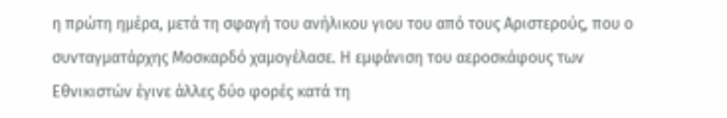η πρώτη ημέρα, μετά τη σφαγή του ανήλικου γιου του από τους Αριστερούς, που ο συνταγματάρχης Μοσκαρδό χαμογέλασε. Η εμφάνιση του αεροσκάφους των Εθνικιστών έγινε άλλες δύο φορές κατά τη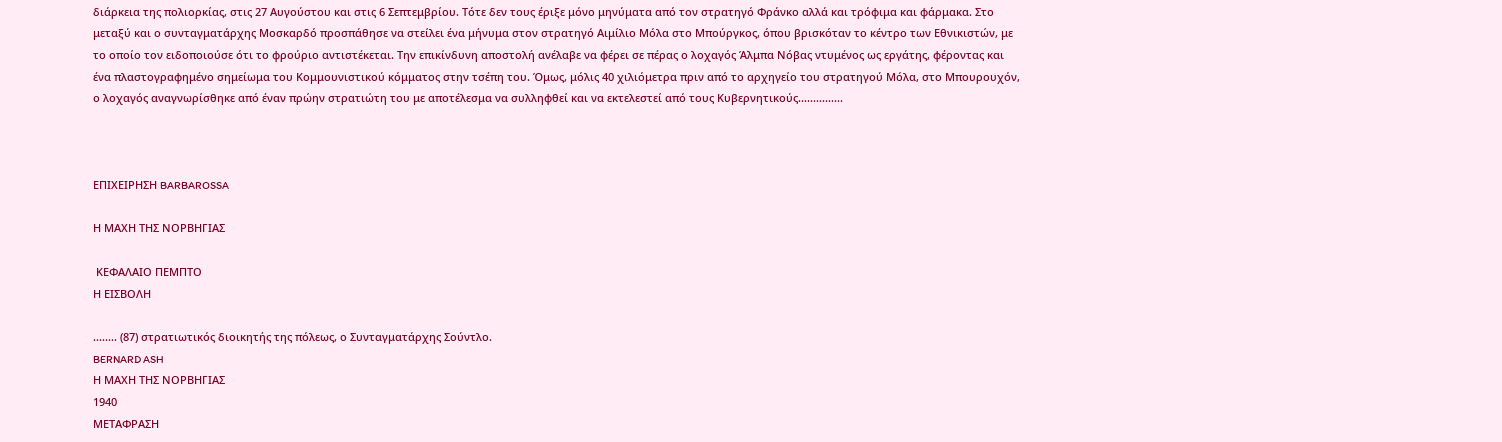διάρκεια της πολιορκίας, στις 27 Αυγούστου και στις 6 Σεπτεμβρίου. Τότε δεν τους έριξε μόνο μηνύματα από τον στρατηγό Φράνκο αλλά και τρόφιμα και φάρμακα. Στο μεταξύ και ο συνταγματάρχης Μοσκαρδό προσπάθησε να στείλει ένα μήνυμα στον στρατηγό Αιμίλιο Μόλα στο Μπούργκος, όπου βρισκόταν το κέντρο των Εθνικιστών, με το οποίο τον ειδοποιούσε ότι το φρούριο αντιστέκεται. Την επικίνδυνη αποστολή ανέλαβε να φέρει σε πέρας ο λοχαγός Άλμπα Νόβας ντυμένος ως εργάτης, φέροντας και ένα πλαστογραφημένο σημείωμα του Κομμουνιστικού κόμματος στην τσέπη του. Όμως, μόλις 40 χιλιόμετρα πριν από το αρχηγείο του στρατηγού Μόλα, στο Μπουρουχόν, ο λοχαγός αναγνωρίσθηκε από έναν πρώην στρατιώτη του με αποτέλεσμα να συλληφθεί και να εκτελεστεί από τους Κυβερνητικούς...............



ΕΠΙΧΕΙΡΗΣΗ BARBAROSSA

Η ΜΑΧΗ ΤΗΣ ΝΟΡΒΗΓΙΑΣ

 ΚΕΦΑΛΑΙΟ ΠΕΜΠΤΟ
Η ΕΙΣΒΟΛΗ

........ (87) στρατιωτικός διοικητής της πόλεως, ο Συνταγματάρχης Σούντλο.
BERNARD ASH
Η ΜΑΧΗ ΤΗΣ ΝΟΡΒΗΓΙΑΣ
1940
ΜΕΤΑΦΡΑΣΗ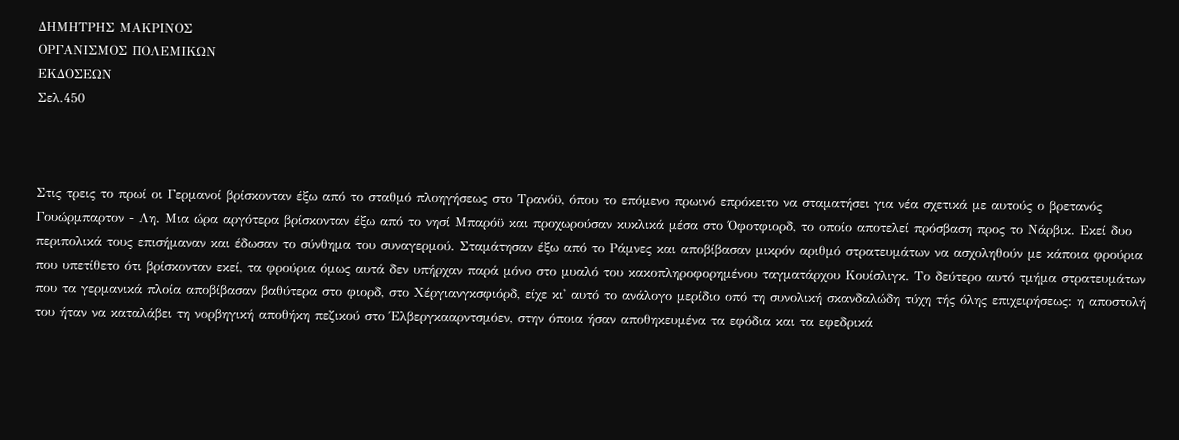ΔΗΜΗΤΡΗΣ ΜΑΚΡΙΝΟΣ
ΟΡΓΑΝΙΣΜΟΣ ΠΟΛΕΜΙΚΩΝ
ΕΚΔΟΣΕΩΝ
Σελ.450



Στις τρεις το πρωί οι Γερμανοί βρίσκονταν έξω από το σταθμό πλοηγήσεως στο Τρανόϋ, όπου το επόμενο πρωινό επρόκειτο να σταματήσει για νέα σχετικά με αυτούς ο βρετανός Γουώρμπαρτον - Λη. Μια ώρα αργότερα βρίσκονταν έξω από το νησί Μπαρόϋ και προχωρούσαν κυκλικά μέσα στο Όφοτφιορδ, το οποίο αποτελεί πρόσβαση προς το Νάρβικ. Εκεί δυο περιπολικά τους επισήμαναν και έδωσαν το σύνθημα του συναγερμού. Σταμάτησαν έξω από το Ράμνες και αποβίβασαν μικρόν αριθμό στρατευμάτων να ασχοληθούν με κάποια φρούρια που υπετίθετο ότι βρίσκονταν εκεί, τα φρούρια όμως αυτά δεν υπήρχαν παρά μόνο στο μυαλό του κακοπληροφορημένου ταγματάρχου Κουίσλιγκ. Το δεύτερο αυτό τμήμα στρατευμάτων που τα γερμανικά πλοία αποβίβασαν βαθύτερα στο φιορδ, στο Χέργιανγκσφιόρδ, είχε κι' αυτό το ανάλογο μερίδιο οπό τη συνολική σκανδαλώδη τύχη τής όλης επιχειρήσεως: η αποστολή του ήταν να καταλάβει τη νορβηγική αποθήκη πεζικού στο Έλβεργκααρντσμόεν, στην όποια ήσαν αποθηκευμένα τα εφόδια και τα εφεδρικά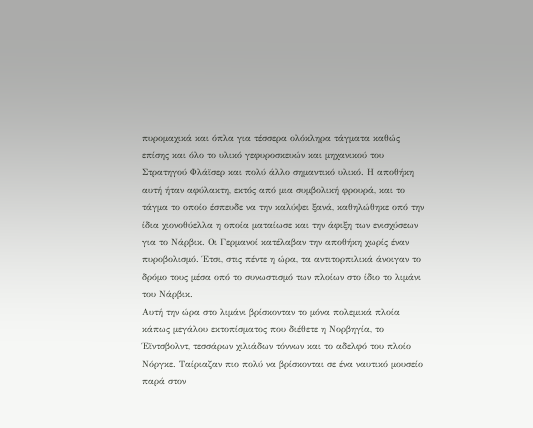πυρομαχικά και όπλα για τέσσερα ολόκληρα τάγματα καθώς επίσης και όλο το υλικό γεφυροσκευών και μηχανικού του Στρατηγού Φλάϊσερ και πολύ άλλο σημαντικό υλικό. Η αποθήκη αυτή ήταν αφύλακτη, εκτός από μια συμβολική φρουρά, και το τάγμα το οποίο έσπευδε να την καλύψει ξανά, καθηλώθηκε οπό την ίδια χιονοθύελλα η οποία ματαίωσε και την άφιξη των ενισχύσεων για το Νάρβικ. Οι Γερμανοί κατέλαβαν την αποθήκη χωρίς έναν πυροβολισμό. Έτσι, στις πέντε η ώρα, τα αντιτορπιλικά άνοιγαν το δρόμο τους μέσα οπό το συνωστισμό των πλοίων στο ίδιο το λιμάνι του Νάρβικ.
Αυτή την ώρα στο λιμάνι βρίσκονταν το μόνα πολεμικά πλοία κάπως μεγάλου εκτοπίσματος που διέθετε η Νορβηγία, το Έϊντσβολντ, τεσσάρων χιλιάδων τόννων και το αδελφό του πλοίο Νόργκε. Ταίριαζαν πιο πολύ να βρίσκονται σε ένα ναυτικό μουσείο παρά στον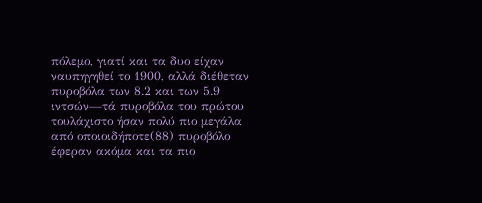πόλεμο, γιατί και τα δυο είχαν ναυπηγηθεί το 1900, αλλά διέθεταν πυροβόλα των 8.2 και των 5.9 ιντσών—τά πυροβόλα του πρώτου τουλάχιστο ήσαν πολύ πιο μεγάλα από οποιοιδήποτε(88) πυροβόλο έφεραν ακόμα και τα πιο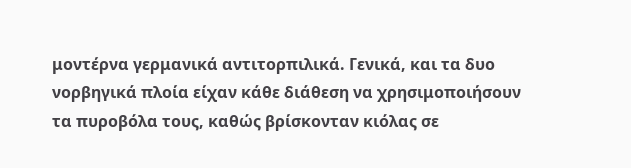μοντέρνα γερμανικά αντιτορπιλικά. Γενικά, και τα δυο νορβηγικά πλοία είχαν κάθε διάθεση να χρησιμοποιήσουν τα πυροβόλα τους, καθώς βρίσκονταν κιόλας σε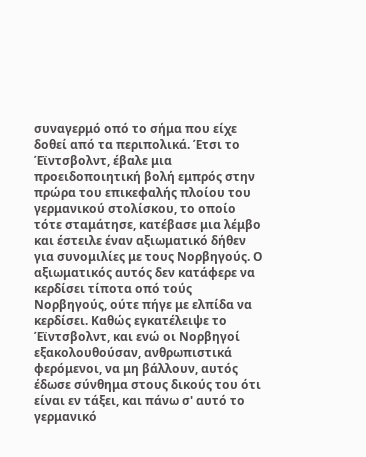συναγερμό οπό το σήμα που είχε δοθεί από τα περιπολικά. Έτσι το Έϊντσβολντ, έβαλε μια προειδοποιητική βολή εμπρός στην πρώρα του επικεφαλής πλοίου του γερμανικού στολίσκου, το οποίο τότε σταμάτησε, κατέβασε μια λέμβο και έστειλε έναν αξιωματικό δήθεν για συνομιλίες με τους Νορβηγούς. Ο αξιωματικός αυτός δεν κατάφερε να κερδίσει τίποτα οπό τούς Νορβηγούς, ούτε πήγε με ελπίδα να κερδίσει. Καθώς εγκατέλειψε το Έϊντσβολντ, και ενώ οι Νορβηγοί εξακολουθούσαν, ανθρωπιστικά φερόμενοι, να μη βάλλουν, αυτός έδωσε σύνθημα στους δικούς του ότι είναι εν τάξει, και πάνω σ' αυτό το γερμανικό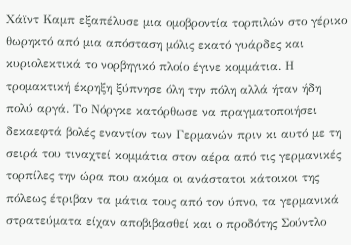Χάϊντ Καμπ εξαπέλυσε μια ομοβροντία τορπιλών στο γέρικο θωρηκτό από μια απόσταση μόλις εκατό γυάρδες και κυριολεκτικά το νορβηγικό πλοίο έγινε κομμάτια. Η τρομακτική έκρηξη ξύπνησε όλη την πόλη αλλά ήταν ήδη πολύ αργά. Το Νόργκε κατόρθωσε να πραγματοποιήσει δεκαεφτά βολές εναντίον των Γερμανών πριν κι αυτό με τη σειρά του τιναχτεί κομμάτια στον αέρα από τις γερμανικές τορπίλες την ώρα που ακόμα οι ανάστατοι κάτοικοι της πόλεως έτριβαν τα μάτια τους από τον ύπνο, τα γερμανικά στρατεύματα είχαν αποβιβασθεί και ο προδότης Σούντλο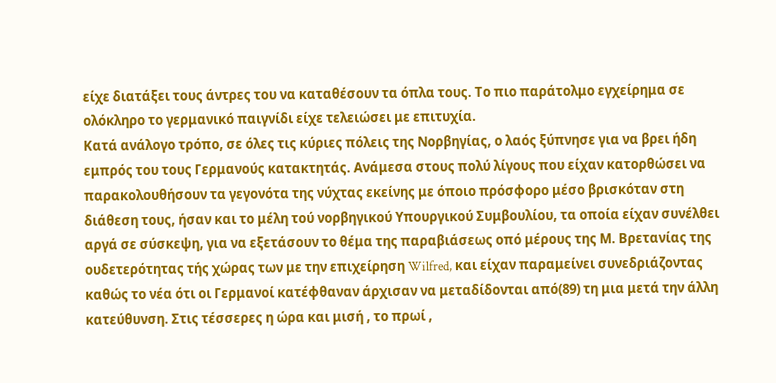είχε διατάξει τους άντρες του να καταθέσουν τα όπλα τους. Το πιο παράτολμο εγχείρημα σε ολόκληρο το γερμανικό παιγνίδι είχε τελειώσει με επιτυχία.
Κατά ανάλογο τρόπο, σε όλες τις κύριες πόλεις της Νορβηγίας, ο λαός ξύπνησε για να βρει ήδη εμπρός του τους Γερμανούς κατακτητάς. Ανάμεσα στους πολύ λίγους που είχαν κατορθώσει να παρακολουθήσουν τα γεγονότα της νύχτας εκείνης με όποιο πρόσφορο μέσο βρισκόταν στη διάθεση τους, ήσαν και το μέλη τού νορβηγικού Υπουργικού Συμβουλίου, τα οποία είχαν συνέλθει αργά σε σύσκεψη, για να εξετάσουν το θέμα της παραβιάσεως οπό μέρους της Μ. Βρετανίας της ουδετερότητας τής χώρας των με την επιχείρηση Wilfred, και είχαν παραμείνει συνεδριάζοντας καθώς το νέα ότι οι Γερμανοί κατέφθαναν άρχισαν να μεταδίδονται από(89) τη μια μετά την άλλη κατεύθυνση. Στις τέσσερες η ώρα και μισή , το πρωί ,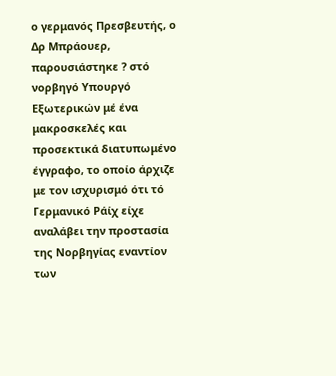ο γερμανός Πρεσβευτής, ο Δρ Μπράουερ, παρουσιάστηκε ? στό νορβηγό Υπουργό Εξωτερικών μέ ένα μακροσκελές και προσεκτικά διατυπωμένο έγγραφο, το οποίο άρχιζε με τον ισχυρισμό ότι τό Γερμανικό Ράίχ είχε αναλάβει την προστασία της Νορβηγίας εναντίον των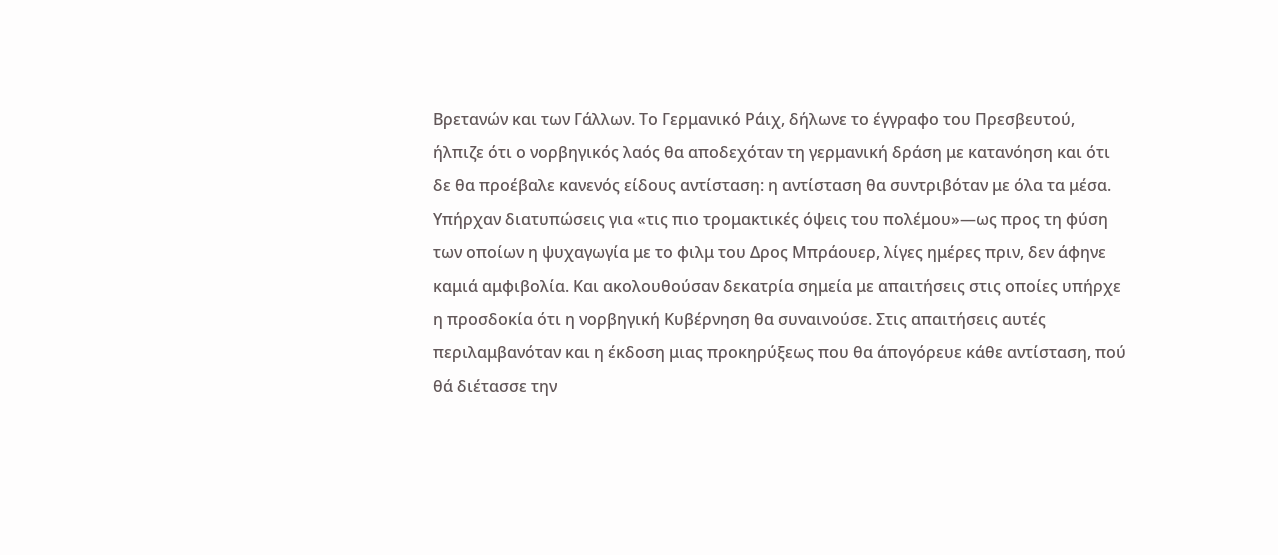Βρετανών και των Γάλλων. Το Γερμανικό Ράιχ, δήλωνε το έγγραφο του Πρεσβευτού, ήλπιζε ότι ο νορβηγικός λαός θα αποδεχόταν τη γερμανική δράση με κατανόηση και ότι δε θα προέβαλε κανενός είδους αντίσταση: η αντίσταση θα συντριβόταν με όλα τα μέσα. Υπήρχαν διατυπώσεις για «τις πιο τρομακτικές όψεις του πολέμου»—ως προς τη φύση των οποίων η ψυχαγωγία με το φιλμ του Δρος Μπράουερ, λίγες ημέρες πριν, δεν άφηνε καμιά αμφιβολία. Και ακολουθούσαν δεκατρία σημεία με απαιτήσεις στις οποίες υπήρχε η προσδοκία ότι η νορβηγική Κυβέρνηση θα συναινούσε. Στις απαιτήσεις αυτές περιλαμβανόταν και η έκδοση μιας προκηρύξεως που θα άπογόρευε κάθε αντίσταση, πού θά διέτασσε την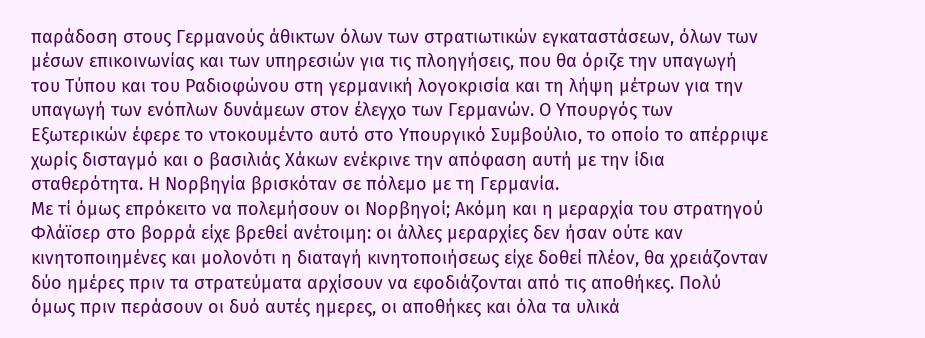παράδοση στους Γερμανούς άθικτων όλων των στρατιωτικών εγκαταστάσεων, όλων των μέσων επικοινωνίας και των υπηρεσιών για τις πλοηγήσεις, που θα όριζε την υπαγωγή του Τύπου και του Ραδιοφώνου στη γερμανική λογοκρισία και τη λήψη μέτρων για την υπαγωγή των ενόπλων δυνάμεων στον έλεγχο των Γερμανών. Ο Υπουργός των Εξωτερικών έφερε το ντοκουμέντο αυτό στο Υπουργικό Συμβούλιο, το οποίο το απέρριψε χωρίς δισταγμό και ο βασιλιάς Χάκων ενέκρινε την απόφαση αυτή με την ίδια σταθερότητα. Η Νορβηγία βρισκόταν σε πόλεμο με τη Γερμανία.
Με τί όμως επρόκειτο να πολεμήσουν οι Νορβηγοί; Ακόμη και η μεραρχία του στρατηγού Φλάϊσερ στο βορρά είχε βρεθεί ανέτοιμη: οι άλλες μεραρχίες δεν ήσαν ούτε καν κινητοποιημένες και μολονότι η διαταγή κινητοποιήσεως είχε δοθεί πλέον, θα χρειάζονταν δύο ημέρες πριν τα στρατεύματα αρχίσουν να εφοδιάζονται από τις αποθήκες. Πολύ όμως πριν περάσουν οι δυό αυτές ημερες, οι αποθήκες και όλα τα υλικά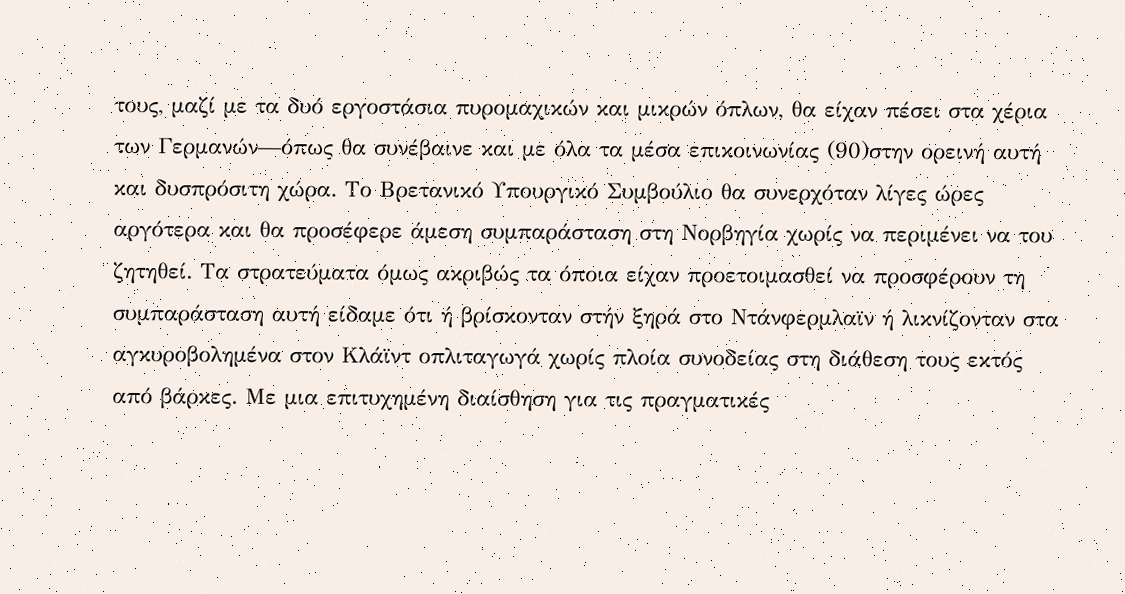τους, μαζί με τα δυό εργοστάσια πυρομαχικών και μικρών όπλων, θα είχαν πέσει στα χέρια των Γερμανών—όπως θα συνέβαινε και με όλα τα μέσα επικοινωνίας (90)στην ορεινή αυτή και δυσπρόσιτη χώρα. Το Βρετανικό Υπουργικό Συμβούλιο θα συνερχόταν λίγες ώρες αργότερα και θα προσέφερε άμεση συμπαράσταση στη Νορβηγία χωρίς να περιμένει να του ζητηθεί. Τα στρατεύματα όμως ακριβώς τα όποια είχαν προετοιμασθεί να προσφέρουν τη συμπαράσταση αυτή είδαμε ότι ή βρίσκονταν στήν ξηρά στο Ντάνφερμλαϊν ή λικνίζονταν στα αγκυροβολημένα στον Κλάϊντ οπλιταγωγά χωρίς πλοία συνοδείας στη διάθεση τους εκτός από βάρκες. Με μια επιτυχημένη διαίσθηση για τις πραγματικές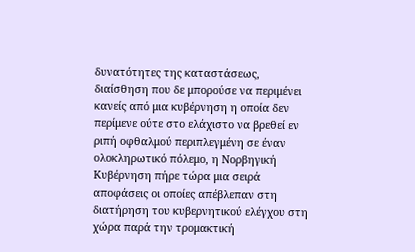δυνατότητες της καταστάσεως, διαίσθηση που δε μπορούσε να περιμένει κανείς από μια κυβέρνηση η οποία δεν περίμενε ούτε στο ελάχιστο να βρεθεί εν ριπή οφθαλμού περιπλεγμένη σε έναν ολοκληρωτικό πόλεμο, η Νορβηγική Κυβέρνηση πήρε τώρα μια σειρά αποφάσεις οι οποίες απέβλεπαν στη διατήρηση του κυβερνητικού ελέγχου στη χώρα παρά την τρομακτική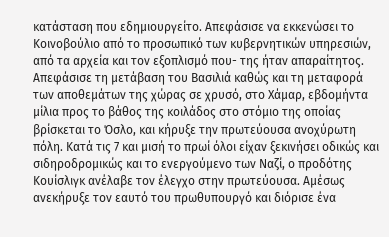κατάσταση που εδημιουργείτο. Απεφάσισε να εκκενώσει το Κοινοβούλιο από το προσωπικό των κυβερνητικών υπηρεσιών, από τα αρχεία και τον εξοπλισμό που- της ήταν απαραίτητος. Απεφάσισε τη μετάβαση του Βασιλιά καθώς και τη μεταφορά των αποθεμάτων της χώρας σε χρυσό, στο Χάμαρ, εβδομήντα μίλια προς το βάθος της κοιλάδος στο στόμιο της οποίας βρίσκεται το Όσλο, και κήρυξε την πρωτεύουσα ανοχύρωτη πόλη. Κατά τις 7 και μισή το πρωί όλοι είχαν ξεκινήσει οδικώς και σιδηροδρομικώς και το ενεργούμενο των Ναζί, ο προδότης Κουίσλιγκ ανέλαβε τον έλεγχο στην πρωτεύουσα. Αμέσως ανεκήρυξε τον εαυτό του πρωθυπουργό και διόρισε ένα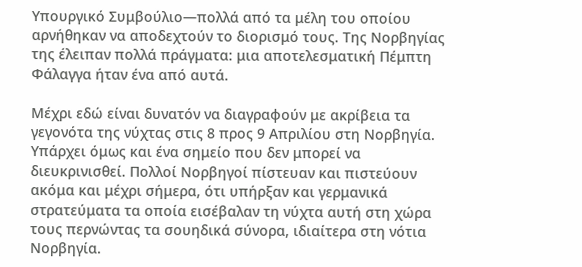Υπουργικό Συμβούλιο—πολλά από τα μέλη του οποίου αρνήθηκαν να αποδεχτούν το διορισμό τους. Της Νορβηγίας της έλειπαν πολλά πράγματα: μια αποτελεσματική Πέμπτη Φάλαγγα ήταν ένα από αυτά.

Μέχρι εδώ είναι δυνατόν να διαγραφούν με ακρίβεια τα γεγονότα της νύχτας στις 8 προς 9 Απριλίου στη Νορβηγία. Υπάρχει όμως και ένα σημείο που δεν μπορεί να διευκρινισθεί. Πολλοί Νορβηγοί πίστευαν και πιστεύουν ακόμα και μέχρι σήμερα, ότι υπήρξαν και γερμανικά στρατεύματα τα οποία εισέβαλαν τη νύχτα αυτή στη χώρα τους περνώντας τα σουηδικά σύνορα, ιδιαίτερα στη νότια Νορβηγία.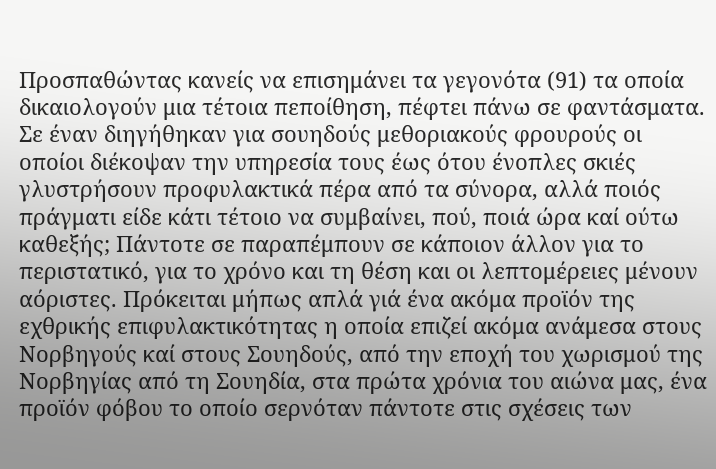Προσπαθώντας κανείς να επισημάνει τα γεγονότα (91) τα οποία δικαιολογούν μια τέτοια πεποίθηση, πέφτει πάνω σε φαντάσματα. Σε έναν διηγήθηκαν για σουηδούς μεθοριακούς φρουρούς οι οποίοι διέκοψαν την υπηρεσία τους έως ότου ένοπλες σκιές γλυστρήσουν προφυλακτικά πέρα από τα σύνορα, αλλά ποιός πράγματι είδε κάτι τέτοιο να συμβαίνει, πού, ποιά ώρα καί ούτω καθεξής; Πάντοτε σε παραπέμπουν σε κάποιον άλλον για το περιστατικό, για το χρόνο και τη θέση και οι λεπτομέρειες μένουν αόριστες. Πρόκειται μήπως απλά γιά ένα ακόμα προϊόν της εχθρικής επιφυλακτικότητας η οποία επιζεί ακόμα ανάμεσα στους Νορβηγούς καί στους Σουηδούς, από την εποχή του χωρισμού της Νορβηγίας από τη Σουηδία, στα πρώτα χρόνια του αιώνα μας, ένα προϊόν φόβου το οποίο σερνόταν πάντοτε στις σχέσεις των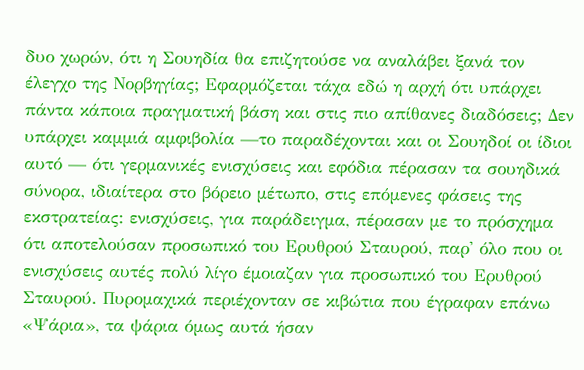δυο χωρών, ότι η Σουηδία θα επιζητούσε να αναλάβει ξανά τον έλεγχο της Νορβηγίας; Εφαρμόζεται τάχα εδώ η αρχή ότι υπάρχει πάντα κάποια πραγματική βάση και στις πιο απίθανες διαδόσεις; Δεν υπάρχει καμμιά αμφιβολία —το παραδέχονται και οι Σουηδοί οι ίδιοι αυτό — ότι γερμανικές ενισχύσεις και εφόδια πέρασαν τα σουηδικά σύνορα, ιδιαίτερα στο βόρειο μέτωπο, στις επόμενες φάσεις της εκστρατείας: ενισχύσεις, για παράδειγμα, πέρασαν με το πρόσχημα ότι αποτελούσαν προσωπικό του Ερυθρού Σταυρού, παρ' όλο που οι ενισχύσεις αυτές πολύ λίγο έμοιαζαν για προσωπικό του Ερυθρού Σταυρού. Πυρομαχικά περιέχονταν σε κιβώτια που έγραφαν επάνω «Ψάρια», τα ψάρια όμως αυτά ήσαν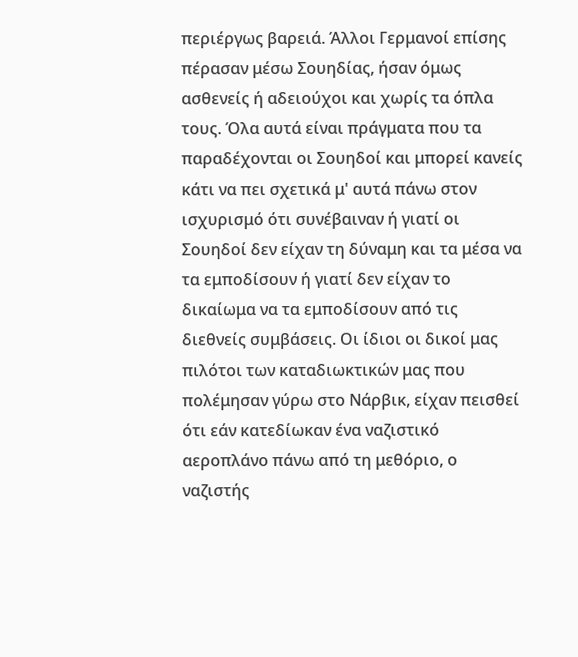περιέργως βαρειά. Άλλοι Γερμανοί επίσης πέρασαν μέσω Σουηδίας, ήσαν όμως ασθενείς ή αδειούχοι και χωρίς τα όπλα τους. Όλα αυτά είναι πράγματα που τα παραδέχονται οι Σουηδοί και μπορεί κανείς κάτι να πει σχετικά μ' αυτά πάνω στον ισχυρισμό ότι συνέβαιναν ή γιατί οι Σουηδοί δεν είχαν τη δύναμη και τα μέσα να τα εμποδίσουν ή γιατί δεν είχαν το δικαίωμα να τα εμποδίσουν από τις διεθνείς συμβάσεις. Οι ίδιοι οι δικοί μας πιλότοι των καταδιωκτικών μας που πολέμησαν γύρω στο Νάρβικ, είχαν πεισθεί ότι εάν κατεδίωκαν ένα ναζιστικό αεροπλάνο πάνω από τη μεθόριο, ο ναζιστής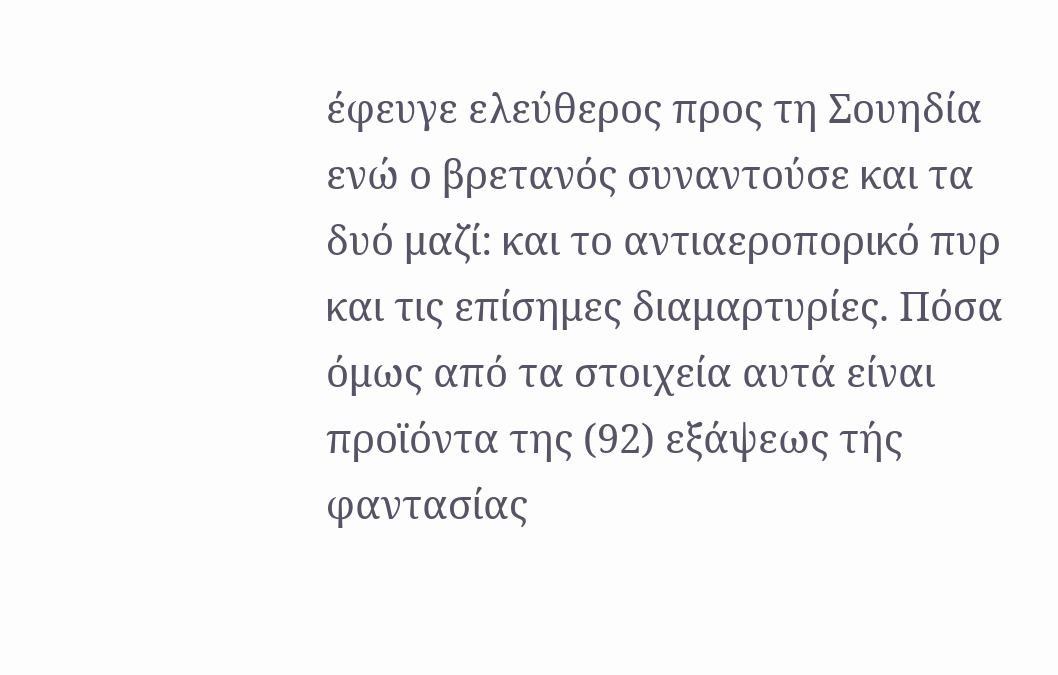έφευγε ελεύθερος προς τη Σουηδία ενώ ο βρετανός συναντούσε και τα δυό μαζί: και το αντιαεροπορικό πυρ και τις επίσημες διαμαρτυρίες. Πόσα όμως από τα στοιχεία αυτά είναι προϊόντα της (92) εξάψεως τής φαντασίας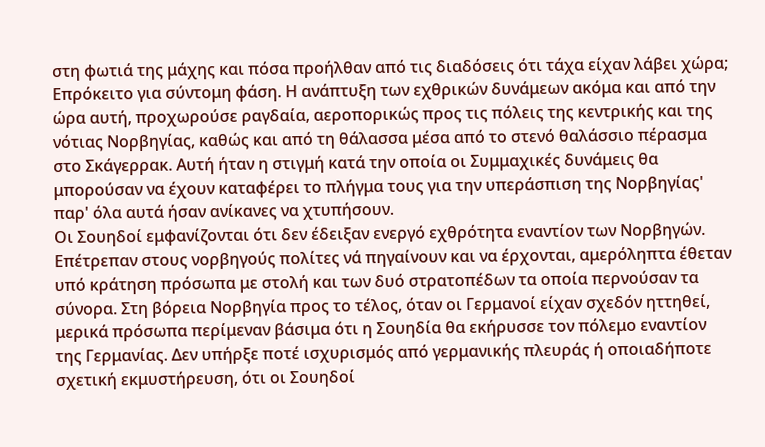στη φωτιά της μάχης και πόσα προήλθαν από τις διαδόσεις ότι τάχα είχαν λάβει χώρα; Επρόκειτο για σύντομη φάση. Η ανάπτυξη των εχθρικών δυνάμεων ακόμα και από την ώρα αυτή, προχωρούσε ραγδαία, αεροπορικώς προς τις πόλεις της κεντρικής και της νότιας Νορβηγίας, καθώς και από τη θάλασσα μέσα από το στενό θαλάσσιο πέρασμα στο Σκάγερρακ. Αυτή ήταν η στιγμή κατά την οποία οι Συμμαχικές δυνάμεις θα μπορούσαν να έχουν καταφέρει το πλήγμα τους για την υπεράσπιση της Νορβηγίας' παρ' όλα αυτά ήσαν ανίκανες να χτυπήσουν.
Οι Σουηδοί εμφανίζονται ότι δεν έδειξαν ενεργό εχθρότητα εναντίον των Νορβηγών. Επέτρεπαν στους νορβηγούς πολίτες νά πηγαίνουν και να έρχονται, αμερόληπτα έθεταν υπό κράτηση πρόσωπα με στολή και των δυό στρατοπέδων τα οποία περνούσαν τα σύνορα. Στη βόρεια Νορβηγία προς το τέλος, όταν οι Γερμανοί είχαν σχεδόν ηττηθεί, μερικά πρόσωπα περίμεναν βάσιμα ότι η Σουηδία θα εκήρυσσε τον πόλεμο εναντίον της Γερμανίας. Δεν υπήρξε ποτέ ισχυρισμός από γερμανικής πλευράς ή οποιαδήποτε σχετική εκμυστήρευση, ότι οι Σουηδοί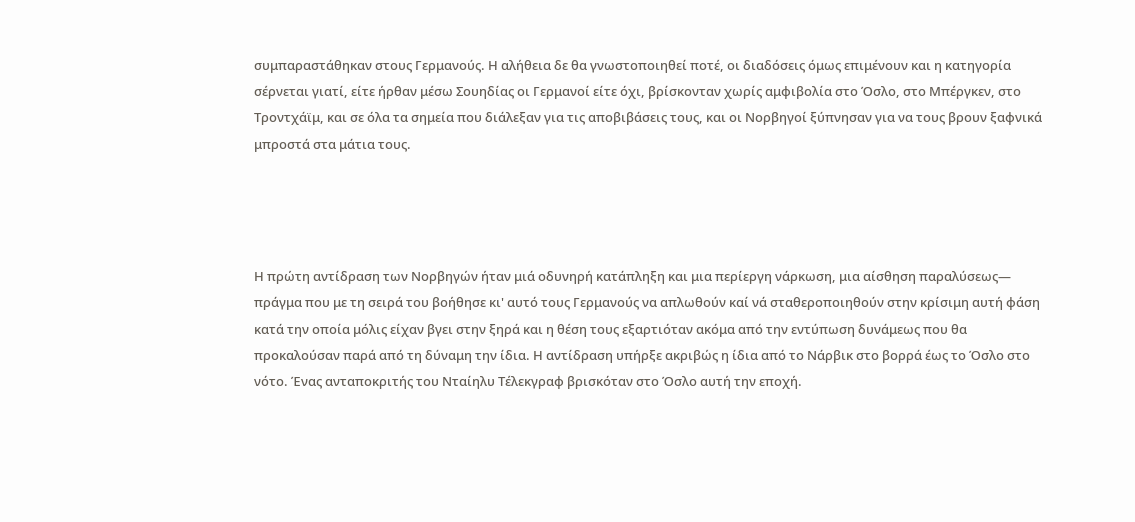συμπαραστάθηκαν στους Γερμανούς. Η αλήθεια δε θα γνωστοποιηθεί ποτέ, οι διαδόσεις όμως επιμένουν και η κατηγορία σέρνεται γιατί, είτε ήρθαν μέσω Σουηδίας οι Γερμανοί είτε όχι, βρίσκονταν χωρίς αμφιβολία στο Όσλο, στο Μπέργκεν, στο Τροντχάϊμ, και σε όλα τα σημεία που διάλεξαν για τις αποβιβάσεις τους, και οι Νορβηγοί ξύπνησαν για να τους βρουν ξαφνικά μπροστά στα μάτια τους.




Η πρώτη αντίδραση των Νορβηγών ήταν μιά οδυνηρή κατάπληξη και μια περίεργη νάρκωση, μια αίσθηση παραλύσεως— πράγμα που με τη σειρά του βοήθησε κι' αυτό τους Γερμανούς να απλωθούν καί νά σταθεροποιηθούν στην κρίσιμη αυτή φάση κατά την οποία μόλις είχαν βγει στην ξηρά και η θέση τους εξαρτιόταν ακόμα από την εντύπωση δυνάμεως που θα προκαλούσαν παρά από τη δύναμη την ίδια. Η αντίδραση υπήρξε ακριβώς η ίδια από το Νάρβικ στο βορρά έως το Όσλο στο νότο. Ένας ανταποκριτής του Νταίηλυ Τέλεκγραφ βρισκόταν στο Όσλο αυτή την εποχή.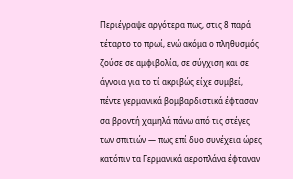Περιέγραψε αργότερα πως, στις 8 παρά τέταρτο το πρωί, ενώ ακόμα ο πληθυσμός ζούσε σε αμφιβολία, σε σύγχιση και σε άγνοια για το τί ακριβώς είχε συμβεί, πέντε γερμανικά βομβαρδιστικά έφτασαν σα βροντή χαμηλά πάνω από τις στέγες των σπιτιών — πως επί δυο συνέχεια ώρες κατόπιν τα Γερμανικά αεροπλάνα έφταναν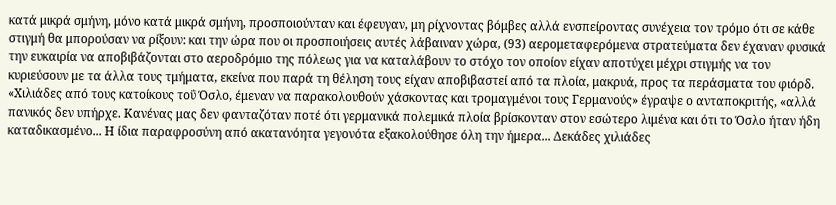κατά μικρά σμήνη, μόνο κατά μικρά σμήνη, προσποιούνταν και έφευγαν, μη ρίχνοντας βόμβες αλλά ενσπείροντας συνέχεια τον τρόμο ότι σε κάθε στιγμή θα μπορούσαν να ρίξουν: και την ώρα που οι προσποιήσεις αυτές λάβαιναν χώρα, (93) αερομεταφερόμενα στρατεύματα δεν έχαναν φυσικά την ευκαιρία να αποβιβάζονται στο αεροδρόμιο της πόλεως για να καταλάβουν το στόχο τον οποίον είχαν αποτύχει μέχρι στιγμής να τον κυριεύσουν με τα άλλα τους τμήματα, εκείνα που παρά τη θέληση τους είχαν αποβιβαστεί από τα πλοία, μακρυά, προς τα περάσματα του φιόρδ.
«Χιλιάδες από τους κατοίκους τοΰ Όσλο, έμεναν να παρακολουθούν χάσκοντας και τρομαγμένοι τους Γερμανούς» έγραψε ο ανταποκριτής, «αλλά πανικός δεν υπήρχε. Κανένας μας δεν φανταζόταν ποτέ ότι γερμανικά πολεμικά πλοία βρίσκονταν στον εσώτερο λιμένα και ότι το Όσλο ήταν ήδη καταδικασμένο... Η ίδια παραφροσύνη από ακατανόητα γεγονότα εξακολούθησε όλη την ήμερα... Δεκάδες χιλιάδες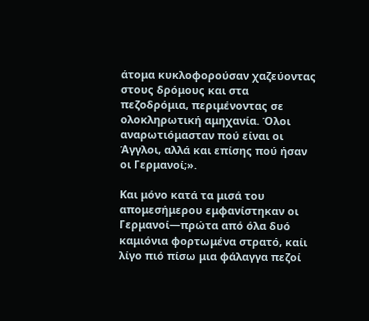άτομα κυκλοφορούσαν χαζεύοντας στους δρόμους και στα πεζοδρόμια, περιμένοντας σε ολοκληρωτική αμηχανία. Όλοι αναρωτιόμασταν πού είναι οι Άγγλοι, αλλά και επίσης πού ήσαν οι Γερμανοί;».

Και μόνο κατά τα μισά του απομεσήμερου εμφανίστηκαν οι Γερμανοί—πρώτα από όλα δυό καμιόνια φορτωμένα στρατό, καίι λίγο πιό πίσω μια φάλαγγα πεζοί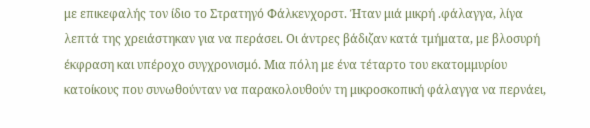με επικεφαλής τον ίδιο το Στρατηγό Φάλκενχορστ. Ήταν μιά μικρή .φάλαγγα, λίγα λεπτά της χρειάστηκαν για να περάσει. Οι άντρες βάδιζαν κατά τμήματα, με βλοσυρή έκφραση και υπέροχο συγχρονισμό. Μια πόλη με ένα τέταρτο του εκατομμυρίου κατοίκους που συνωθούνταν να παρακολουθούν τη μικροσκοπική φάλαγγα να περνάει,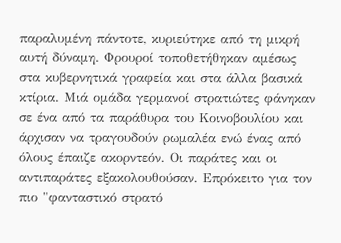παραλυμένη πάντοτε, κυριεύτηκε από τη μικρή αυτή δύναμη. Φρουροί τοποθετήθηκαν αμέσως στα κυβερνητικά γραφεία και στα άλλα βασικά κτίρια. Μιά ομάδα γερμανοί στρατιώτες φάνηκαν σε ένα από τα παράθυρα του Κοινοβουλίου και άρχισαν να τραγουδούν ρωμαλέα ενώ ένας από όλους έπαιζε ακορντεόν. Οι παράτες και οι αντιπαράτες εξακολουθούσαν. Επρόκειτο για τον πιο "φανταστικό στρατό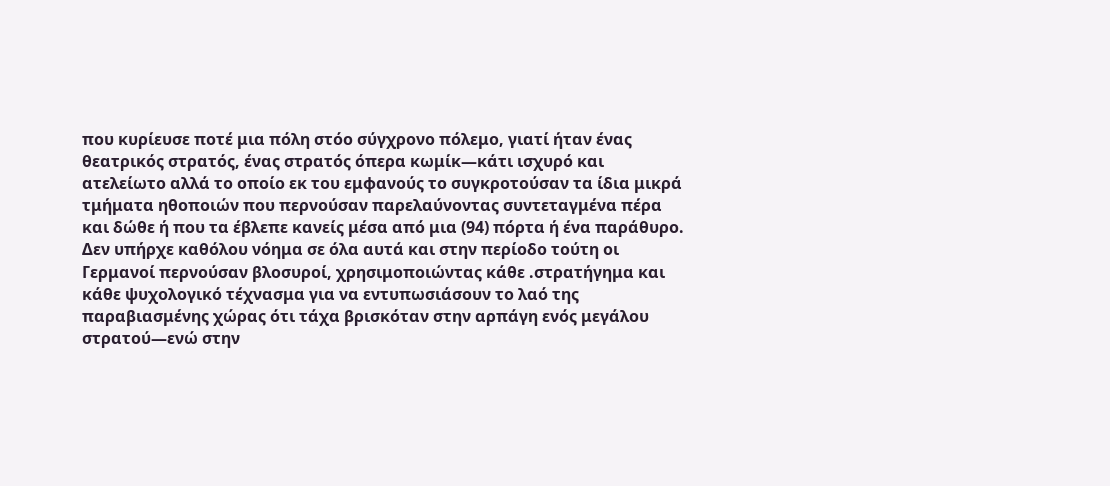που κυρίευσε ποτέ μια πόλη στόο σύγχρονο πόλεμο, γιατί ήταν ένας θεατρικός στρατός, ένας στρατός όπερα κωμίκ—κάτι ισχυρό και ατελείωτο αλλά το οποίο εκ του εμφανούς το συγκροτούσαν τα ίδια μικρά τμήματα ηθοποιών που περνούσαν παρελαύνοντας συντεταγμένα πέρα και δώθε ή που τα έβλεπε κανείς μέσα από μια (94) πόρτα ή ένα παράθυρο. Δεν υπήρχε καθόλου νόημα σε όλα αυτά και στην περίοδο τούτη οι Γερμανοί περνούσαν βλοσυροί, χρησιμοποιώντας κάθε .στρατήγημα και κάθε ψυχολογικό τέχνασμα για να εντυπωσιάσουν το λαό της παραβιασμένης χώρας ότι τάχα βρισκόταν στην αρπάγη ενός μεγάλου στρατού—ενώ στην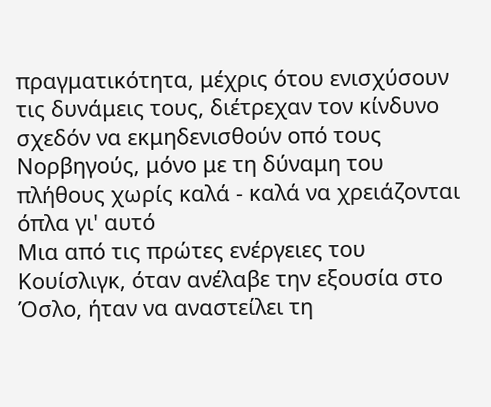πραγματικότητα, μέχρις ότου ενισχύσουν τις δυνάμεις τους, διέτρεχαν τον κίνδυνο σχεδόν να εκμηδενισθούν οπό τους Νορβηγούς, μόνο με τη δύναμη του πλήθους χωρίς καλά - καλά να χρειάζονται όπλα γι' αυτό
Μια από τις πρώτες ενέργειες του Κουίσλιγκ, όταν ανέλαβε την εξουσία στο Όσλο, ήταν να αναστείλει τη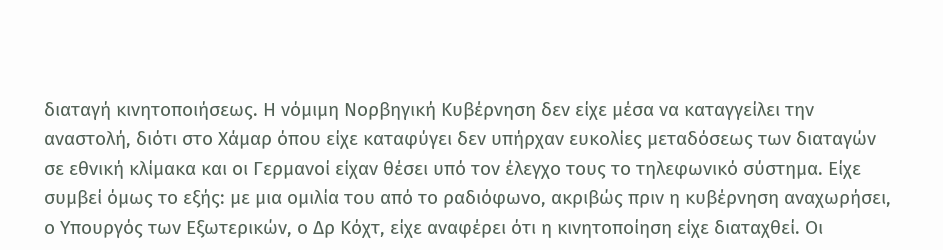διαταγή κινητοποιήσεως. Η νόμιμη Νορβηγική Κυβέρνηση δεν είχε μέσα να καταγγείλει την αναστολή, διότι στο Χάμαρ όπου είχε καταφύγει δεν υπήρχαν ευκολίες μεταδόσεως των διαταγών σε εθνική κλίμακα και οι Γερμανοί είχαν θέσει υπό τον έλεγχο τους το τηλεφωνικό σύστημα. Είχε συμβεί όμως το εξής: με μια ομιλία του από το ραδιόφωνο, ακριβώς πριν η κυβέρνηση αναχωρήσει, ο Υπουργός των Εξωτερικών, ο Δρ Κόχτ, είχε αναφέρει ότι η κινητοποίηση είχε διαταχθεί. Οι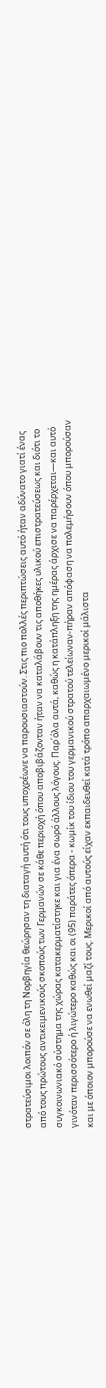στρατεύσιμοι λοιπόν σε όλη τη Νορβηγία θεώρησαν τη διαταγή αυτή ότι τους υποχρέωνε να παρουσιαστούν. Στις πιο πολλές περιπτώσεις αυτό ήταν αδύνατο γιατί ένας από τους πρώτους αντικειμενικούς σκοπούς των Γερμανών σε κάθε περιοχή όπου αποβιβάζονταν ήταν να καταλάβουν τις αποθήκες υλικού επιστρατεύσεως και διότι το συγκοινωνιακό σύστημα της χώρας κατακερματίστηκε και για ένα σωρό άλλους λόγους. Παρ΄όλα αυτά, καθώς η κατάπληξη της ημέρας άρχισε να παρέρχεται—και αυτό γινόταν περισσότερο ή λιγώτερο καθώς και οι (95) παράτες όπερα - κωμίκ του ίδιου του γερμανικού στρατού τελείωναν-πήραν απόφαση να πολεμήσουν όπου μπορούσαν και με όποιον μπορούσε να ενωθεί μαζί τους. Μερικοί από αυτούς είχαν εκπαιδευθεί κατά τρόπο απαρχαιωμένο μερικοί μάλιστα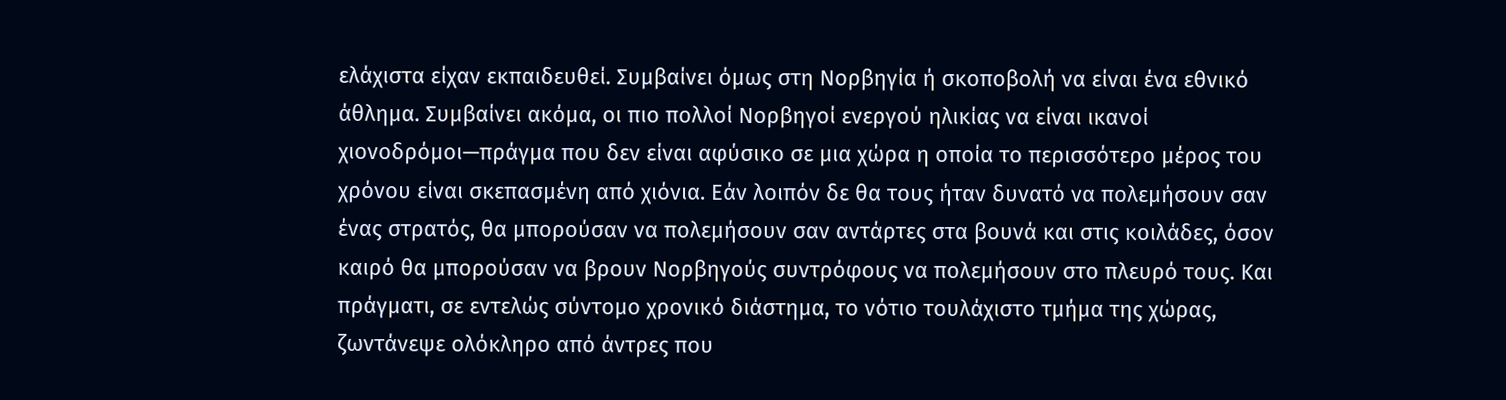ελάχιστα είχαν εκπαιδευθεί. Συμβαίνει όμως στη Νορβηγία ή σκοποβολή να είναι ένα εθνικό άθλημα. Συμβαίνει ακόμα, οι πιο πολλοί Νορβηγοί ενεργού ηλικίας να είναι ικανοί χιονοδρόμοι—πράγμα που δεν είναι αφύσικο σε μια χώρα η οποία το περισσότερο μέρος του χρόνου είναι σκεπασμένη από χιόνια. Εάν λοιπόν δε θα τους ήταν δυνατό να πολεμήσουν σαν ένας στρατός, θα μπορούσαν να πολεμήσουν σαν αντάρτες στα βουνά και στις κοιλάδες, όσον καιρό θα μπορούσαν να βρουν Νορβηγούς συντρόφους να πολεμήσουν στο πλευρό τους. Και πράγματι, σε εντελώς σύντομο χρονικό διάστημα, το νότιο τουλάχιστο τμήμα της χώρας, ζωντάνεψε ολόκληρο από άντρες που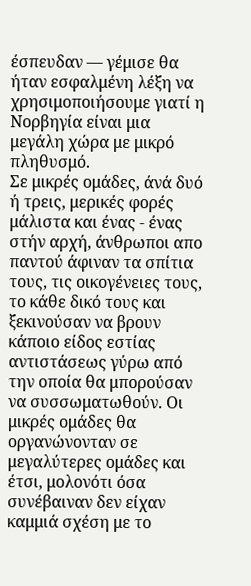έσπευδαν — γέμισε θα ήταν εσφαλμένη λέξη να χρησιμοποιήσουμε γιατί η Νορβηγία είναι μια μεγάλη χώρα με μικρό πληθυσμό.
Σε μικρές ομάδες, άνά δυό ή τρεις, μερικές φορές μάλιστα και ένας - ένας στήν αρχή, άνθρωποι απο παντού άφιναν τα σπίτια τους, τις οικογένειες τους, το κάθε δικό τους και ξεκινούσαν να βρουν κάποιο είδος εστίας αντιστάσεως γύρω από την οποία θα μπορούσαν να συσσωματωθούν. Οι μικρές ομάδες θα οργανώνονταν σε μεγαλύτερες ομάδες και έτσι, μολονότι όσα συνέβαιναν δεν είχαν καμμιά σχέση με το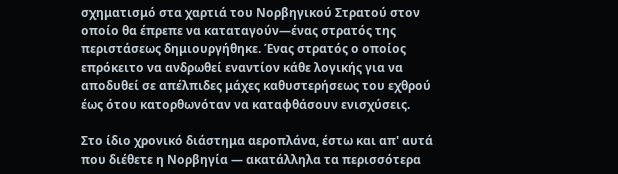σχηματισμό στα χαρτιά του Νορβηγικού Στρατού στον οποίο θα έπρεπε να καταταγούν—ένας στρατός της περιστάσεως δημιουργήθηκε. Ένας στρατός ο οποίος επρόκειτο να ανδρωθεί εναντίον κάθε λογικής για να αποδυθεί σε απέλπιδες μάχες καθυστερήσεως του εχθρού έως ότου κατορθωνόταν να καταφθάσουν ενισχύσεις.

Στο ίδιο χρονικό διάστημα αεροπλάνα, έστω και απ' αυτά που διέθετε η Νορβηγία — ακατάλληλα τα περισσότερα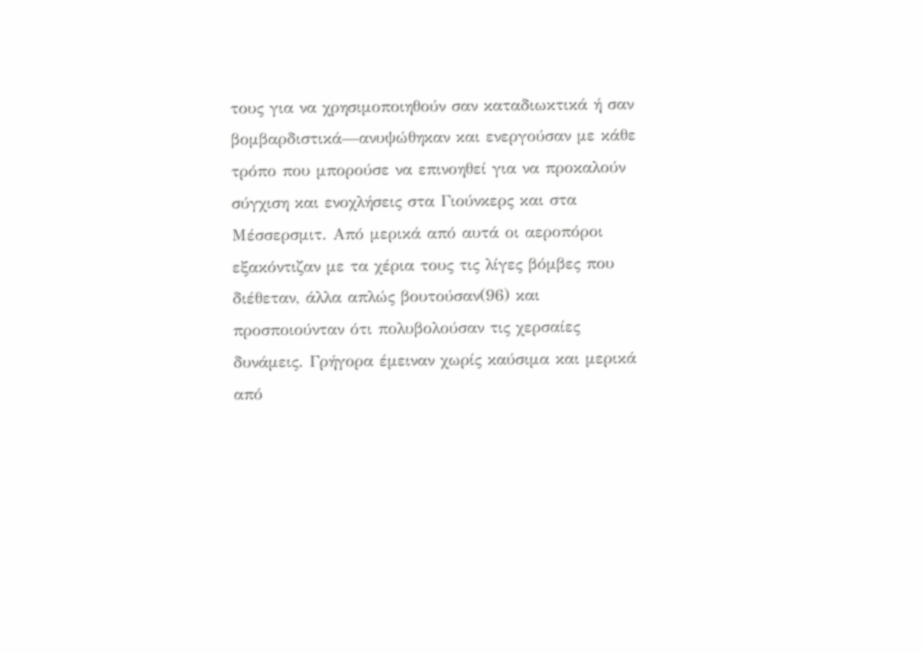τους για να χρησιμοποιηθούν σαν καταδιωκτικά ή σαν βομβαρδιστικά—ανυψώθηκαν και ενεργούσαν με κάθε τρόπο που μπορούσε να επινοηθεί για να προκαλούν σύγχιση και ενοχλήσεις στα Γιούνκερς και στα Μέσσερσμιτ. Από μερικά από αυτά οι αεροπόροι εξακόντιζαν με τα χέρια τους τις λίγες βόμβες που διέθεταν, άλλα απλώς βουτούσαν(96) και προσποιούνταν ότι πολυβολούσαν τις χερσαίες δυνάμεις. Γρήγορα έμειναν χωρίς καύσιμα και μερικά από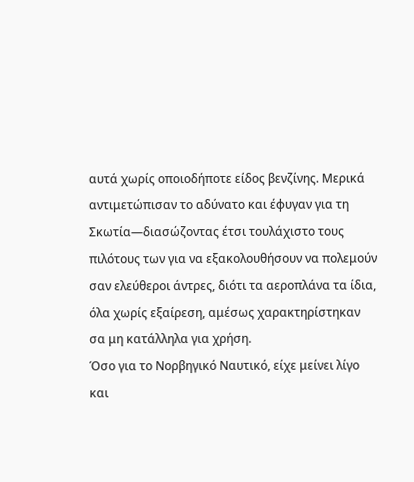αυτά χωρίς οποιοδήποτε είδος βενζίνης. Μερικά αντιμετώπισαν το αδύνατο και έφυγαν για τη Σκωτία—διασώζοντας έτσι τουλάχιστο τους πιλότους των για να εξακολουθήσουν να πολεμούν σαν ελεύθεροι άντρες, διότι τα αεροπλάνα τα ίδια, όλα χωρίς εξαίρεση, αμέσως χαρακτηρίστηκαν σα μη κατάλληλα για χρήση.
Όσο για το Νορβηγικό Ναυτικό, είχε μείνει λίγο και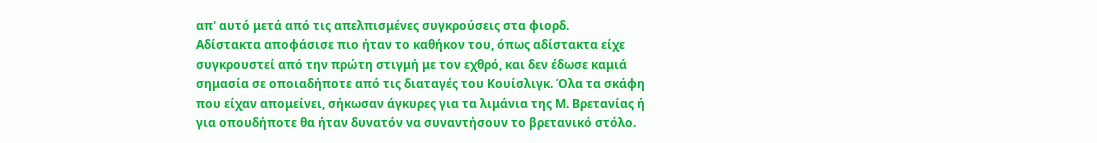απ' αυτό μετά από τις απελπισμένες συγκρούσεις στα φιορδ.
Αδίστακτα αποφάσισε πιο ήταν το καθήκον του, όπως αδίστακτα είχε συγκρουστεί από την πρώτη στιγμή με τον εχθρό, και δεν έδωσε καμιά σημασία σε οποιαδήποτε από τις διαταγές του Κουίσλιγκ. Όλα τα σκάφη που είχαν απομείνει, σήκωσαν άγκυρες για τα λιμάνια της Μ. Βρετανίας ή για οπουδήποτε θα ήταν δυνατόν να συναντήσουν το βρετανικό στόλο.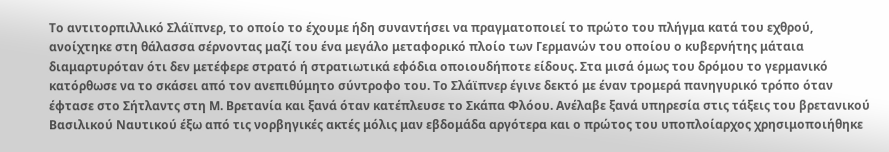Το αντιτορπιλλικό Σλάϊπνερ, το οποίο το έχουμε ήδη συναντήσει να πραγματοποιεί το πρώτο του πλήγμα κατά του εχθρού, ανοίχτηκε στη θάλασσα σέρνοντας μαζί του ένα μεγάλο μεταφορικό πλοίο των Γερμανών του οποίου ο κυβερνήτης μάταια διαμαρτυρόταν ότι δεν μετέφερε στρατό ή στρατιωτικά εφόδια οποιουδήποτε είδους. Στα μισά όμως του δρόμου το γερμανικό κατόρθωσε να το σκάσει από τον ανεπιθύμητο σύντροφο του. Το Σλάϊπνερ έγινε δεκτό με έναν τρομερά πανηγυρικό τρόπο όταν έφτασε στο Σήτλαντς στη Μ. Βρετανία και ξανά όταν κατέπλευσε το Σκάπα Φλόου. Ανέλαβε ξανά υπηρεσία στις τάξεις του βρετανικού Βασιλικού Ναυτικού έξω από τις νορβηγικές ακτές μόλις μαν εβδομάδα αργότερα και ο πρώτος του υποπλοίαρχος χρησιμοποιήθηκε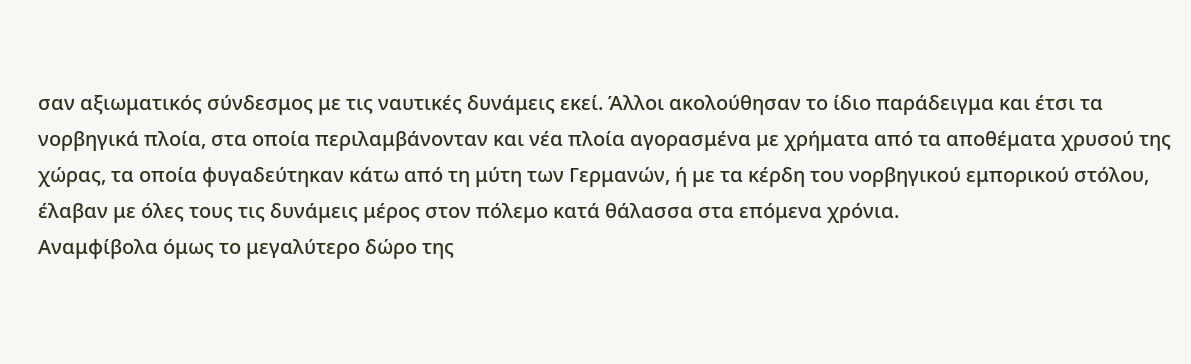σαν αξιωματικός σύνδεσμος με τις ναυτικές δυνάμεις εκεί. Άλλοι ακολούθησαν το ίδιο παράδειγμα και έτσι τα νορβηγικά πλοία, στα οποία περιλαμβάνονταν και νέα πλοία αγορασμένα με χρήματα από τα αποθέματα χρυσού της χώρας, τα οποία φυγαδεύτηκαν κάτω από τη μύτη των Γερμανών, ή με τα κέρδη του νορβηγικού εμπορικού στόλου, έλαβαν με όλες τους τις δυνάμεις μέρος στον πόλεμο κατά θάλασσα στα επόμενα χρόνια.
Αναμφίβολα όμως το μεγαλύτερο δώρο της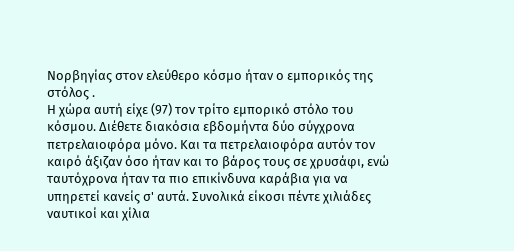Νορβηγίας στον ελεύθερο κόσμο ήταν ο εμπορικός της στόλος .
Η χώρα αυτή είχε (97) τον τρίτο εμπορικό στόλο του κόσμου. Διέθετε διακόσια εβδομήντα δύο σύγχρονα πετρελαιοφόρα μόνο. Και τα πετρελαιοφόρα αυτόν τον καιρό άξιζαν όσο ήταν και το βάρος τους σε χρυσάφι, ενώ ταυτόχρονα ήταν τα πιο επικίνδυνα καράβια για να υπηρετεί κανείς σ' αυτά. Συνολικά είκοσι πέντε χιλιάδες ναυτικοί και χίλια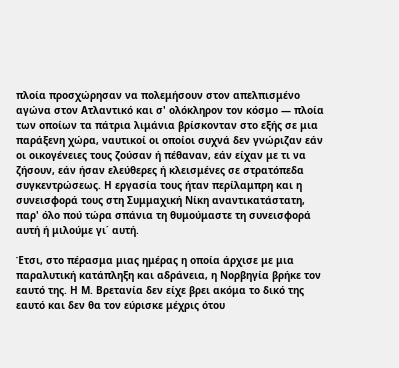πλοία προσχώρησαν να πολεμήσουν στον απελπισμένο αγώνα στον Ατλαντικό και σ' ολόκληρον τον κόσμο — πλοία των οποίων τα πάτρια λιμάνια βρίσκονταν στο εξής σε μια παράξενη χώρα, ναυτικοί οι οποίοι συχνά δεν γνώριζαν εάν οι οικογένειες τους ζούσαν ή πέθαναν, εάν είχαν με τι να ζήσουν, εάν ήσαν ελεύθερες ή κλεισμένες σε στρατόπεδα συγκεντρώσεως. Η εργασία τους ήταν περίλαμπρη και η συνεισφορά τους στη Συμμαχική Νίκη αναντικατάστατη, παρ' όλο πού τώρα σπάνια τη θυμούμαστε τη συνεισφορά αυτή ή μιλούμε γι΄ αυτή.

Έτσι, στο πέρασμα μιας ημέρας η οποία άρχισε με μια παραλυτική κατάπληξη και αδράνεια, η Νορβηγία βρήκε τον εαυτό της. Η Μ. Βρετανία δεν είχε βρει ακόμα το δικό της εαυτό και δεν θα τον εύρισκε μέχρις ότου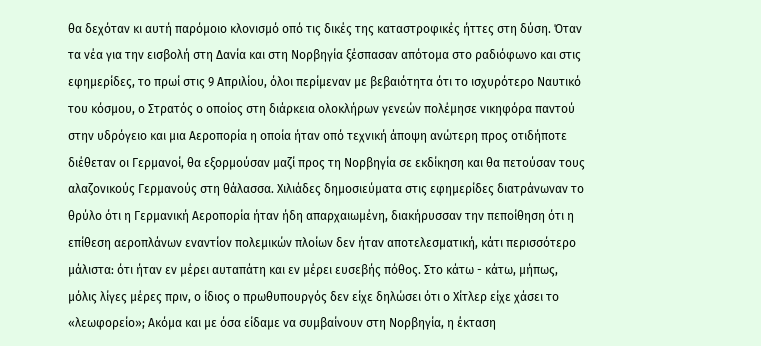θα δεχόταν κι αυτή παρόμοιο κλονισμό οπό τις δικές της καταστροφικές ήττες στη δύση. Όταν τα νέα για την εισβολή στη Δανία και στη Νορβηγία ξέσπασαν απότομα στο ραδιόφωνο και στις εφημερίδες, το πρωί στις 9 Απριλίου, όλοι περίμεναν με βεβαιότητα ότι το ισχυρότερο Ναυτικό του κόσμου, ο Στρατός ο οποίος στη διάρκεια ολοκλήρων γενεών πολέμησε νικηφόρα παντού στην υδρόγειο και μια Αεροπορία η οποία ήταν οπό τεχνική άποψη ανώτερη προς οτιδήποτε διέθεταν οι Γερμανοί, θα εξορμούσαν μαζί προς τη Νορβηγία σε εκδίκηση και θα πετούσαν τους αλαζονικούς Γερμανούς στη θάλασσα. Χιλιάδες δημοσιεύματα στις εφημερίδες διατράνωναν το θρύλο ότι η Γερμανική Αεροπορία ήταν ήδη απαρχαιωμένη, διακήρυσσαν την πεποίθηση ότι η επίθεση αεροπλάνων εναντίον πολεμικών πλοίων δεν ήταν αποτελεσματική, κάτι περισσότερο μάλιστα: ότι ήταν εν μέρει αυταπάτη και εν μέρει ευσεβής πόθος. Στο κάτω - κάτω, μήπως, μόλις λίγες μέρες πριν, ο ίδιος ο πρωθυπουργός δεν είχε δηλώσει ότι ο Χίτλερ είχε χάσει το «λεωφορείο»; Ακόμα και με όσα είδαμε να συμβαίνουν στη Νορβηγία, η έκταση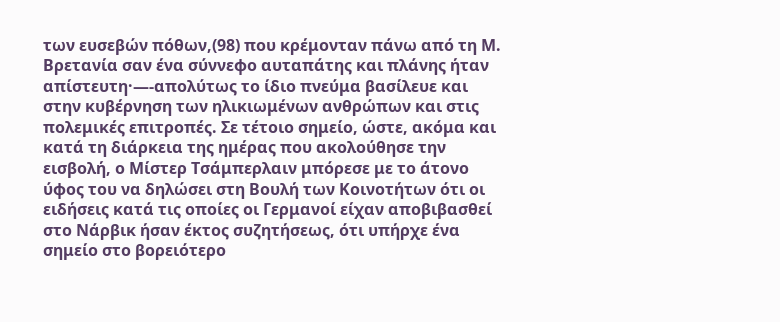των ευσεβών πόθων,(98) που κρέμονταν πάνω από τη Μ. Βρετανία σαν ένα σύννεφο αυταπάτης και πλάνης ήταν απίστευτη·—-απολύτως το ίδιο πνεύμα βασίλευε και στην κυβέρνηση των ηλικιωμένων ανθρώπων και στις πολεμικές επιτροπές. Σε τέτοιο σημείο, ώστε, ακόμα και κατά τη διάρκεια της ημέρας που ακολούθησε την εισβολή, ο Μίστερ Τσάμπερλαιν μπόρεσε με το άτονο ύφος του να δηλώσει στη Βουλή των Κοινοτήτων ότι οι ειδήσεις κατά τις οποίες οι Γερμανοί είχαν αποβιβασθεί στο Νάρβικ ήσαν έκτος συζητήσεως, ότι υπήρχε ένα σημείο στο βορειότερο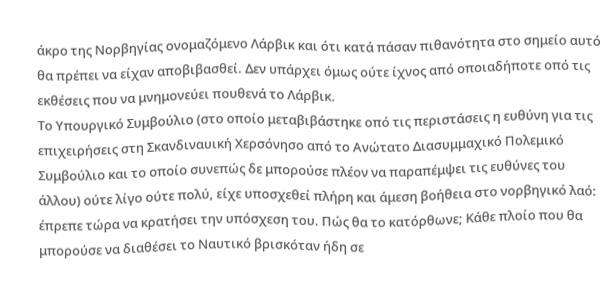άκρο της Νορβηγίας ονομαζόμενο Λάρβικ και ότι κατά πάσαν πιθανότητα στο σημείο αυτό θα πρέπει να είχαν αποβιβασθεί. Δεν υπάρχει όμως ούτε ίχνος από οποιαδήποτε οπό τις εκθέσεις που να μνημονεύει πουθενά το Λάρβικ.
Το Υπουργικό Συμβούλιο (στο οποίο μεταβιβάστηκε οπό τις περιστάσεις η ευθύνη για τις επιχειρήσεις στη Σκανδιναυική Χερσόνησο από το Ανώτατο Διασυμμαχικό Πολεμικό Συμβούλιο και το οποίο συνεπώς δε μπορούσε πλέον να παραπέμψει τις ευθύνες του άλλου) ούτε λίγο ούτε πολύ, είχε υποσχεθεί πλήρη και άμεση βοήθεια στο νορβηγικό λαό: έπρεπε τώρα να κρατήσει την υπόσχεση του. Πώς θα το κατόρθωνε; Κάθε πλοίο που θα μπορούσε να διαθέσει το Ναυτικό βρισκόταν ήδη σε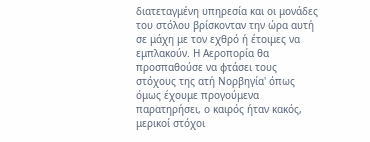διατεταγμένη υπηρεσία και οι μονάδες του στόλου βρίσκονταν την ώρα αυτή σε μάχη με τον εχθρό ή έτοιμες να εμπλακούν. Η Αεροπορία θα προσπαθούσε να φτάσει τους στόχους της ατή Νορβηγία' όπως όμως έχουμε προγούμενα παρατηρήσει, ο καιρός ήταν κακός, μερικοί στόχοι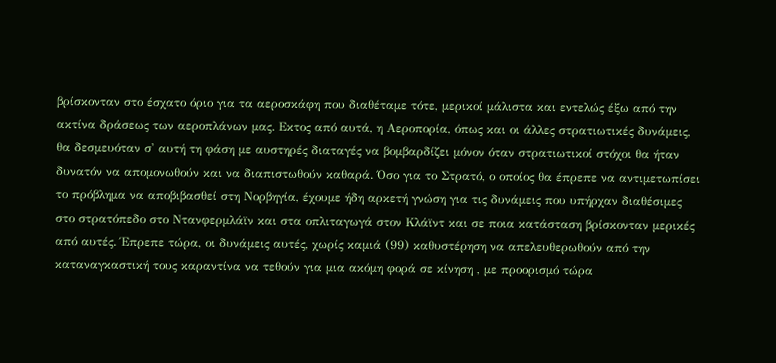βρίσκονταν στο έσχατο όριο για τα αεροσκάφη που διαθέταμε τότε, μερικοί μάλιστα και εντελώς έξω από την ακτίνα δράσεως των αεροπλάνων μας. Εκτος από αυτά, η Αεροπορία, όπως και οι άλλες στρατιωτικές δυνάμεις, θα δεσμευόταν σ' αυτή τη φάση με αυστηρές διαταγές να βομβαρδίζει μόνον όταν στρατιωτικοί στόχοι θα ήταν δυνατόν να απομονωθούν και να διαπιστωθούν καθαρά. Όσο για το Στρατό, ο οποίος θα έπρεπε να αντιμετωπίσει το πρόβλημα να αποβιβασθεί στη Νορβηγία, έχουμε ήδη αρκετή γνώση για τις δυνάμεις που υπήρχαν διαθέσιμες στο στρατόπεδο στο Ντανφερμλάϊν και στα οπλιταγωγά στον Κλάϊντ και σε ποια κατάσταση βρίσκονταν μερικές από αυτές. Έπρεπε τώρα, οι δυνάμεις αυτές, χωρίς καμιά (99) καθυστέρηση να απελευθερωθούν από την καταναγκαστική τους καραντίνα να τεθούν για μια ακόμη φορά σε κίνηση , με προορισμό τώρα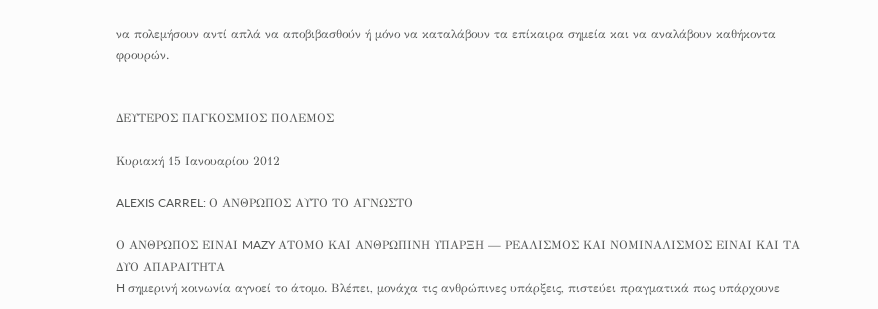να πολεμήσουν αντί απλά να αποβιβασθούν ή μόνο να καταλάβουν τα επίκαιρα σημεία και να αναλάβουν καθήκοντα φρουρών.


ΔΕΥΤΕΡΟΣ ΠΑΓΚΟΣΜΙΟΣ ΠΟΛΕΜΟΣ

Κυριακή 15 Ιανουαρίου 2012

ALEXIS CARREL: Ο ΑΝΘΡΩΠΟΣ ΑΥΤΟ ΤΟ ΑΓΝΩΣΤΟ

Ο ΑΝΘΡΩΠΟΣ ΕΙΝΑΙ MAZY ΑΤΟΜΟ ΚΑΙ ΑΝΘΡΩΠΙΝΗ ΥΠΑΡΞΗ — ΡΕΑΛΙΣΜΟΣ ΚΑΙ ΝΟΜΙΝΑΛΙΣΜΟΣ ΕΙΝΑΙ ΚΑΙ ΤΑ ΔΥΟ ΑΠΑΡΑΙΤΗΤΑ
H σημερινή κοινωνία αγνοεί το άτομο. Βλέπει, μονάχα τις ανθρώπινες υπάρξεις, πιστεύει πραγματικά πως υπάρχουνε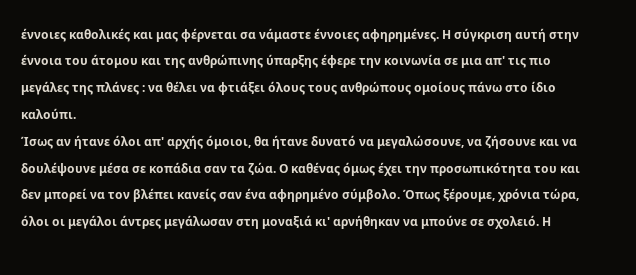έννοιες καθολικές και μας φέρνεται σα νάμαστε έννοιες αφηρημένες. Η σύγκριση αυτή στην έννοια του άτομου και της ανθρώπινης ύπαρξης έφερε την κοινωνία σε μια απ' τις πιο μεγάλες της πλάνες : να θέλει να φτιάξει όλους τους ανθρώπους ομοίους πάνω στο ίδιο καλούπι.
Ίσως αν ήτανε όλοι απ' αρχής όμοιοι, θα ήτανε δυνατό να μεγαλώσουνε, να ζήσουνε και να δουλέψουνε μέσα σε κοπάδια σαν τα ζώα. Ο καθένας όμως έχει την προσωπικότητα του και δεν μπορεί να τον βλέπει κανείς σαν ένα αφηρημένο σύμβολο. Όπως ξέρουμε, χρόνια τώρα, όλοι οι μεγάλοι άντρες μεγάλωσαν στη μοναξιά κι' αρνήθηκαν να μπούνε σε σχολειό. Η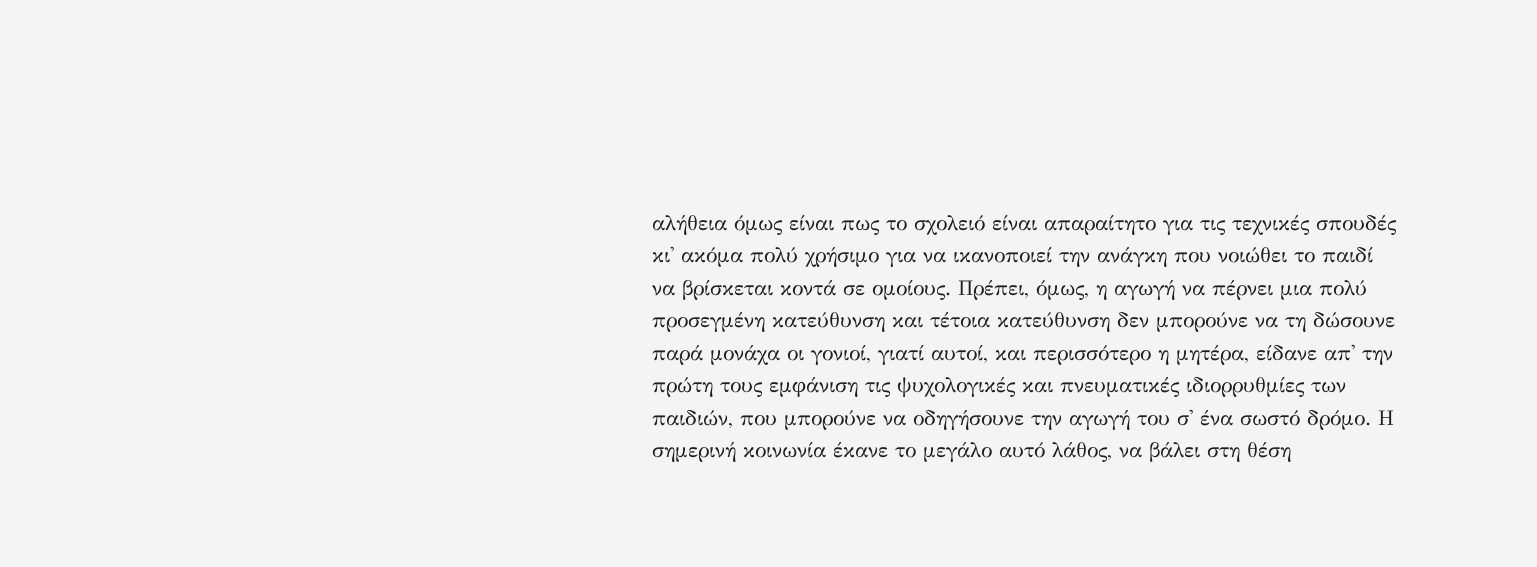αλήθεια όμως είναι πως το σχολειό είναι απαραίτητο για τις τεχνικές σπουδές κι' ακόμα πολύ χρήσιμο για να ικανοποιεί την ανάγκη που νοιώθει το παιδί να βρίσκεται κοντά σε ομοίους. Πρέπει, όμως, η αγωγή να πέρνει μια πολύ προσεγμένη κατεύθυνση και τέτοια κατεύθυνση δεν μπορούνε να τη δώσουνε παρά μονάχα οι γονιοί, γιατί αυτοί, και περισσότερο η μητέρα, είδανε απ' την πρώτη τους εμφάνιση τις ψυχολογικές και πνευματικές ιδιορρυθμίες των παιδιών, που μπορούνε να οδηγήσουνε την αγωγή του σ' ένα σωστό δρόμο. Η σημερινή κοινωνία έκανε το μεγάλο αυτό λάθος, να βάλει στη θέση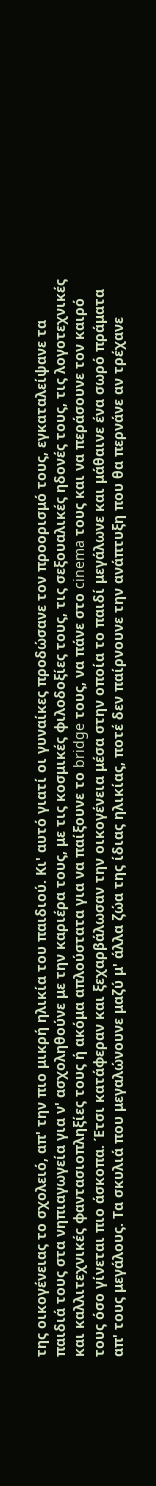της οικογένειας το σχολειό, απ' την πιο μικρή ηλικία του παιδιού. Κι' αυτό γιατί οι γυναίκες προδώσανε τον προορισμό τους, εγκαταλείψανε τα παιδιά τους στα νηπιαγωγεία για ν' ασχοληθούνε με την καριέρα τους, με τις κοσμικές φιλοδοξίες τους, τις σεξουαλικές ηδονές τους, τις λογοτεχνικές και καλλιτεχνικές φαντασιοπληξίες τους ή ακόμα απλούστατα για να παίξουνε το bridge τους, να πάνε στο cinema τους και να περάσουνε τον καιρό τους όσο γίνεται πιο άσκοπα. Έτσι κατάφεραν και ξεχαρβάλωσαν την οικογένεια μέσα στην οποία το παιδί μεγάλωνε και μάθαινε ένα σωρό πράματα απ' τους μεγάλους. Τα σκυλιά που μεγαλώνουνε μαζύ μ' άλλα ζώα της ίδιας ηλικίας, ποτέ δεν παίρνουνε την ανάπτυξη που θα περνάνε αν τρέχανε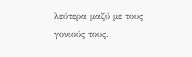λεύτερα μαζύ με τους γονιούς τους.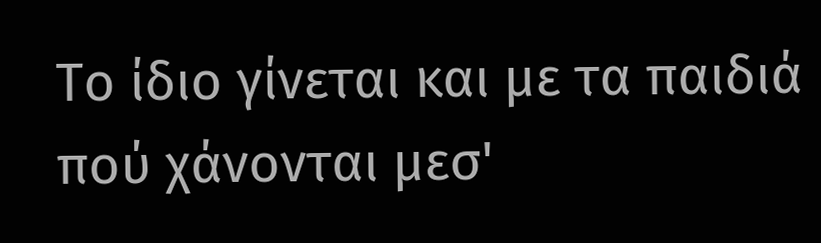Το ίδιο γίνεται και με τα παιδιά πού χάνονται μεσ'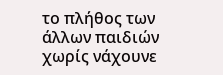το πλήθος των άλλων παιδιών χωρίς νάχουνε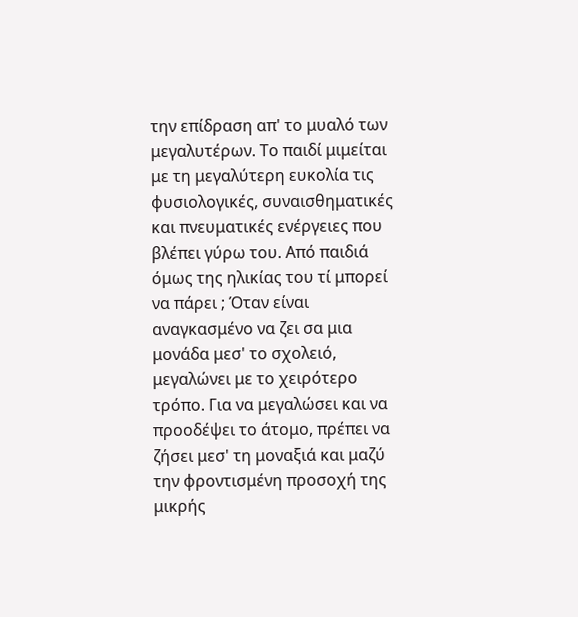την επίδραση απ' το μυαλό των μεγαλυτέρων. Το παιδί μιμείται με τη μεγαλύτερη ευκολία τις φυσιολογικές, συναισθηματικές και πνευματικές ενέργειες που βλέπει γύρω του. Από παιδιά όμως της ηλικίας του τί μπορεί να πάρει ; Όταν είναι αναγκασμένο να ζει σα μια μονάδα μεσ' το σχολειό, μεγαλώνει με το χειρότερο τρόπο. Για να μεγαλώσει και να προοδέψει το άτομο, πρέπει να ζήσει μεσ' τη μοναξιά και μαζύ την φροντισμένη προσοχή της μικρής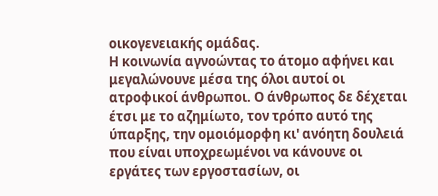οικογενειακής ομάδας.
Η κοινωνία αγνοώντας το άτομο αφήνει και μεγαλώνουνε μέσα της όλοι αυτοί οι ατροφικοί άνθρωποι. Ο άνθρωπος δε δέχεται έτσι με το αζημίωτο, τον τρόπο αυτό της ύπαρξης, την ομοιόμορφη κι' ανόητη δουλειά που είναι υποχρεωμένοι να κάνουνε οι εργάτες των εργοστασίων, οι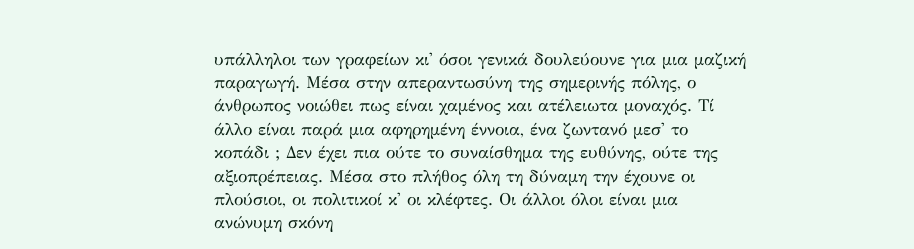υπάλληλοι των γραφείων κι' όσοι γενικά δουλεύουνε για μια μαζική παραγωγή. Μέσα στην απεραντωσύνη της σημερινής πόλης, ο άνθρωπος νοιώθει πως είναι χαμένος και ατέλειωτα μοναχός. Τί άλλο είναι παρά μια αφηρημένη έννοια, ένα ζωντανό μεσ' το κοπάδι ; Δεν έχει πια ούτε το συναίσθημα της ευθύνης, ούτε της αξιοπρέπειας. Μέσα στο πλήθος όλη τη δύναμη την έχουνε οι πλούσιοι, οι πολιτικοί κ' οι κλέφτες. Οι άλλοι όλοι είναι μια ανώνυμη σκόνη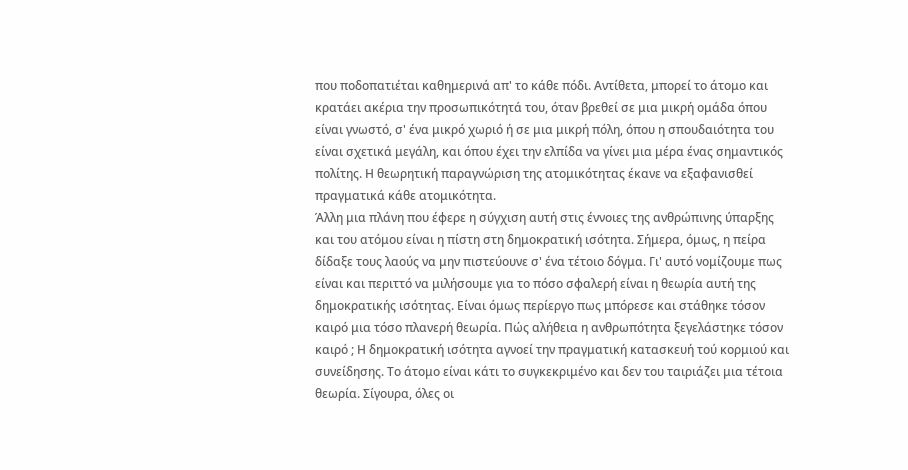που ποδοπατιέται καθημερινά απ' το κάθε πόδι. Αντίθετα, μπορεί το άτομο και κρατάει ακέρια την προσωπικότητά του, όταν βρεθεί σε μια μικρή ομάδα όπου είναι γνωστό, σ' ένα μικρό χωριό ή σε μια μικρή πόλη, όπου η σπουδαιότητα του είναι σχετικά μεγάλη, και όπου έχει την ελπίδα να γίνει μια μέρα ένας σημαντικός πολίτης. Η θεωρητική παραγνώριση της ατομικότητας έκανε να εξαφανισθεί πραγματικά κάθε ατομικότητα.
Άλλη μια πλάνη που έφερε η σύγχιση αυτή στις έννοιες της ανθρώπινης ύπαρξης και του ατόμου είναι η πίστη στη δημοκρατική ισότητα. Σήμερα, όμως, η πείρα δίδαξε τους λαούς να μην πιστεύουνε σ' ένα τέτοιο δόγμα. Γι' αυτό νομίζουμε πως είναι και περιττό να μιλήσουμε για το πόσο σφαλερή είναι η θεωρία αυτή της δημοκρατικής ισότητας. Είναι όμως περίεργο πως μπόρεσε και στάθηκε τόσον καιρό μια τόσο πλανερή θεωρία. Πώς αλήθεια η ανθρωπότητα ξεγελάστηκε τόσον καιρό ; Η δημοκρατική ισότητα αγνοεί την πραγματική κατασκευή τού κορμιού και συνείδησης. Το άτομο είναι κάτι το συγκεκριμένο και δεν του ταιριάζει μια τέτοια θεωρία. Σίγουρα, όλες οι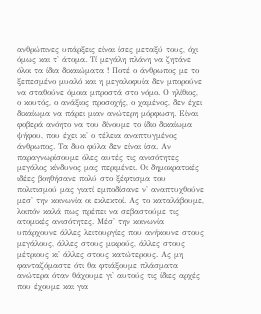ανθρώπινες υπάρξεις είναι ίσες μεταξύ τους, όχι όμως και τ' άτομα. Τί μεγάλη πλάνη να ζητάνε όλοι τα ίδια δικαιώματα ! Ποτέ ο άνθρωπος με το ξεπεσμένο μυαλό και η μεγαλοφυία δεν μπορούνε να σταθούνε όμοια μπροστά στο νόμο. Ο ηλίθιος, ο κουτός, ο ανάξιος προσοχής, ο χαμένος, δεν έχει δικαίωμα να πάρει μιαν ανώτερη μόρφωση. Είναι φοβερά ανόητο να του δίνουμε το ίδιο δικαίωμα ψήφου, που έχει κι' ο τέλεια αναπτυγμένος άνθρωπος. Τα δυο φύλα δεν είναι ίσα. Αν παραγνωρίσουμε όλες αυτές τις ανισότητες μεγάλος κίνδυνος μας περιμένει. Οι δημοκρατικές ιδέες βοηθήσανε πολύ στο ξέφτισμα του πολιτισμού μας γιατί εμποδίσανε ν' αναπτυχθούνε μεσ' την κοινωνία οι εκλεκτοί. Ας το καταλάβουμε, λοιπόν καλά πως πρέπει να σεβαστούμε τις ατομικές ανισότητες. Μέσ' την κοινωνία υπάρχουνε άλλες λειτουργίες που ανήκουνε στους μεγάλους, άλλες στους μικρούς, άλλες στους μέτριους κι' άλλες στους κατώτερους. Ας μη φανταζόμαστε ότι θα φτιάξουμε πλάσματα ανώτερα όταν θάχουμε γι' αυτούς τις ίδιες αρχές που έχουμε και για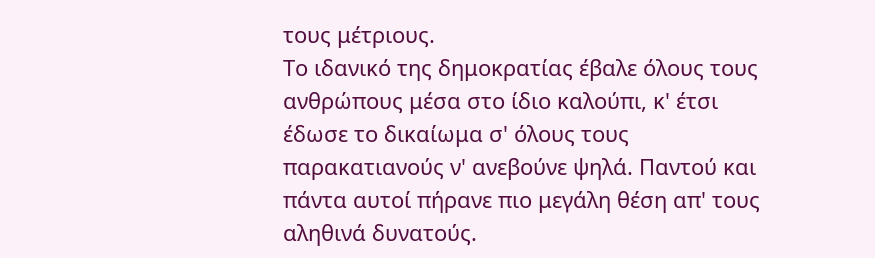τους μέτριους.
Το ιδανικό της δημοκρατίας έβαλε όλους τους ανθρώπους μέσα στο ίδιο καλούπι, κ' έτσι έδωσε το δικαίωμα σ' όλους τους παρακατιανούς ν' ανεβούνε ψηλά. Παντού και πάντα αυτοί πήρανε πιο μεγάλη θέση απ' τους αληθινά δυνατούς.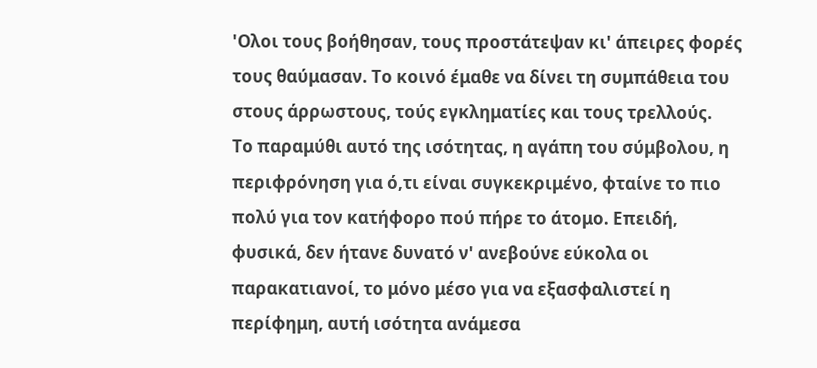'Ολοι τους βοήθησαν, τους προστάτεψαν κι' άπειρες φορές τους θαύμασαν. Το κοινό έμαθε να δίνει τη συμπάθεια του στους άρρωστους, τούς εγκληματίες και τους τρελλούς.
Το παραμύθι αυτό της ισότητας, η αγάπη του σύμβολου, η περιφρόνηση για ό,τι είναι συγκεκριμένο, φταίνε το πιο πολύ για τον κατήφορο πού πήρε το άτομο. Επειδή, φυσικά, δεν ήτανε δυνατό ν' ανεβούνε εύκολα οι παρακατιανοί, το μόνο μέσο για να εξασφαλιστεί η περίφημη, αυτή ισότητα ανάμεσα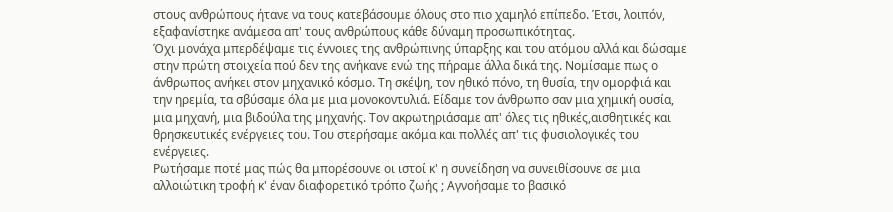στους ανθρώπους ήτανε να τους κατεβάσουμε όλους στο πιο χαμηλό επίπεδο. Έτσι, λοιπόν, εξαφανίστηκε ανάμεσα απ' τους ανθρώπους κάθε δύναμη προσωπικότητας.
Όχι μονάχα μπερδέψαμε τις έννοιες της ανθρώπινης ύπαρξης και του ατόμου αλλά και δώσαμε στην πρώτη στοιχεία πού δεν της ανήκανε ενώ της πήραμε άλλα δικά της. Νομίσαμε πως ο άνθρωπος ανήκει στον μηχανικό κόσμο. Τη σκέψη, τον ηθικό πόνο, τη θυσία, την ομορφιά και την ηρεμία, τα σβύσαμε όλα με μια μονοκοντυλιά. Είδαμε τον άνθρωπο σαν μια χημική ουσία, μια μηχανή, μια βιδούλα της μηχανής. Τον ακρωτηριάσαμε απ' όλες τις ηθικές,αισθητικές και θρησκευτικές ενέργειες του. Του στερήσαμε ακόμα και πολλές απ' τις φυσιολογικές του ενέργειες.
Ρωτήσαμε ποτέ μας πώς θα μπορέσουνε οι ιστοί κ' η συνείδηση να συνειθίσουνε σε μια αλλοιώτικη τροφή κ' έναν διαφορετικό τρόπο ζωής ; Αγνοήσαμε το βασικό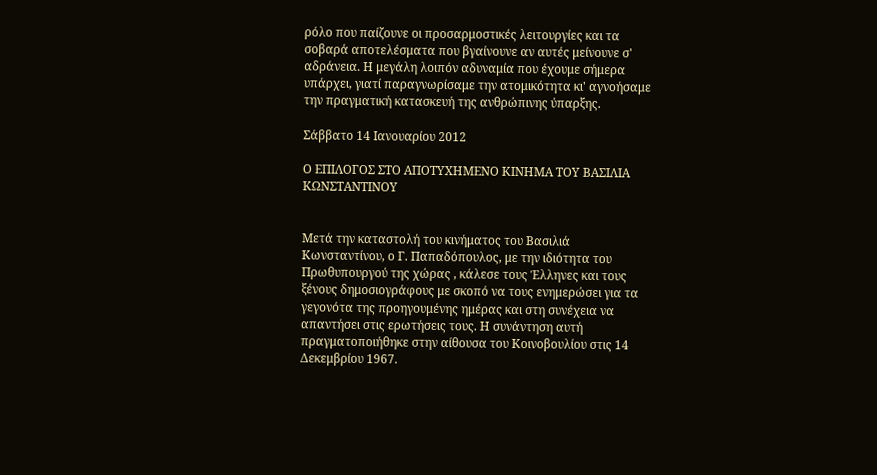ρόλο που παίζουνε οι προσαρμοστικές λειτουργίες και τα σοβαρά αποτελέσματα που βγαίνουνε αν αυτές μείνουνε σ' αδράνεια. Η μεγάλη λοιπόν αδυναμία που έχουμε σήμερα υπάρχει, γιατί παραγνωρίσαμε την ατομικότητα κι' αγνοήσαμε την πραγματική κατασκευή της ανθρώπινης ύπαρξης.

Σάββατο 14 Ιανουαρίου 2012

Ο ΕΠΙΛΟΓΟΣ ΣΤΟ ΑΠΟΤΥΧΗΜΕΝΟ ΚΙΝΗΜΑ ΤΟΥ ΒΑΣΙΛΙΑ ΚΩΝΣΤΑΝΤΙΝΟΥ


Μετά την καταστολή του κινήματος του Βασιλιά Κωνσταντίνου, ο Γ. Παπαδόπουλος, με την ιδιότητα του Πρωθυπουργού της χώρας , κάλεσε τους Έλληνες και τους ξένους δημοσιογράφους με σκοπό να τους ενημερώσει για τα γεγονότα της προηγουμένης ημέρας και στη συνέχεια να απαντήσει στις ερωτήσεις τους. Η συνάντηση αυτή πραγματοποιήθηκε στην αίθουσα του Κοινοβουλίου στις 14 Δεκεμβρίου 1967.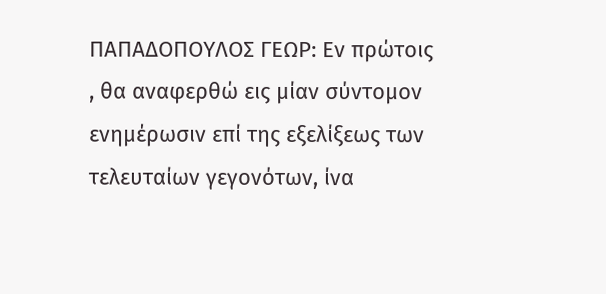ΠΑΠΑΔΟΠΟΥΛΟΣ ΓΕΩΡ: Εν πρώτοις , θα αναφερθώ εις μίαν σύντομον ενημέρωσιν επί της εξελίξεως των τελευταίων γεγονότων, ίνα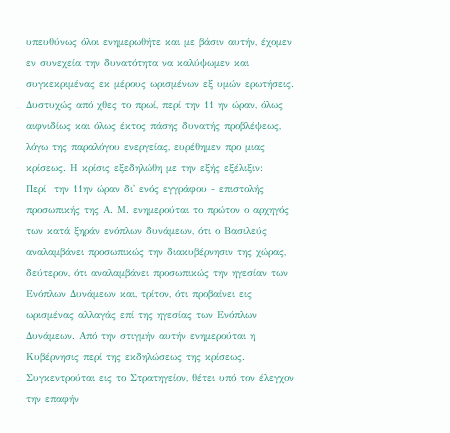υπευθύνως όλοι ενημερωθήτε και με βάσιν αυτήν, έχομεν εν συνεχεία την δυνατότητα να καλύψωμεν και συγκεκριμένας εκ μέρους ωρισμένων εξ υμών ερωτήσεις.
Δυστυχώς από χθες το πρωί, περί την 11 ην ώραν, όλως αιφνιδίως και όλως έκτος πάσης δυνατής προβλέψεως, λόγω της παραλόγου ενεργείας, ευρέθημεν προ μιας κρίσεως. Η κρίσις εξεδηλώθη με την εξής εξέλιξιν:
Περί  την 11ην ώραν δι' ενός εγγράφου - επιστολής προσωπικής της Α. Μ. ενημερούται το πρώτον ο αρχηγός των κατά ξηράν ενόπλων δυνάμεων, ότι ο Βασιλεύς αναλαμβάνει προσωπικώς την διακυβέρνησιν της χώρας, δεύτερον, ότι αναλαμβάνει προσωπικώς την ηγεσίαν των Ενόπλων Δυνάμεων και, τρίτον, ότι προβαίνει εις ωρισμένας αλλαγάς επί της ηγεσίας των Ενόπλων Δυνάμεων. Από την στιγμήν αυτήν ενημερούται η Κυβέρνησις περί της εκδηλώσεως της κρίσεως. Συγκεντρούται εις το Στρατηγείον, θέτει υπό τον έλεγχον την επαφήν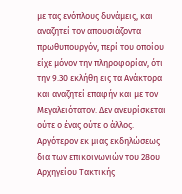με τας ενόπλους δυνάμεις, και αναζητεί τον απουσιάζοντα πρωθυπουργόν, περί του οποίου είχε μόνον την πληροφορίαν, ότι την 9.30 εκλήθη εις τα Ανάκτορα και αναζητεί επαφήν και με τον Μεγαλειότατον. Δεν ανευρίσκεται ούτε ο ένας ούτε ο άλλος. Αργότερον εκ μιας εκδηλώσεως δια των επικοινωνιών του 28ου Αρχηγείου Τακτικής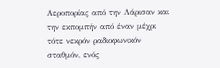Αεροπορίας από την Λάρισαν και την εκπομπήν από έναν μέχρι τότε νεκρόν ραδιοφωνικόν σταθμόν, ενός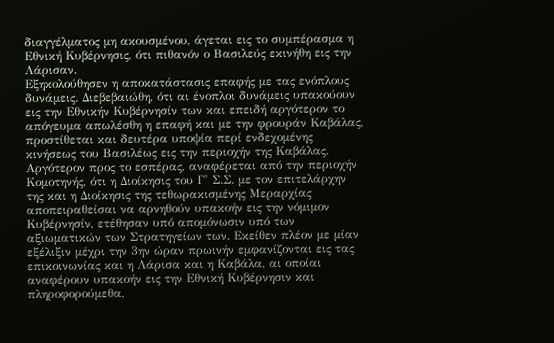διαγγέλματος μη ακουσμένου, άγεται εις το συμπέρασμα η Εθνική Κυβέρνησις, ότι πιθανόν ο Βασιλεύς εκινήθη εις την Λάρισαν.
Εξηκολούθησεν η αποκατάστασις επαφής με τας ενόπλους δυνάμεις. Διεβεβαιώθη, ότι αι ένοπλοι δυνάμεις υπακούουν εις την Εθνικήν Κυβέρνησίν των και επειδή αργότερον το απόγευμα απωλέσθη η επαφή και με την φρουράν Καβάλας, προστίθεται και δευτέρα υποψία περί ενδεχομένης κινήσεως του Βασιλέως εις την περιοχήν της Καβάλας.
Αργότερον προς το εσπέρας, αναφέρεται από την περιοχήν Κομοτηνής, ότι η Διοίκησις του Γ' Σ.Σ. με τον επιτελάρχην της και η Διοίκησις της τεθωρακισμένης Μεραρχίας αποπειραθείσαι να αρνηθούν υπακοήν εις την νόμιμον Κυβέρνησίν, ετέθησαν υπό απομόνωσιν υπό των αξιωματικών των Στρατηγείων των. Εκείθεν πλέον με μίαν εξέλιξιν μέχρι την 3ην ώραν πρωινήν εμφανίζονται εις τας επικοινωνίας και η Λάρισα και η Καβάλα, αι οποίαι αναφέρουν υπακοήν εις την Εθνική Κυβέρνησιν και πληροφορούμεθα,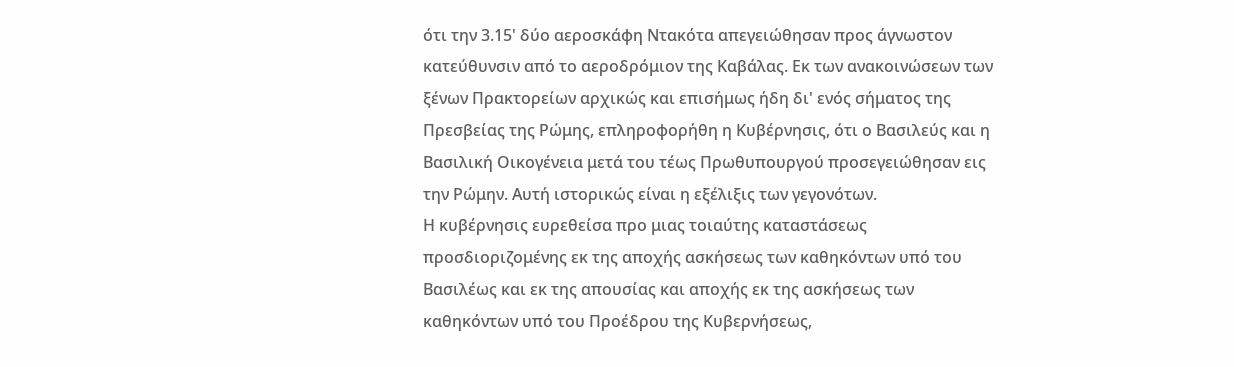ότι την 3.15' δύο αεροσκάφη Ντακότα απεγειώθησαν προς άγνωστον κατεύθυνσιν από το αεροδρόμιον της Καβάλας. Εκ των ανακοινώσεων των ξένων Πρακτορείων αρχικώς και επισήμως ήδη δι' ενός σήματος της Πρεσβείας της Ρώμης, επληροφορήθη η Κυβέρνησις, ότι ο Βασιλεύς και η Βασιλική Οικογένεια μετά του τέως Πρωθυπουργού προσεγειώθησαν εις την Ρώμην. Αυτή ιστορικώς είναι η εξέλιξις των γεγονότων.
Η κυβέρνησις ευρεθείσα προ μιας τοιαύτης καταστάσεως προσδιοριζομένης εκ της αποχής ασκήσεως των καθηκόντων υπό του Βασιλέως και εκ της απουσίας και αποχής εκ της ασκήσεως των καθηκόντων υπό του Προέδρου της Κυβερνήσεως,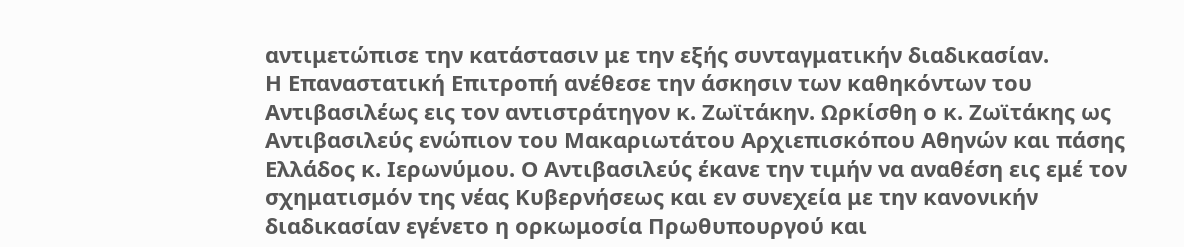αντιμετώπισε την κατάστασιν με την εξής συνταγματικήν διαδικασίαν.
Η Επαναστατική Επιτροπή ανέθεσε την άσκησιν των καθηκόντων του Αντιβασιλέως εις τον αντιστράτηγον κ. Ζωϊτάκην. Ωρκίσθη ο κ. Ζωϊτάκης ως Αντιβασιλεύς ενώπιον του Μακαριωτάτου Αρχιεπισκόπου Αθηνών και πάσης Ελλάδος κ. Ιερωνύμου. Ο Αντιβασιλεύς έκανε την τιμήν να αναθέση εις εμέ τον σχηματισμόν της νέας Κυβερνήσεως και εν συνεχεία με την κανονικήν διαδικασίαν εγένετο η ορκωμοσία Πρωθυπουργού και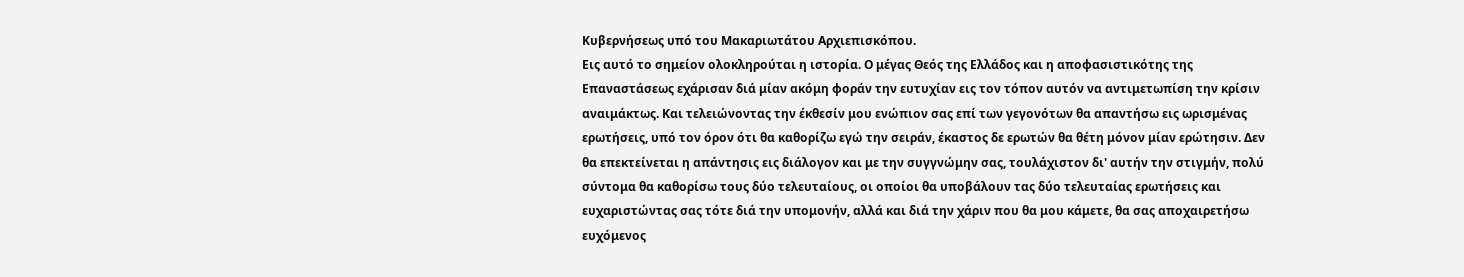Κυβερνήσεως υπό του Μακαριωτάτου Αρχιεπισκόπου.
Εις αυτό το σημείον ολοκληρούται η ιστορία. Ο μέγας Θεός της Ελλάδος και η αποφασιστικότης της Επαναστάσεως εχάρισαν διά μίαν ακόμη φοράν την ευτυχίαν εις τον τόπον αυτόν να αντιμετωπίση την κρίσιν αναιμάκτως. Και τελειώνοντας την έκθεσίν μου ενώπιον σας επί των γεγονότων θα απαντήσω εις ωρισμένας ερωτήσεις, υπό τον όρον ότι θα καθορίζω εγώ την σειράν, έκαστος δε ερωτών θα θέτη μόνον μίαν ερώτησιν. Δεν θα επεκτείνεται η απάντησις εις διάλογον και με την συγγνώμην σας, τουλάχιστον δι' αυτήν την στιγμήν, πολύ σύντομα θα καθορίσω τους δύο τελευταίους, οι οποίοι θα υποβάλουν τας δύο τελευταίας ερωτήσεις και ευχαριστώντας σας τότε διά την υπομονήν, αλλά και διά την χάριν που θα μου κάμετε, θα σας αποχαιρετήσω ευχόμενος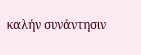καλήν συνάντησιν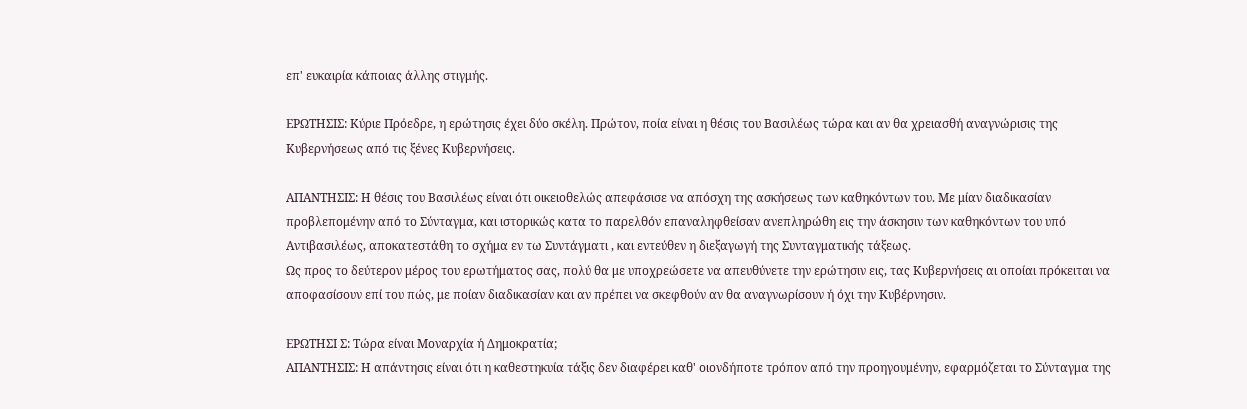επ' ευκαιρία κάποιας άλλης στιγμής.

ΕΡΩΤΗΣΙΣ: Κύριε Πρόεδρε, η ερώτησις έχει δύο σκέλη. Πρώτον, ποία είναι η θέσις του Βασιλέως τώρα και αν θα χρειασθή αναγνώρισις της Κυβερνήσεως από τις ξένες Κυβερνήσεις.

ΑΠΑΝΤΗΣΙΣ: Η θέσις του Βασιλέως είναι ότι οικειοθελώς απεφάσισε να απόσχη της ασκήσεως των καθηκόντων του. Με μίαν διαδικασίαν προβλεπομένην από το Σύνταγμα, και ιστορικώς κατα το παρελθόν επαναληφθείσαν ανεπληρώθη εις την άσκησιν των καθηκόντων του υπό Αντιβασιλέως, αποκατεστάθη το σχήμα εν τω Συντάγματι , και εντεύθεν η διεξαγωγή της Συνταγματικής τάξεως.
Ως προς το δεύτερον μέρος του ερωτήματος σας, πολύ θα με υποχρεώσετε να απευθύνετε την ερώτησιν εις, τας Κυβερνήσεις αι οποίαι πρόκειται να αποφασίσουν επί του πώς, με ποίαν διαδικασίαν και αν πρέπει να σκεφθούν αν θα αναγνωρίσουν ή όχι την Κυβέρνησιν.

ΕΡΩΤΗΣΙ Σ: Τώρα είναι Μοναρχία ή Δημοκρατία;
ΑΠΑΝΤΗΣΙΣ: Η απάντησις είναι ότι η καθεστηκυία τάξις δεν διαφέρει καθ' οιονδήποτε τρόπον από την προηγουμένην, εφαρμόζεται το Σύνταγμα της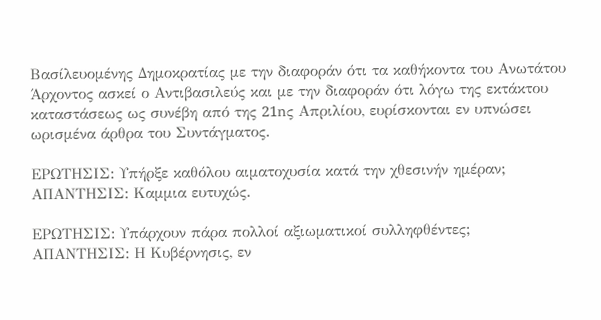Βασίλευομένης Δημοκρατίας με την διαφοράν ότι τα καθήκοντα του Ανωτάτου Άρχοντος ασκεί ο Αντιβασιλεύς και με την διαφοράν ότι λόγω της εκτάκτου καταστάσεως ως συνέβη από της 21nς Απριλίου, ευρίσκονται εν υπνώσει ωρισμένα άρθρα του Συντάγματος.

ΕΡΩΤΗΣΙΣ: Υπήρξε καθόλου αιματοχυσία κατά την χθεσινήν ημέραν;
ΑΠΑΝΤΗΣΙΣ: Καμμια ευτυχώς.

ΕΡΩΤΗΣΙΣ: Υπάρχουν πάρα πολλοί αξιωματικοί συλληφθέντες;
ΑΠΑΝΤΗΣΙΣ: Η Κυβέρνησις, εν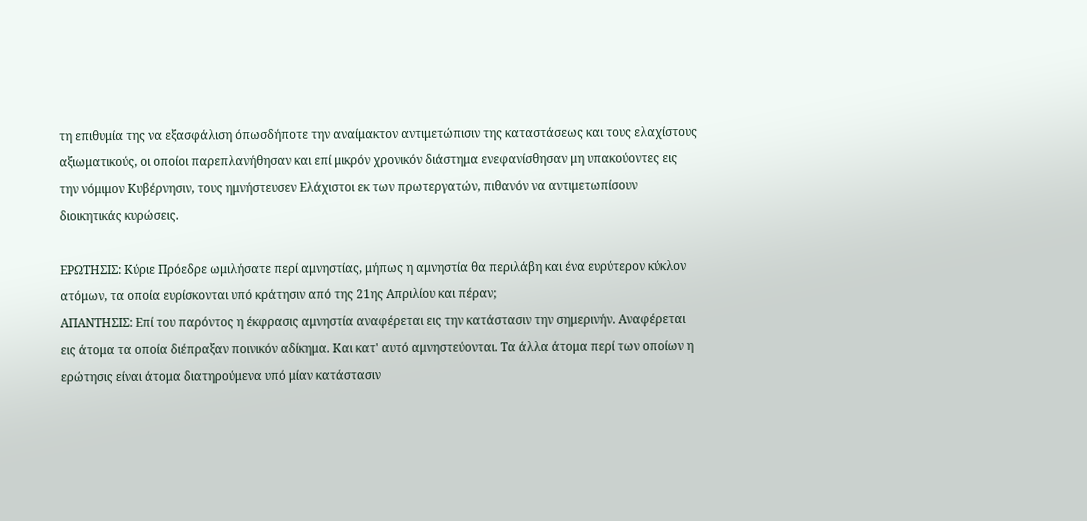τη επιθυμία της να εξασφάλιση όπωσδήποτε την αναίμακτον αντιμετώπισιν της καταστάσεως και τους ελαχίστους αξιωματικούς, οι οποίοι παρεπλανήθησαν και επί μικρόν χρονικόν διάστημα ενεφανίσθησαν μη υπακούοντες εις την νόμιμον Κυβέρνησιν, τους ημνήστευσεν Ελάχιστοι εκ των πρωτεργατών, πιθανόν να αντιμετωπίσουν διοικητικάς κυρώσεις.

ΕΡΩΤΗΣΙΣ: Κύριε Πρόεδρε ωμιλήσατε περί αμνηστίας, μήπως η αμνηστία θα περιλάβη και ένα ευρύτερον κύκλον ατόμων, τα οποία ευρίσκονται υπό κράτησιν από της 21ης Απριλίου και πέραν;
ΑΠΑΝΤΗΣΙΣ: Επί του παρόντος η έκφρασις αμνηστία αναφέρεται εις την κατάστασιν την σημερινήν. Αναφέρεται εις άτομα τα οποία διέπραξαν ποινικόν αδίκημα. Και κατ' αυτό αμνηστεύονται. Τα άλλα άτομα περί των οποίων η ερώτησις είναι άτομα διατηρούμενα υπό μίαν κατάστασιν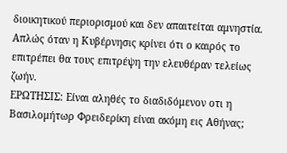διοικητικού περιορισμού και δεν απαιτείται αμνηστία. Απλώς όταν η Κυβέρνησις κρίνει ότι ο καιρός το επιτρέπει θα τους επιτρέψη την ελευθέραν τελείως ζωήν.
ΕΡΩΤΗΣΙΣ: Είναι αληθές το διαδιδόμενον οτι η Βασιλομήτωρ Φρειδερίκη είναι ακόμη εις Αθήνας;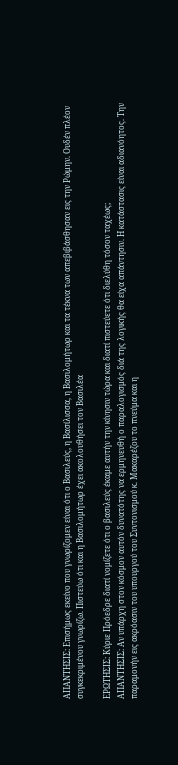ΑΠΑΝΤΗΣΙΣ: Επισήμως εκείνο που γνωρίζομεν είναι ότι ο Βασιλεύς, η Βασίλισσα, η Βασιλομήτωρ και τα τέκνα των απεβιβάσθησαν εις την Ρώμην. Ουδέν πλέον συγκεκριμένου γνωρίζω. Πιστεύω ότι και η Βασιλομήτωρ έχει ακολουθήσει τον Βασιλέα

ΕΡΩΤΗΣΙΣ: Κύριε Πρόεδρε διατί νομίζετε ότι ο βασιλεύς έκαμε αυτήν την κίνησιν τώρα και διατί πιστεύετε ότι διελύθη τόσον ταχέως;
ΑΠΑΝΤΗΣΙΣ: Αν υπάρχη στον κόσμον αυτόν δυνατότης να ερμηνευθή ο παραλογισμός διά της λογικής θα είχα απάντησιν. Η κατάστασις είναι αδιανόητος. Την παραμονήν εις ακρόασιν του υπουργού του Συντονισμού κ. Μακαρέζου το πνεύμα και η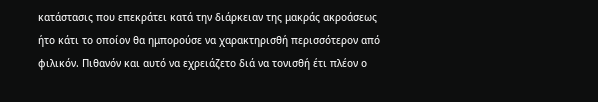κατάστασις που επεκράτει κατά την διάρκειαν της μακράς ακροάσεως ήτo κάτι το οποίον θα ημπορούσε να χαρακτηρισθή περισσότερον από φιλικόν. Πιθανόν και αυτό να εχρειάζετο διά να τονισθή έτι πλέον ο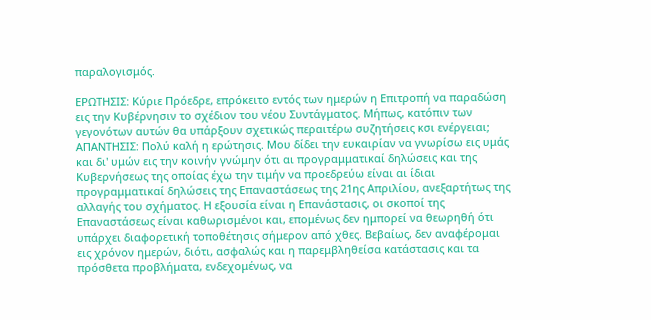παραλογισμός.

ΕΡΩΤΗΣΙΣ: Κύριε Πρόεδρε, επρόκειτο εντός των ημερών η Επιτροπή να παραδώση εις την Κυβέρνησιν το σχέδιον του νέου Συντάγματος. Μήπως, κατόπιν των γεγονότων αυτών θα υπάρξουν σχετικώς περαιτέρω συζητήσεις κσι ενέργειαι;
ΑΠΑΝΤΗΣΙΣ: Πολύ καλή η ερώτησις. Μου δίδει την ευκαιρίαν να γνωρίσω εις υμάς και δι' υμών εις την κοινήν γνώμην ότι αι προγραμματικαί δηλώσεις και της Κυβερνήσεως της οποίας έχω την τιμήν να προεδρεύω είναι αι ίδιαι προγραμματικαί δηλώσεις της Επαναστάσεως της 21ης Απριλίου, ανεξαρτήτως της αλλαγής του σχήματος. Η εξουσία είναι η Επανάστασις, οι σκοποί της Επαναστάσεως είναι καθωρισμένοι και, επομένως δεν ημπορεί να θεωρηθή ότι υπάρχει διαφορετική τοποθέτησις σήμερον από χθες. Βεβαίως, δεν αναφέρομαι εις χρόνον ημερών, διότι, ασφαλώς και η παρεμβληθείσα κατάστασις και τα πρόσθετα προβλήματα, ενδεχομένως, να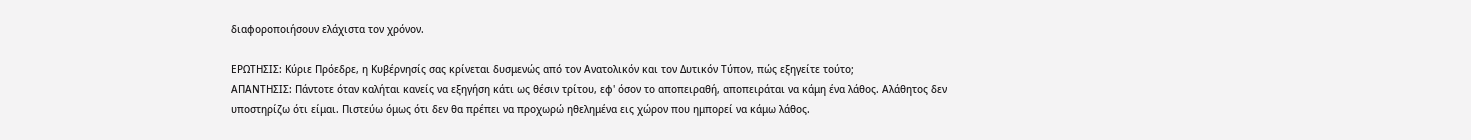διαφοροποιήσουν ελάχιστα τον χρόνον.

ΕΡΩΤΗΣΙΣ: Κύριε Πρόεδρε, η Κυβέρνησίς σας κρίνεται δυσμενώς από τον Ανατολικόν και τον Δυτικόν Τύπον, πώς εξηγείτε τούτο;
ΑΠΑΝΤΗΣΙΣ: Πάντοτε όταν καλήται κανείς να εξηγήση κάτι ως θέσιν τρίτου, εφ' όσον το αποπειραθή, αποπειράται να κάμη ένα λάθος. Αλάθητος δεν υποστηρίζω ότι είμαι. Πιστεύω όμως ότι δεν θα πρέπει να προχωρώ ηθελημένα εις χώρον που ημπορεί να κάμω λάθος.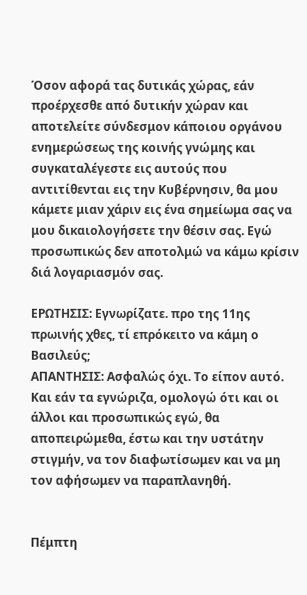Όσον αφορά τας δυτικάς χώρας, εάν προέρχεσθε από δυτικήν χώραν και αποτελείτε σύνδεσμον κάποιου οργάνου ενημερώσεως της κοινής γνώμης και συγκαταλέγεστε εις αυτούς που αντιτίθενται εις την Κυβέρνησιν, θα μου κάμετε μιαν χάριν εις ένα σημείωμα σας να μου δικαιολογήσετε την θέσιν σας. Εγώ προσωπικώς δεν αποτολμώ να κάμω κρίσιν διά λογαριασμόν σας.

ΕΡΩΤΗΣΙΣ: Εγνωρίζατε. προ της 11ης πρωινής χθες, τί επρόκειτο να κάμη ο Βασιλεύς;
ΑΠΑΝΤΗΣΙΣ: Ασφαλώς όχι. Το είπον αυτό. Και εάν τα εγνώριζα, ομολογώ ότι και οι άλλοι και προσωπικώς εγώ, θα αποπειρώμεθα, έστω και την υστάτην στιγμήν, να τον διαφωτίσωμεν και να μη τον αφήσωμεν να παραπλανηθή.


Πέμπτη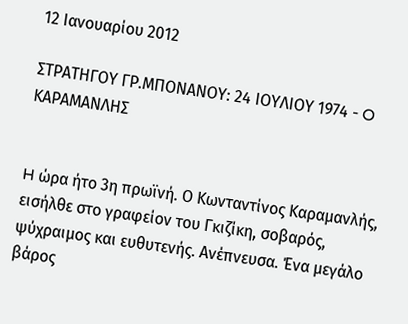12 Ιανουαρίου 2012

ΣΤΡΑΤΗΓΟΥ ΓΡ.ΜΠΟΝΑΝΟΥ: 24 ΙOYΛΙΟΥ 1974 - O ΚΑΡΑΜΑΝΛΗΣ


H ώρα ήτο 3η πρωϊνή. Ο Κωνταντίνος Καραμανλής, εισήλθε στο γραφείον του Γκιζίκη, σοβαρός, ψύχραιμος και ευθυτενής. Ανέπνευσα. Ένα μεγάλο βάρος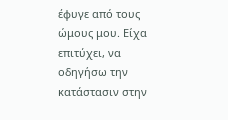έφυγε από τους ώμους μου. Είχα επιτύχει, να οδηγήσω την κατάστασιν στην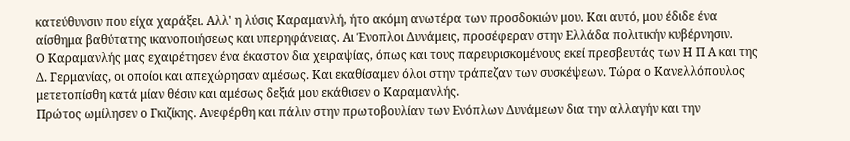κατεύθυνσιν που είχα χαράξει. Αλλ' η λύσις Καραμανλή, ήτο ακόμη ανωτέρα των προσδοκιών μου. Και αυτό, μου έδιδε ένα αίσθημα βαθύτατης ικανοποιήσεως και υπερηφάνειας. Αι Ένοπλοι Δυνάμεις, προσέφεραν στην Ελλάδα πολιτικήν κυβέρνησιν.
Ο Καραμανλής μας εχαιρέτησεν ένα έκαστον δια χειραψίας, όπως και τους παρευρισκομένους εκεί πρεσβευτάς των Η Π Α και της Δ. Γερμανίας, oι οποίοι και απεχώρησαν αμέσως. Και εκαθίσαμεν όλοι στην τράπεζαν των συσκέψεων. Τώρα ο Κανελλόπουλος μετετοπίσθη κατά μίαν θέσιν και αμέσως δεξιά μου εκάθισεν ο Καραμανλής.
Πρώτος ωμίλησεν ο Γκιζίκης. Ανεφέρθη και πάλιν στην πρωτοβουλίαν των Ενόπλων Δυνάμεων δια την αλλαγήν και την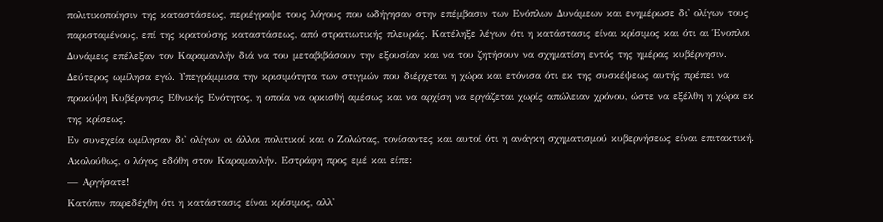πολιτικοποίησιν της καταστάσεως, περιέγραψε τους λόγους που ωδήγησαν στην επέμβασιν των Ενόπλων Δυνάμεων και ενημέρωσε δι' ολίγων τους παρισταμένους, επί της κρατούσης καταστάσεως, από στρατιωτικής πλευράς. Κατέληξε λέγων ότι η κατάστασις είναι κρίσιμος και ότι αι Ένοπλοι Δυνάμεις επέλεξαν τον Καραμανλήν διά να του μεταβιβάσουν την εξουσίαν και να του ζητήσουν να σχηματίση εντός της ημέρας κυβέρνησιν.
Δεύτερος ωμίλησα εγώ. Υπεγράμμισα την κρισιμότητα των στιγμών που διέρχεται η χώρα και ετόνισα ότι εκ της συσκέψεως αυτής πρέπει να προκύψη Κυβέρνησις Εθνικής Ενότητος, η οποία να ορκισθή αμέσως και να αρχίση να εργάζεται χωρίς απώλειαν χρόνου, ώστε να εξέλθη η χώρα εκ της κρίσεως.
Εν συνεχεία ωμίλησαν δι' ολίγων oι άλλοι πολιτικοί και ο Ζολώτας, τονίσαντες και αυτοί ότι η ανάγκη σχηματισμού κυβερνήσεως είναι επιτακτική.
Ακολούθως, ο λόγος εδόθη στον Καραμανλήν. Εστράφη προς εμέ και είπε:
— Αργήσατε!
Κατόπιν παρεδέχθη ότι η κατάστασις είναι κρίσιμος, αλλ'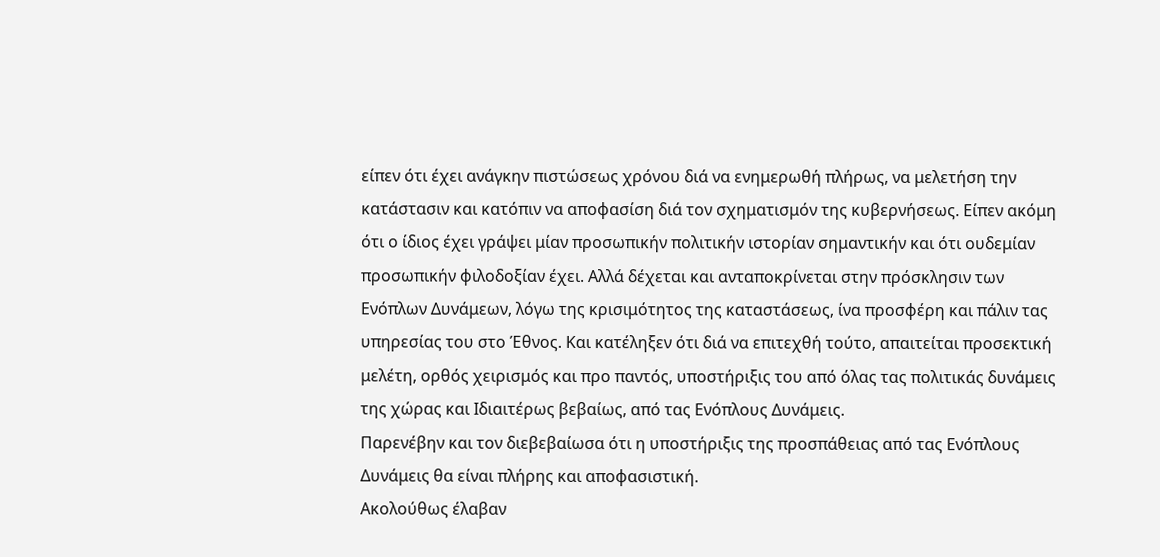είπεν ότι έχει ανάγκην πιστώσεως χρόνου διά να ενημερωθή πλήρως, να μελετήση την κατάστασιν και κατόπιν να αποφασίση διά τον σχηματισμόν της κυβερνήσεως. Είπεν ακόμη ότι ο ίδιος έχει γράψει μίαν προσωπικήν πολιτικήν ιστορίαν σημαντικήν και ότι ουδεμίαν προσωπικήν φιλοδοξίαν έχει. Αλλά δέχεται και ανταποκρίνεται στην πρόσκλησιν των Ενόπλων Δυνάμεων, λόγω της κρισιμότητος της καταστάσεως, ίνα προσφέρη και πάλιν τας υπηρεσίας του στο Έθνος. Και κατέληξεν ότι διά να επιτεχθή τούτο, απαιτείται προσεκτική μελέτη, ορθός χειρισμός και προ παντός, υποστήριξις του από όλας τας πολιτικάς δυνάμεις της χώρας και Ιδιαιτέρως βεβαίως, από τας Ενόπλους Δυνάμεις.
Παρενέβην και τον διεβεβαίωσα ότι η υποστήριξις της προσπάθειας από τας Ενόπλους Δυνάμεις θα είναι πλήρης και αποφασιστική.
Ακολούθως έλαβαν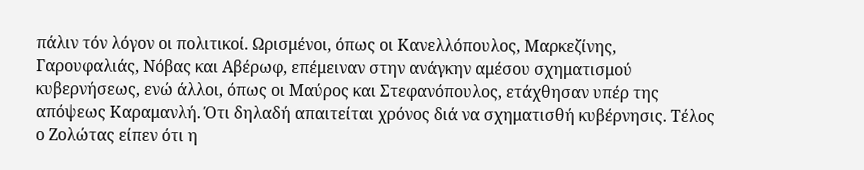πάλιν τόν λόγον oι πολιτικοί. Ωρισμένοι, όπως oι Κανελλόπουλος, Μαρκεζίνης, Γαρουφαλιάς, Νόβας και Αβέρωφ, επέμειναν στην ανάγκην αμέσου σχηματισμού κυβερνήσεως, ενώ άλλοι, όπως oι Μαύρος και Στεφανόπουλος, ετάχθησαν υπέρ της απόψεως Καραμανλή. Ότι δηλαδή απαιτείται χρόνος διά να σχηματισθή κυβέρνησις. Τέλος ο Ζολώτας είπεν ότι η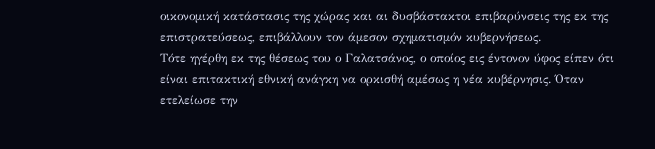οικονομική κατάστασις της χώρας και αι δυσβάστακτοι επιβαρύνσεις της εκ της επιστρατεύσεως, επιβάλλουν τον άμεσον σχηματισμόν κυβερνήσεως.
Τότε ηγέρθη εκ της θέσεως του ο Γαλατσάνος, ο οποίος εις έντονον ύφος είπεν ότι είναι επιτακτική εθνική ανάγκη να ορκισθή αμέσως η νέα κυβέρνησις. Όταν ετελείωσε την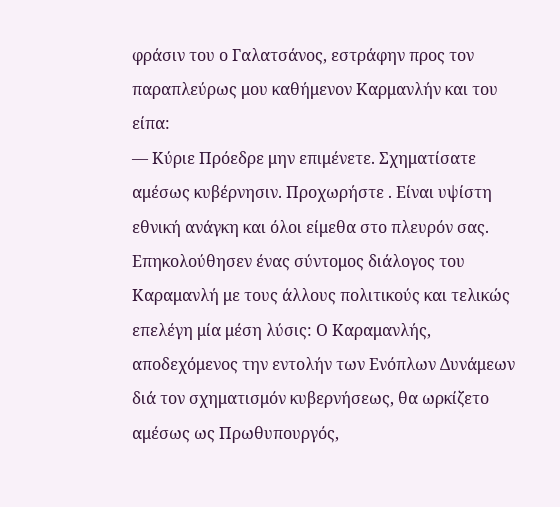φράσιν του ο Γαλατσάνος, εστράφην προς τον παραπλεύρως μου καθήμενον Καρμανλήν και του είπα:
— Κύριε Πρόεδρε μην επιμένετε. Σχηματίσατε αμέσως κυβέρνησιν. Προχωρήστε . Είναι υψίστη εθνική ανάγκη και όλοι είμεθα στο πλευρόν σας.
Επηκολούθησεν ένας σύντομος διάλογος του Καραμανλή με τους άλλους πολιτικούς και τελικώς επελέγη μία μέση λύσις: Ο Καραμανλής, αποδεχόμενος την εντολήν των Ενόπλων Δυνάμεων διά τον σχηματισμόν κυβερνήσεως, θα ωρκίζετο αμέσως ως Πρωθυπουργός,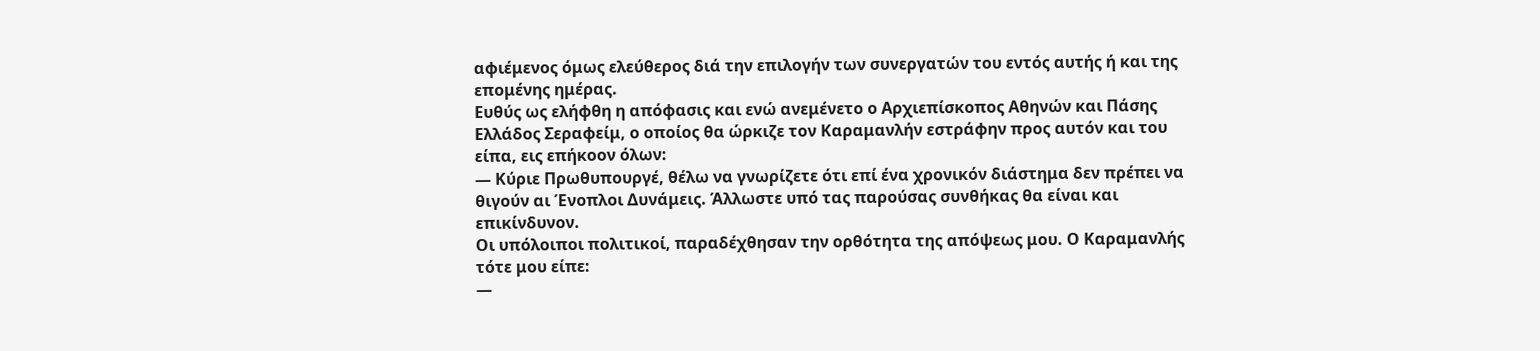αφιέμενος όμως ελεύθερος διά την επιλογήν των συνεργατών του εντός αυτής ή και της επομένης ημέρας.
Ευθύς ως ελήφθη η απόφασις και ενώ ανεμένετο ο Αρχιεπίσκοπος Αθηνών και Πάσης Ελλάδος Σεραφείμ, ο οποίος θα ώρκιζε τον Καραμανλήν εστράφην προς αυτόν και του είπα, εις επήκοον όλων:
— Κύριε Πρωθυπουργέ, θέλω να γνωρίζετε ότι επί ένα χρονικόν διάστημα δεν πρέπει να θιγούν αι Ένοπλοι Δυνάμεις. Άλλωστε υπό τας παρούσας συνθήκας θα είναι και επικίνδυνον.
Οι υπόλοιποι πολιτικοί, παραδέχθησαν την ορθότητα της απόψεως μου. Ο Καραμανλής τότε μου είπε:
—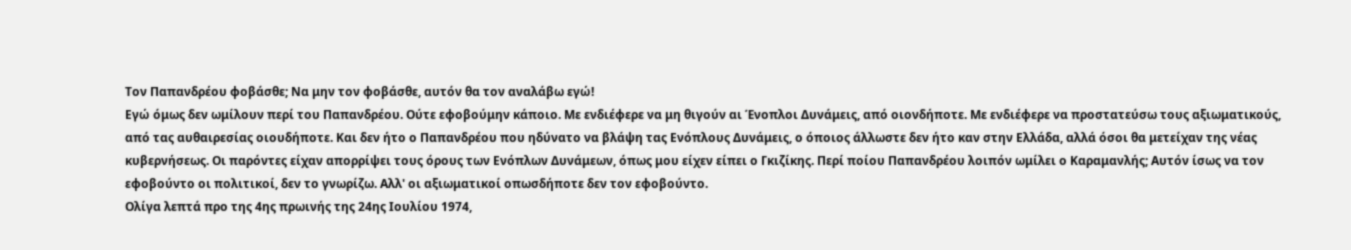Τον Παπανδρέου φοβάσθε; Να μην τον φοβάσθε, αυτόν θα τον αναλάβω εγώ!
Εγώ όμως δεν ωμίλουν περί του Παπανδρέου. Ούτε εφοβούμην κάποιο. Με ενδιέφερε να μη θιγούν αι Ένοπλοι Δυνάμεις, από οιονδήποτε. Με ενδιέφερε να προστατεύσω τους αξιωματικούς, από τας αυθαιρεσίας οιουδήποτε. Και δεν ήτο ο Παπανδρέου που ηδύνατο να βλάψη τας Ενόπλους Δυνάμεις, ο όποιος άλλωστε δεν ήτο καν στην Ελλάδα, αλλά όσοι θα μετείχαν της νέας κυβερνήσεως. Οι παρόντες είχαν απορρίψει τους όρους των Ενόπλων Δυνάμεων, όπως μου είχεν είπει ο Γκιζίκης. Περί ποίου Παπανδρέου λοιπόν ωμίλει ο Καραμανλής; Αυτόν ίσως να τον εφοβούντο oι πολιτικοί, δεν το γνωρίζω. Αλλ' oι αξιωματικοί οπωσδήποτε δεν τον εφοβούντο.
Ολίγα λεπτά προ της 4ης πρωινής της 24ης Ιουλίου 1974,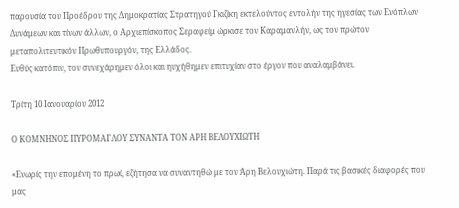παρουσία του Προέδρου της Δημοκρατίας Στρατηγού Γκιζίκη εκτελούντος εντολήν της ηγεσίας των Ενόπλων Δυνάμεων και τίνων άλλων, ο Αρχιεπίσκοπος Σεραφείμ ώρκισε τον Καραμανλήν, ως τον πρώτον μεταπολιτευτικόν Πρωθυπουργόν, της Ελλάδος.
Ευθύς κατόπιν, τον συνεχάρημεν όλοι και ηυχήθημεν επιτυχίαν στο έργον που αναλαμβάνει.

Τρίτη 10 Ιανουαρίου 2012

Ο ΚΟΜΝΗΝΟΣ ΠΥΡΟΜΑΓΛΟΥ ΣΥΝΑΝΤΑ ΤΟΝ ΑΡΗ ΒΕΛΟΥΧΙΩΤΗ

«Ενωρίς την επομένη το πρωί, εζήτησα να συναντηθώ με τον Άρη Βελουχιώτη. Παρά τις βασικές διαφορές που μας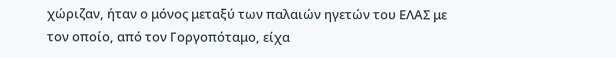χώριζαν, ήταν ο μόνος μεταξύ των παλαιών ηγετών του ΕΛΑΣ με τον οποίο, από τον Γοργοπόταμο, είχα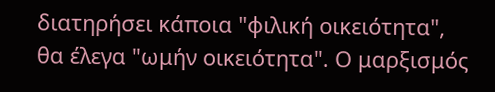διατηρήσει κάποια "φιλική οικειότητα", θα έλεγα "ωμήν οικειότητα". Ο μαρξισμός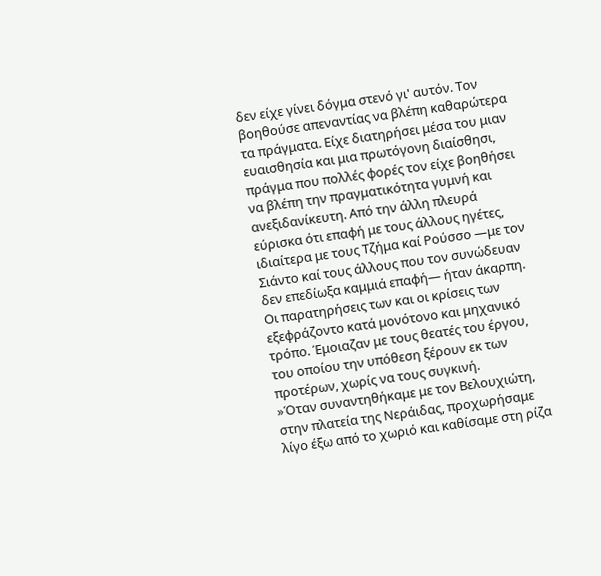δεν είχε γίνει δόγμα στενό γι' αυτόν. Τον βοηθούσε απεναντίας να βλέπη καθαρώτερα τα πράγματα. Είχε διατηρήσει μέσα του μιαν ευαισθησία και μια πρωτόγονη διαίσθησι, πράγμα που πολλές φορές τον είχε βοηθήσει να βλέπη την πραγματικότητα γυμνή και ανεξιδανίκευτη. Από την άλλη πλευρά εύρισκα ότι επαφή με τους άλλους ηγέτες, ιδιαίτερα με τους Τζήμα καί Ρούσσο —με τον Σιάντο καί τους άλλους που τον συνώδευαν δεν επεδίωξα καμμιά επαφή— ήταν άκαρπη. Οι παρατηρήσεις των και οι κρίσεις των εξεφράζοντο κατά μονότονο και μηχανικό τρόπο. Έμοιαζαν με τους θεατές του έργου, του οποίου την υπόθεση ξέρουν εκ των προτέρων, χωρίς να τους συγκινή.
»Όταν συναντηθήκαμε με τον Βελουχιώτη, στην πλατεία της Νεράιδας, προχωρήσαμε λίγο έξω από το χωριό και καθίσαμε στη ρίζα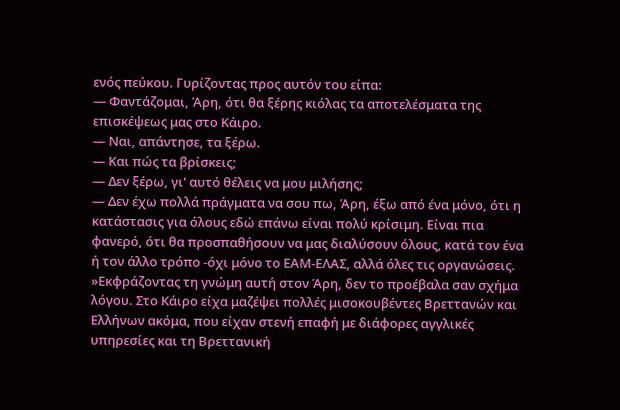ενός πεύκου. Γυρίζοντας προς αυτόν του είπα:
— Φαντάζομαι, Άρη, ότι θα ξέρης κιόλας τα αποτελέσματα της επισκέψεως μας στο Κάιρο.
— Ναι, απάντησε, τα ξέρω.
— Και πώς τα βρίσκεις;
— Δεν ξέρω, γι' αυτό θέλεις να μου μιλήσης;
— Δεν έχω πολλά πράγματα να σου πω, Άρη, έξω από ένα μόνο, ότι η κατάστασις για όλους εδώ επάνω είναι πολύ κρίσιμη. Είναι πια φανερό, ότι θα προσπαθήσουν να μας διαλύσουν όλους, κατά τον ένα ή τον άλλο τρόπο -όχι μόνο το ΕΑΜ-ΕΛΑΣ, αλλά όλες τις οργανώσεις.
»Εκφράζοντας τη γνώμη αυτή στον Άρη, δεν το προέβαλα σαν σχήμα λόγου. Στο Κάιρο είχα μαζέψει πολλές μισοκουβέντες Βρεττανών και Ελλήνων ακόμα, που είχαν στενή επαφή με διάφορες αγγλικές υπηρεσίες και τη Βρεττανική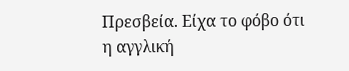Πρεσβεία. Είχα το φόβο ότι η αγγλική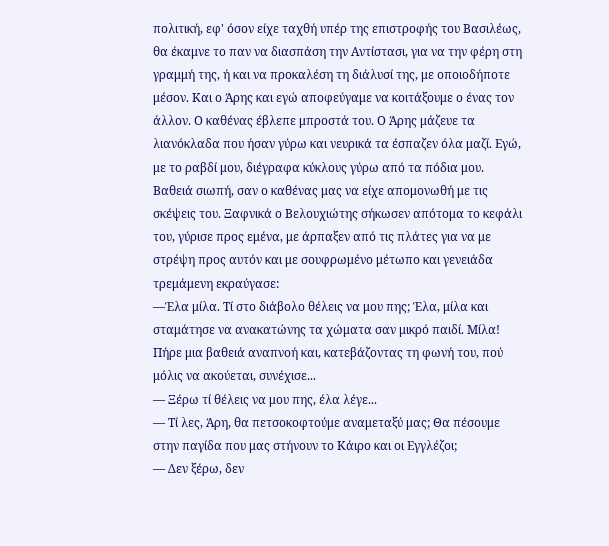πολιτική, εφ' όσον είχε ταχθή υπέρ της επιστροφής του Βασιλέως, θα έκαμνε το παν να διασπάση την Αντίστασι, για να την φέρη στη γραμμή της, ή και να προκαλέση τη διάλυσί της, με οποιοδήποτε μέσον. Και ο Άρης και εγώ αποφεύγαμε να κοιτάξουμε ο ένας τον άλλον. Ο καθένας έβλεπε μπροστά του. Ο Άρης μάζευε τα λιανόκλαδα που ήσαν γύρω και νευρικά τα έσπαζεν όλα μαζί. Εγώ, με το ραβδί μου, διέγραφα κύκλους γύρω από τα πόδια μου. Βαθειά σιωπή, σαν ο καθένας μας να είχε απομονωθή με τις σκέψεις του. Ξαφνικά ο Βελουχιώτης σήκωσεν απότομα το κεφάλι του, γύρισε προς εμένα, με άρπαξεν από τις πλάτες για να με στρέψη προς αυτόν και με σουφρωμένο μέτωπο και γενειάδα τρεμάμενη εκραύγασε:
—Έλα μίλα. Τί στο διάβολο θέλεις να μου πης; Έλα, μίλα και σταμάτησε να ανακατώνης τα χώματα σαν μικρό παιδί. Μίλα! Πήρε μια βαθειά αναπνοή και, κατεβάζοντας τη φωνή του, πού μόλις να ακούεται, συνέχισε...
— Ξέρω τί θέλεις να μου πης, έλα λέγε...
— Τί λες, Άρη, θα πετσοκοφτούμε αναμεταξύ μας; Θα πέσουμε στην παγίδα που μας στήνουν το Κάιρο και οι Εγγλέζοι;
— Δεν ξέρω, δεν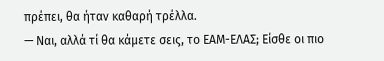πρέπει, θα ήταν καθαρή τρέλλα.
— Ναι, αλλά τί θα κάμετε σεις, το ΕΑΜ-ΕΛΑΣ; Είσθε οι πιο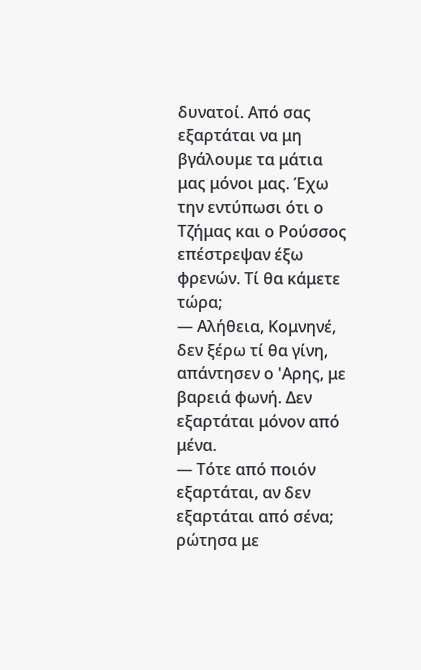δυνατοί. Από σας εξαρτάται να μη βγάλουμε τα μάτια μας μόνοι μας. Έχω την εντύπωσι ότι ο Τζήμας και ο Ρούσσος επέστρεψαν έξω φρενών. Τί θα κάμετε τώρα;
— Αλήθεια, Κομνηνέ, δεν ξέρω τί θα γίνη, απάντησεν ο 'Αρης, με βαρειά φωνή. Δεν εξαρτάται μόνον από μένα.
— Τότε από ποιόν εξαρτάται, αν δεν εξαρτάται από σένα; ρώτησα με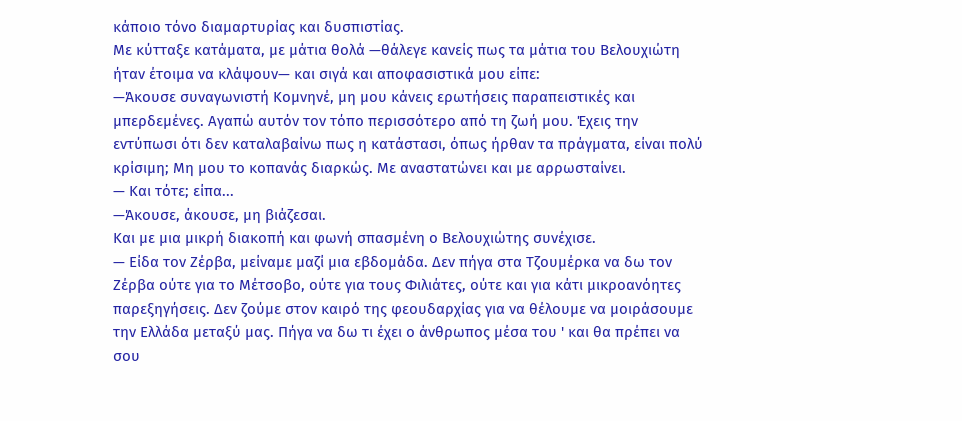κάποιο τόνο διαμαρτυρίας και δυσπιστίας.
Με κύτταξε κατάματα, με μάτια θολά —θάλεγε κανείς πως τα μάτια του Βελουχιώτη ήταν έτοιμα να κλάψουν— και σιγά και αποφασιστικά μου είπε:
—Άκουσε συναγωνιστή Κομνηνέ, μη μου κάνεις ερωτήσεις παραπειστικές και μπερδεμένες. Αγαπώ αυτόν τον τόπο περισσότερο από τη ζωή μου. Έχεις την εντύπωσι ότι δεν καταλαβαίνω πως η κατάστασι, όπως ήρθαν τα πράγματα, είναι πολύ κρίσιμη; Μη μου το κοπανάς διαρκώς. Με αναστατώνει και με αρρωσταίνει.
— Και τότε; είπα...
—Άκουσε, άκουσε, μη βιάζεσαι.
Και με μια μικρή διακοπή και φωνή σπασμένη ο Βελουχιώτης συνέχισε.
— Είδα τον Ζέρβα, μείναμε μαζί μια εβδομάδα. Δεν πήγα στα Τζουμέρκα να δω τον Ζέρβα ούτε για το Μέτσοβο, ούτε για τους Φιλιάτες, ούτε και για κάτι μικροανόητες παρεξηγήσεις. Δεν ζούμε στον καιρό της φεουδαρχίας για να θέλουμε να μοιράσουμε την Ελλάδα μεταξύ μας. Πήγα να δω τι έχει ο άνθρωπος μέσα του ' και θα πρέπει να σου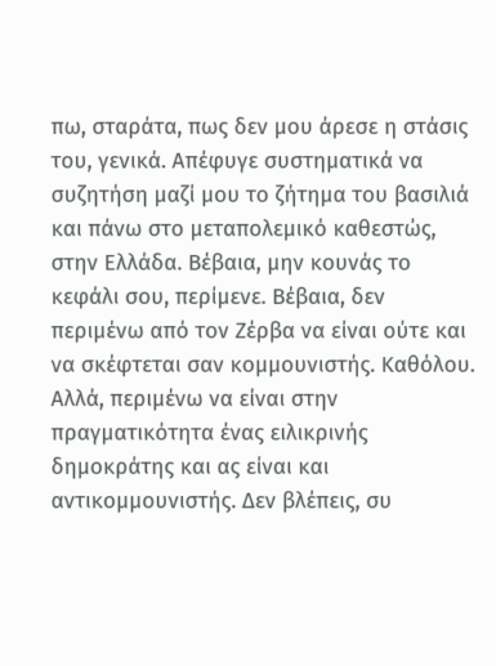πω, σταράτα, πως δεν μου άρεσε η στάσις του, γενικά. Απέφυγε συστηματικά να συζητήση μαζί μου το ζήτημα του βασιλιά και πάνω στο μεταπολεμικό καθεστώς, στην Ελλάδα. Βέβαια, μην κουνάς το κεφάλι σου, περίμενε. Βέβαια, δεν περιμένω από τον Ζέρβα να είναι ούτε και να σκέφτεται σαν κομμουνιστής. Καθόλου. Αλλά, περιμένω να είναι στην πραγματικότητα ένας ειλικρινής δημοκράτης και ας είναι και αντικομμουνιστής. Δεν βλέπεις, συ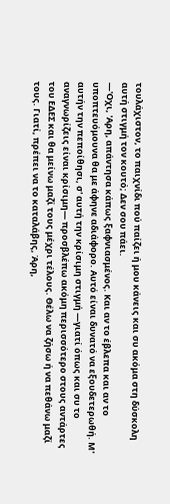τουλάχιστον, το παιχνίδι πού παίζει ή μου κάνεις και συ ακόμα στη δύσκολη αυτή στιγμή τον κουτό; Δεν σου πάει.
—'Οχι, 'Αρη, απάντησα κάπως ξαφνιασμένος. Και αν το έβλεπα και αν το υποπτευόμουνα θα με άφηνε αδιάφορο. Αυτό είναι δυνατό να εξουδετερωθή. Μ' αυτήν την πεποίθησι, σ' αυτή την κρίσιμη στιγμή —γιατί όπως και συ το αναγνωρίζεις είναι κρίσιμη— προσβλέπω ακόμη περισσότερο στους αντάρτες του ΕΔΕΣ και θα μείνω μαζί τους μέχρι τέλους. Θέλω να ζήσω ή να πεθάνω μαζί τους. Γιατί, πρέπει να το καταλάβης, Άρη,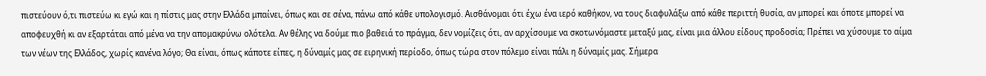πιστεύουν ό,τι πιστεύω κι εγώ και η πίστις μας στην Ελλάδα μπαίνει, όπως και σε σένα, πάνω από κάθε υπολογισμό. Αισθάνομαι ότι έχω ένα ιερό καθήκον, να τους διαφυλάξω από κάθε περιττή θυσία, αν μπορεί και όποτε μπορεί να αποφευχθή κι αν εξαρτάται από μένα να την απομακρύνω ολότελα. Αν θέλης να δούμε πιο βαθειά το πράγμα, δεν νομίζεις ότι, αν αρχίσουμε να σκοτωνόμαστε μεταξύ μας, είναι μια άλλου είδους προδοσία; Πρέπει να χύσουμε το αίμα των νέων της Ελλάδος, χωρίς κανένα λόγο; Θα είναι, όπως κάποτε είπες, η δύναμίς μας σε ειρηνική περίοδο, όπως τώρα στον πόλεμο είναι πάλι η δύναμίς μας. Σήμερα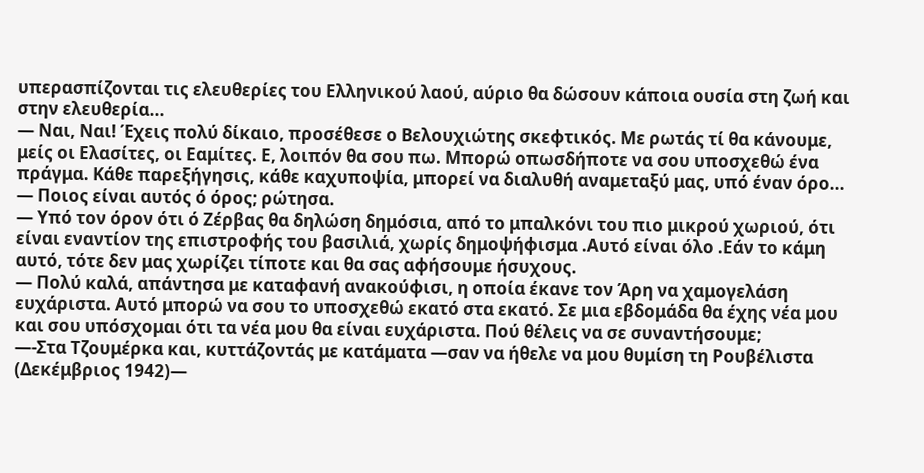υπερασπίζονται τις ελευθερίες του Ελληνικού λαού, αύριο θα δώσουν κάποια ουσία στη ζωή και στην ελευθερία...
— Ναι, Ναι! Έχεις πολύ δίκαιο, προσέθεσε ο Βελουχιώτης σκεφτικός. Με ρωτάς τί θα κάνουμε, μείς οι Ελασίτες, οι Εαμίτες. Ε, λοιπόν θα σου πω. Μπορώ οπωσδήποτε να σου υποσχεθώ ένα πράγμα. Κάθε παρεξήγησις, κάθε καχυποψία, μπορεί να διαλυθή αναμεταξύ μας, υπό έναν όρο...
— Ποιος είναι αυτός ό όρος; ρώτησα.
— Υπό τον όρον ότι ό Ζέρβας θα δηλώση δημόσια, από το μπαλκόνι του πιο μικρού χωριού, ότι είναι εναντίον της επιστροφής του βασιλιά, χωρίς δημοψήφισμα .Αυτό είναι όλο .Εάν το κάμη αυτό, τότε δεν μας χωρίζει τίποτε και θα σας αφήσουμε ήσυχους.
— Πολύ καλά, απάντησα με καταφανή ανακούφισι, η οποία έκανε τον Άρη να χαμογελάση ευχάριστα. Αυτό μπορώ να σου το υποσχεθώ εκατό στα εκατό. Σε μια εβδομάδα θα έχης νέα μου και σου υπόσχομαι ότι τα νέα μου θα είναι ευχάριστα. Πού θέλεις να σε συναντήσουμε;
—-Στα Τζουμέρκα και, κυττάζοντάς με κατάματα —σαν να ήθελε να μου θυμίση τη Ρουβέλιστα (Δεκέμβριος 1942)—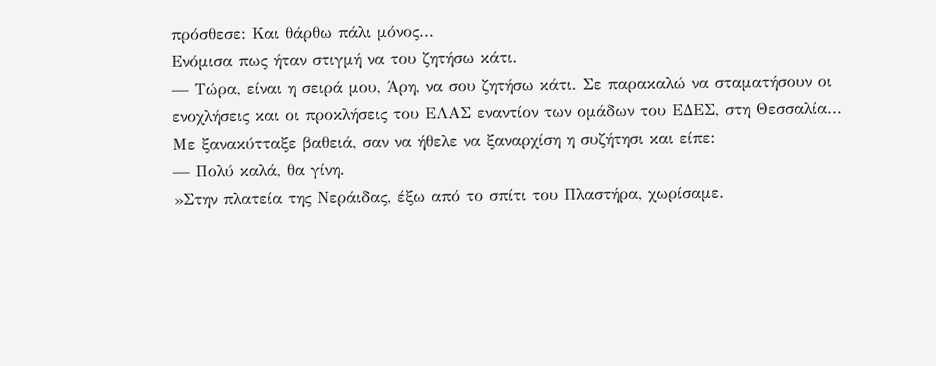πρόσθεσε: Και θάρθω πάλι μόνος...
Ενόμισα πως ήταν στιγμή να του ζητήσω κάτι.
— Τώρα, είναι η σειρά μου, Άρη, να σου ζητήσω κάτι. Σε παρακαλώ να σταματήσουν οι ενοχλήσεις και οι προκλήσεις του ΕΛΑΣ εναντίον των ομάδων του ΕΔΕΣ, στη Θεσσαλία...
Με ξανακύτταξε βαθειά, σαν να ήθελε να ξαναρχίση η συζήτησι και είπε:
— Πολύ καλά, θα γίνη.
»Στην πλατεία της Νεράιδας, έξω από το σπίτι του Πλαστήρα, χωρίσαμε.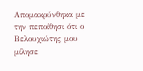Απομακρύνθηκα με την πεποίθησι ότι ο Βελουχιώτης μου μίλησε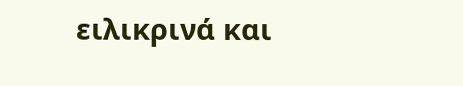ειλικρινά και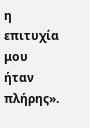η επιτυχία μου ήταν πλήρης».